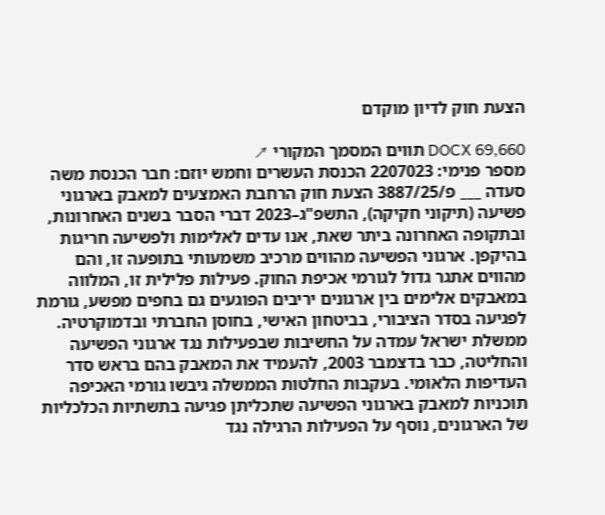הצעת חוק לדיון מוקדם

DOCX 69,660 תווים המסמך המקורי ↗
מספר פנימי: 2207023 הכנסת העשרים וחמש יוזם: חבר הכנסת משה סעדה ___ פ/3887/25 הצעת חוק הרחבת האמצעים למאבק בארגוני פשיעה (תיקוני חקיקה), התשפ"ג–2023 דברי הסבר בשנים האחרונות, ובתקופה האחרונה ביתר שאת, אנו עדים לאלימות ולפשיעה חריגות בהיקפן. ארגוני הפשיעה מהווים מרכיב משמעותי בתופעה זו, והם מהווים אתגר גדול לגורמי אכיפת החוק. פעילות פלילית זו, המלווה במאבקים אלימים בין ארגונים יריבים הפוגעים גם בחפים מפשע, גורמת לפגיעה בסדר הציבורי, בביטחון האישי, בחוסן החברתי ובדמוקרטיה. ממשלת ישראל עמדה על החשיבות שבפעילות נגד ארגוני הפשיעה והחליטה, כבר בדצמבר 2003, להעמיד את המאבק בהם בראש סדר העדיפות הלאומי. בעקבות החלטות הממשלה גיבשו גורמי האכיפה תוכניות למאבק בארגוני הפשיעה שתכליתן פגיעה בתשתיות הכלכליות של הארגונים, נוסף על הפעילות הרגילה נגד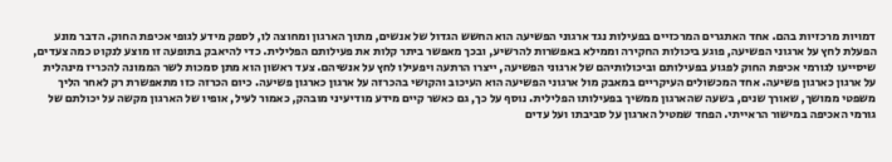דמויות מרכזיות בהם. אחד האתגרים המרכזיים בפעילות נגד ארגוני הפשיעה הוא החשש הגדול של אנשים, מתוך הארגון ומחוצה לו, לספק מידע לגופי אכיפת החוק. הדבר מונע הפעלת לחץ על ארגוני הפשיעה, פוגע ביכולות החקירה וממילא באפשרות להרשיע, ובכך מאפשר ביתר קלות את פעילותם הפלילית. כדי להיאבק בתופעה זו מוצע לנקוט כמה צעדים, שיסייעו לגורמי אכיפת החוק לפגוע בפעילותם וביכולותיהם של ארגוני הפשיעה, ייצרו הרתעה ויפעילו לחץ על אנשיהם. צעד ראשון הוא מתן סמכות לשר הממונה להכריז מינהלית על ארגון כארגון פשיעה. אחד המכשולים העיקריים במאבק מול ארגוני הפשיעה הוא העיכוב והקושי בהכרזה על ארגון כארגון פשיעה. כיום הכרזה כזו מתאפשרת רק לאחר הליך משפטי ממושך, שאורך שנים, בשעה שהארגון ממשיך בפעילותו הפלילית. נוסף על כך, גם כאשר קיים מידע מודיעיני מובהק, כאמור לעיל, אופיו של הארגון מקשה על יכולתם של גורמי האכיפה במישור הראייתי. הפחד שמטיל הארגון על סביבתו ועל עדים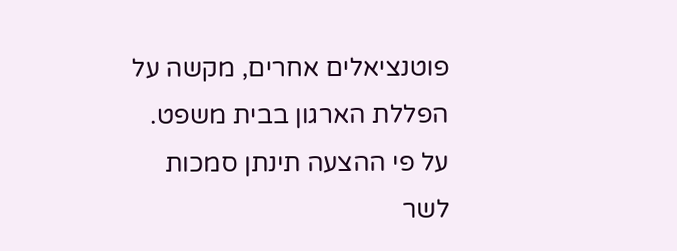פוטנציאלים אחרים, מקשה על הפללת הארגון בבית משפט. על פי ההצעה תינתן סמכות לשר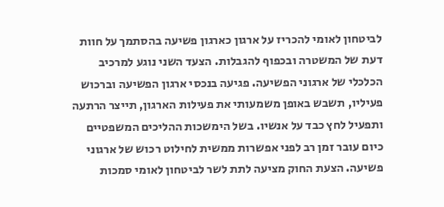לביטחון לאומי להכריז על ארגון כארגון פשיעה בהסתמך על חוות דעת של המשטרה ובכפוף להגבלות. הצעד השני נוגע למרכיב הכלכלי של ארגוני הפשיעה. פגיעה בנכסי ארגון הפשיעה וברכוש פעיליו, תשבש באופן משמעותי את פעילות הארגון, תייצר הרתעה ותפעיל לחץ כבד על אנשיו. בשל הימשכות ההליכים המשפטיים כיום עובר זמן רב לפני אפשרות ממשית לחילוט רכוש של ארגוני פשיעה. הצעת החוק מציעה לתת לשר לביטחון לאומי סמכות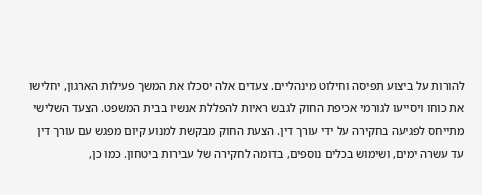להורות על ביצוע תפיסה וחילוט מינהליים. צעדים אלה יסכלו את המשך פעילות הארגון, יחלישו את כוחו ויסייעו לגורמי אכיפת החוק לגבש ראיות להפללת אנשיו בבית המשפט. הצעד השלישי מתייחס לפגיעה בחקירה על ידי עורך דין. הצעת החוק מבקשת למנוע קיום מפגש עם עורך דין עד עשרה ימים, ושימוש בכלים נוספים, בדומה לחקירה של עבירות ביטחון. כמו כן,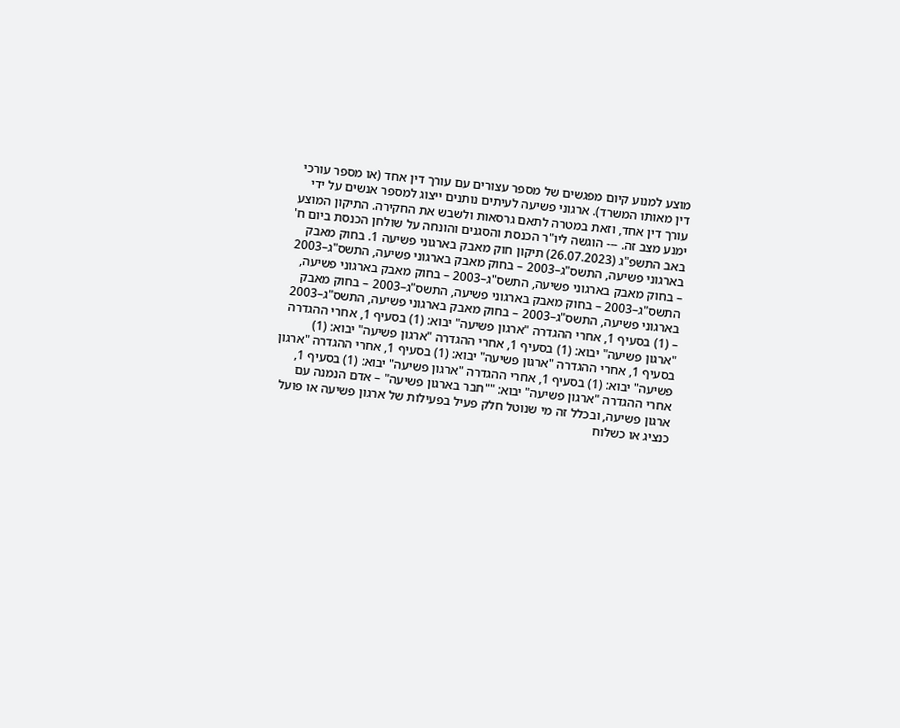מוצע למנוע קיום מפגשים של מספר עצורים עם עורך דין אחד (או מספר עורכי דין מאותו המשרד). ארגוני פשיעה לעיתים נותנים ייצוג למספר אנשים על ידי עורך דין אחד, וזאת במטרה לתאם גרסאות ולשבש את החקירה. התיקון המוצע ימנע מצב זה. --- הוגשה ליו"ר הכנסת והסגנים והונחה על שולחן הכנסת ביום ח' באב התשפ"ג (26.07.2023) תיקון חוק מאבק בארגוני פשיעה 1. בחוק מאבק בארגוני פשיעה, התשס"ג–2003 – בחוק מאבק בארגוני פשיעה, התשס"ג–2003 – בחוק מאבק בארגוני פשיעה, התשס"ג–2003 – בחוק מאבק בארגוני פשיעה, התשס"ג–2003 – בחוק מאבק בארגוני פשיעה, התשס"ג–2003 – בחוק מאבק בארגוני פשיעה, התשס"ג–2003 – בחוק מאבק בארגוני פשיעה, התשס"ג–2003 – (1) בסעיף 1, אחרי ההגדרה "ארגון פשיעה" יבוא: (1) בסעיף 1, אחרי ההגדרה "ארגון פשיעה" יבוא: (1) בסעיף 1, אחרי ההגדרה "ארגון פשיעה" יבוא: (1) בסעיף 1, אחרי ההגדרה "ארגון פשיעה" יבוא: (1) בסעיף 1, אחרי ההגדרה "ארגון פשיעה" יבוא: (1) בסעיף 1, אחרי ההגדרה "ארגון פשיעה" יבוא: (1) בסעיף 1, אחרי ההגדרה "ארגון פשיעה" יבוא: ""חבר בארגון פשיעה" – אדם הנמנה עם ארגון פשיעה, ובכלל זה מי שנוטל חלק פעיל בפעילות של ארגון פשיעה או פועל כנציג או כשלוח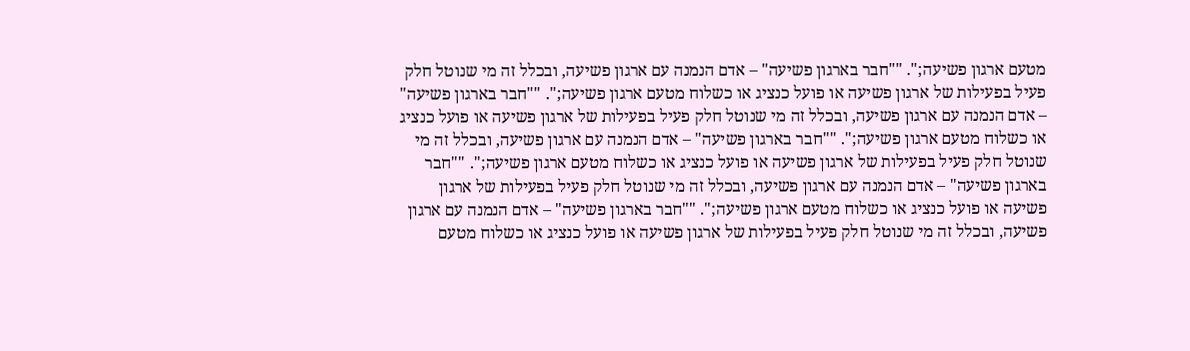מטעם ארגון פשיעה;". ""חבר בארגון פשיעה" – אדם הנמנה עם ארגון פשיעה, ובכלל זה מי שנוטל חלק פעיל בפעילות של ארגון פשיעה או פועל כנציג או כשלוח מטעם ארגון פשיעה;". ""חבר בארגון פשיעה" – אדם הנמנה עם ארגון פשיעה, ובכלל זה מי שנוטל חלק פעיל בפעילות של ארגון פשיעה או פועל כנציג או כשלוח מטעם ארגון פשיעה;". ""חבר בארגון פשיעה" – אדם הנמנה עם ארגון פשיעה, ובכלל זה מי שנוטל חלק פעיל בפעילות של ארגון פשיעה או פועל כנציג או כשלוח מטעם ארגון פשיעה;". ""חבר בארגון פשיעה" – אדם הנמנה עם ארגון פשיעה, ובכלל זה מי שנוטל חלק פעיל בפעילות של ארגון פשיעה או פועל כנציג או כשלוח מטעם ארגון פשיעה;". ""חבר בארגון פשיעה" – אדם הנמנה עם ארגון פשיעה, ובכלל זה מי שנוטל חלק פעיל בפעילות של ארגון פשיעה או פועל כנציג או כשלוח מטעם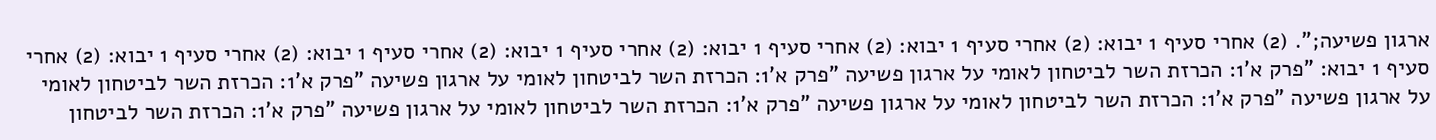ארגון פשיעה;". (2) אחרי סעיף 1 יבוא: (2) אחרי סעיף 1 יבוא: (2) אחרי סעיף 1 יבוא: (2) אחרי סעיף 1 יבוא: (2) אחרי סעיף 1 יבוא: (2) אחרי סעיף 1 יבוא: (2) אחרי סעיף 1 יבוא: "פרק א'1: הכרזת השר לביטחון לאומי על ארגון פשיעה "פרק א'1: הכרזת השר לביטחון לאומי על ארגון פשיעה "פרק א'1: הכרזת השר לביטחון לאומי על ארגון פשיעה "פרק א'1: הכרזת השר לביטחון לאומי על ארגון פשיעה "פרק א'1: הכרזת השר לביטחון לאומי על ארגון פשיעה "פרק א'1: הכרזת השר לביטחון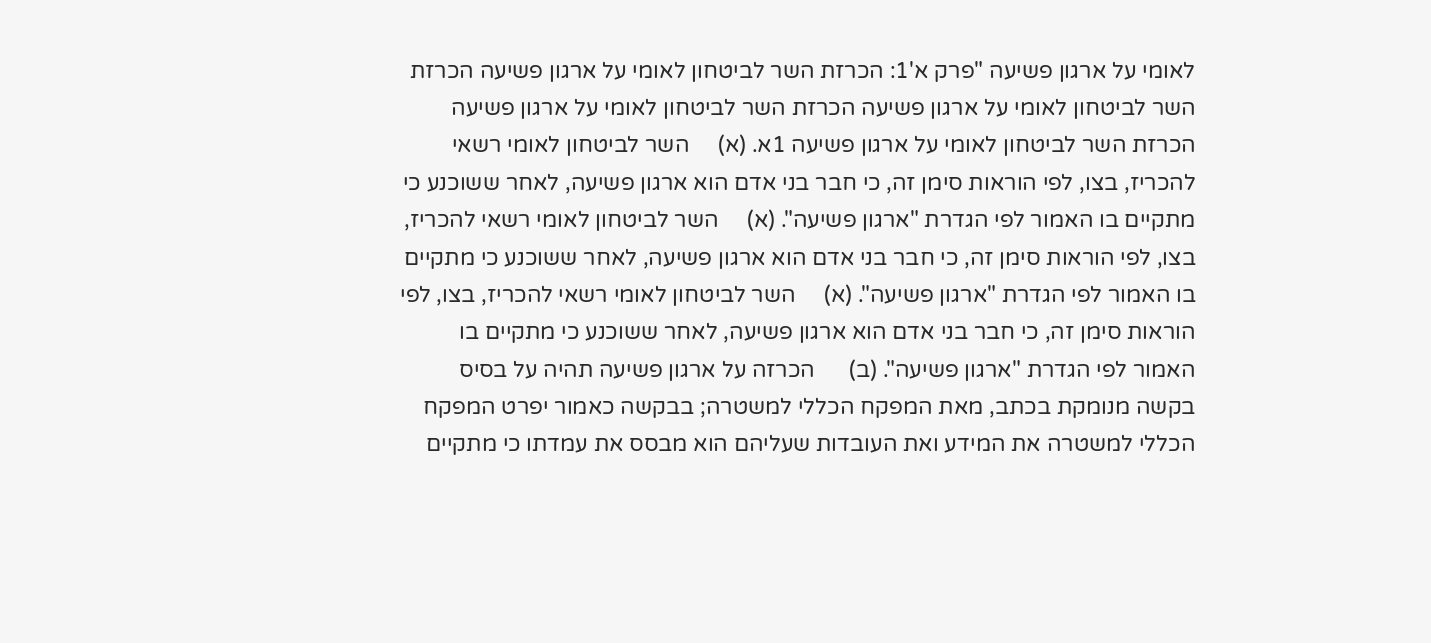לאומי על ארגון פשיעה "פרק א'1: הכרזת השר לביטחון לאומי על ארגון פשיעה הכרזת השר לביטחון לאומי על ארגון פשיעה הכרזת השר לביטחון לאומי על ארגון פשיעה הכרזת השר לביטחון לאומי על ארגון פשיעה 1א. (א)     השר לביטחון לאומי רשאי להכריז, בצו, לפי הוראות סימן זה, כי חבר בני אדם הוא ארגון פשיעה, לאחר ששוכנע כי מתקיים בו האמור לפי הגדרת "ארגון פשיעה". (א)     השר לביטחון לאומי רשאי להכריז, בצו, לפי הוראות סימן זה, כי חבר בני אדם הוא ארגון פשיעה, לאחר ששוכנע כי מתקיים בו האמור לפי הגדרת "ארגון פשיעה". (א)     השר לביטחון לאומי רשאי להכריז, בצו, לפי הוראות סימן זה, כי חבר בני אדם הוא ארגון פשיעה, לאחר ששוכנע כי מתקיים בו האמור לפי הגדרת "ארגון פשיעה". (ב)      הכרזה על ארגון פשיעה תהיה על בסיס בקשה מנומקת בכתב, מאת המפקח הכללי למשטרה; בבקשה כאמור יפרט המפקח הכללי למשטרה את המידע ואת העובדות שעליהם הוא מבסס את עמדתו כי מתקיים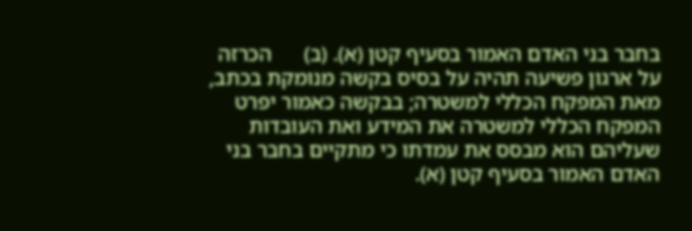בחבר בני האדם האמור בסעיף קטן (א). (ב)      הכרזה על ארגון פשיעה תהיה על בסיס בקשה מנומקת בכתב, מאת המפקח הכללי למשטרה; בבקשה כאמור יפרט המפקח הכללי למשטרה את המידע ואת העובדות שעליהם הוא מבסס את עמדתו כי מתקיים בחבר בני האדם האמור בסעיף קטן (א).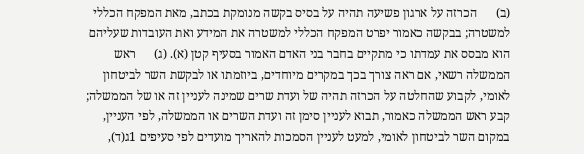(ב)      הכרזה על ארגון פשיעה תהיה על בסיס בקשה מנומקת בכתב, מאת המפקח הכללי למשטרה; בבקשה כאמור יפרט המפקח הכללי למשטרה את המידע ואת העובדות שעליהם הוא מבסס את עמדתו כי מתקיים בחבר בני האדם האמור בסעיף קטן (א). (ג)      ראש הממשלה רשאי, אם ראה צורך בכך במקרים מיוחדים, ביוזמתו או לבקשת השר לביטחון לאומי, לקבוע שהחלטה על הכרזה תהיה של ועדת שרים שמינה לעניין זה או של הממשלה; קבע ראש הממשלה כאמור, תבוא לעניין סימן זה ועדת השרים או הממשלה, לפי העניין, במקום השר לביטחון לאומי, למעט לעניין הסמכות להאריך מועדים לפי סעיפים 1ג(ד),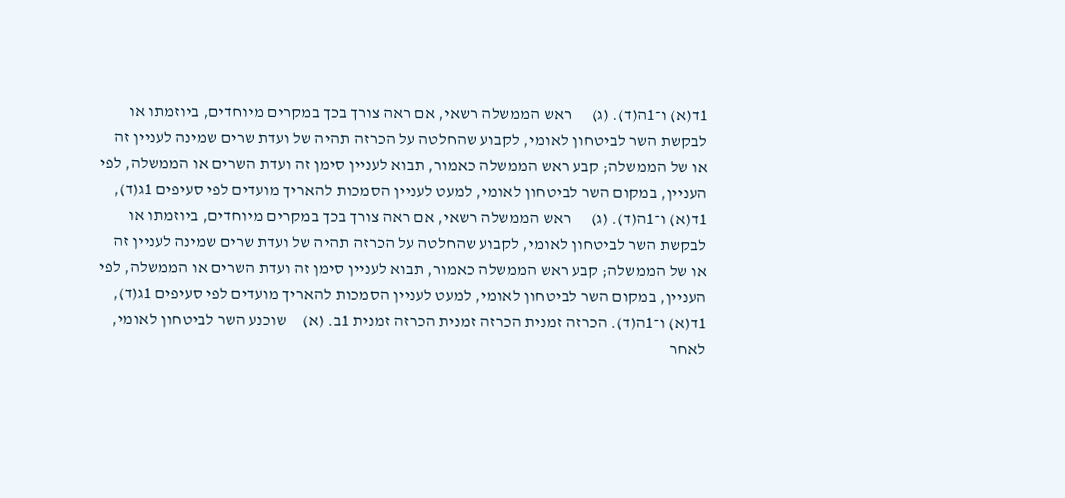1ד(א) ו־1ה(ד). (ג)      ראש הממשלה רשאי, אם ראה צורך בכך במקרים מיוחדים, ביוזמתו או לבקשת השר לביטחון לאומי, לקבוע שהחלטה על הכרזה תהיה של ועדת שרים שמינה לעניין זה או של הממשלה; קבע ראש הממשלה כאמור, תבוא לעניין סימן זה ועדת השרים או הממשלה, לפי העניין, במקום השר לביטחון לאומי, למעט לעניין הסמכות להאריך מועדים לפי סעיפים 1ג(ד), 1ד(א) ו־1ה(ד). (ג)      ראש הממשלה רשאי, אם ראה צורך בכך במקרים מיוחדים, ביוזמתו או לבקשת השר לביטחון לאומי, לקבוע שהחלטה על הכרזה תהיה של ועדת שרים שמינה לעניין זה או של הממשלה; קבע ראש הממשלה כאמור, תבוא לעניין סימן זה ועדת השרים או הממשלה, לפי העניין, במקום השר לביטחון לאומי, למעט לעניין הסמכות להאריך מועדים לפי סעיפים 1ג(ד), 1ד(א) ו־1ה(ד). הכרזה זמנית הכרזה זמנית הכרזה זמנית 1ב. (א)     שוכנע השר לביטחון לאומי, לאחר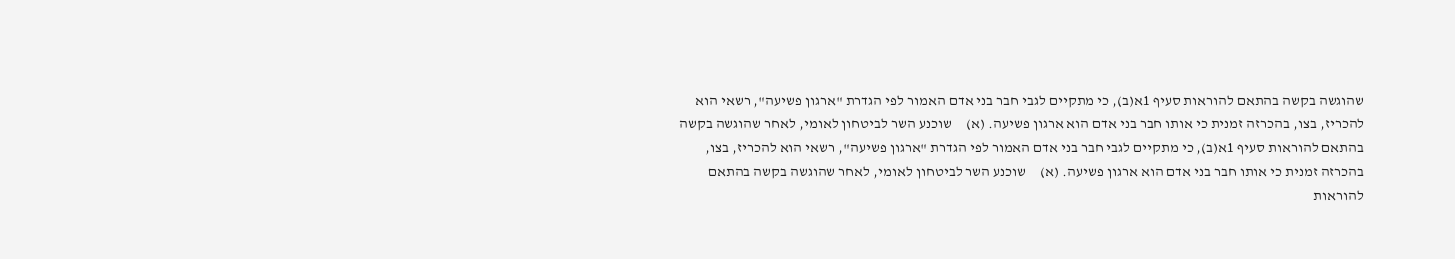שהוגשה בקשה בהתאם להוראות סעיף 1א(ב), כי מתקיים לגבי חבר בני אדם האמור לפי הגדרת "ארגון פשיעה", רשאי הוא להכריז, בצו, בהכרזה זמנית כי אותו חבר בני אדם הוא ארגון פשיעה. (א)     שוכנע השר לביטחון לאומי, לאחר שהוגשה בקשה בהתאם להוראות סעיף 1א(ב), כי מתקיים לגבי חבר בני אדם האמור לפי הגדרת "ארגון פשיעה", רשאי הוא להכריז, בצו, בהכרזה זמנית כי אותו חבר בני אדם הוא ארגון פשיעה. (א)     שוכנע השר לביטחון לאומי, לאחר שהוגשה בקשה בהתאם להוראות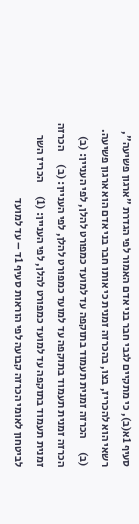סעיף 1א(ב), כי מתקיים לגבי חבר בני אדם האמור לפי הגדרת "ארגון פשיעה", רשאי הוא להכריז, בצו, בהכרזה זמנית כי אותו חבר בני אדם הוא ארגון פשיעה. (ב)      הכרזה זמנית תעמוד בתוקפה עד למועד כמפורט להלן, לפי העניין: (ב)      הכרזה זמנית תעמוד בתוקפה עד למועד כמפורט להלן, לפי העניין: (ב)      הכרזה זמנית תעמוד בתוקפה עד למועד כמפורט להלן, לפי העניין: (1)      הכריז השר לביטחון לאומי הכרזה קבועה לפי הוראות סעיף 1ד – עד למועד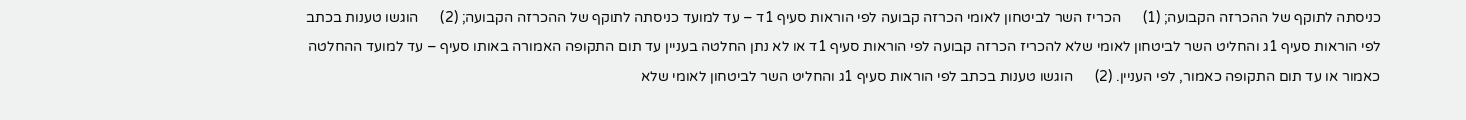כניסתה לתוקף של ההכרזה הקבועה; (1)      הכריז השר לביטחון לאומי הכרזה קבועה לפי הוראות סעיף 1ד – עד למועד כניסתה לתוקף של ההכרזה הקבועה; (2)      הוגשו טענות בכתב לפי הוראות סעיף 1ג והחליט השר לביטחון לאומי שלא להכריז הכרזה קבועה לפי הוראות סעיף 1ד או לא נתן החלטה בעניין עד תום התקופה האמורה באותו סעיף – עד למועד ההחלטה כאמור או עד תום התקופה כאמור, לפי העניין. (2)      הוגשו טענות בכתב לפי הוראות סעיף 1ג והחליט השר לביטחון לאומי שלא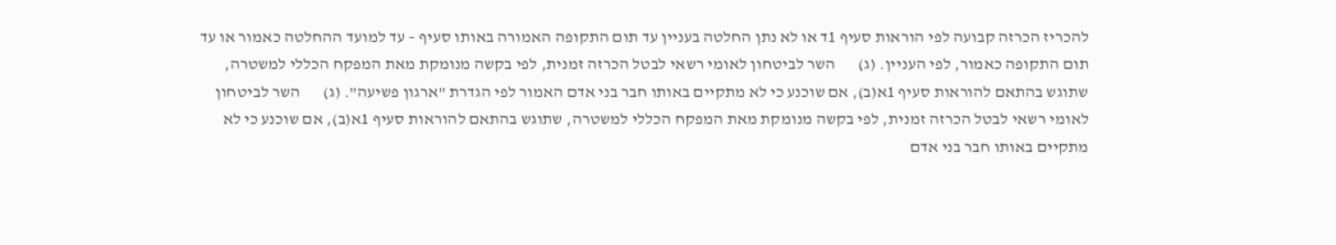להכריז הכרזה קבועה לפי הוראות סעיף 1ד או לא נתן החלטה בעניין עד תום התקופה האמורה באותו סעיף – עד למועד ההחלטה כאמור או עד תום התקופה כאמור, לפי העניין. (ג)       השר לביטחון לאומי רשאי לבטל הכרזה זמנית, לפי בקשה מנומקת מאת המפקח הכללי למשטרה, שתוגש בהתאם להוראות סעיף 1א(ב), אם שוכנע כי לא מתקיים באותו חבר בני אדם האמור לפי הגדרת "ארגון פשיעה". (ג)       השר לביטחון לאומי רשאי לבטל הכרזה זמנית, לפי בקשה מנומקת מאת המפקח הכללי למשטרה, שתוגש בהתאם להוראות סעיף 1א(ב), אם שוכנע כי לא מתקיים באותו חבר בני אדם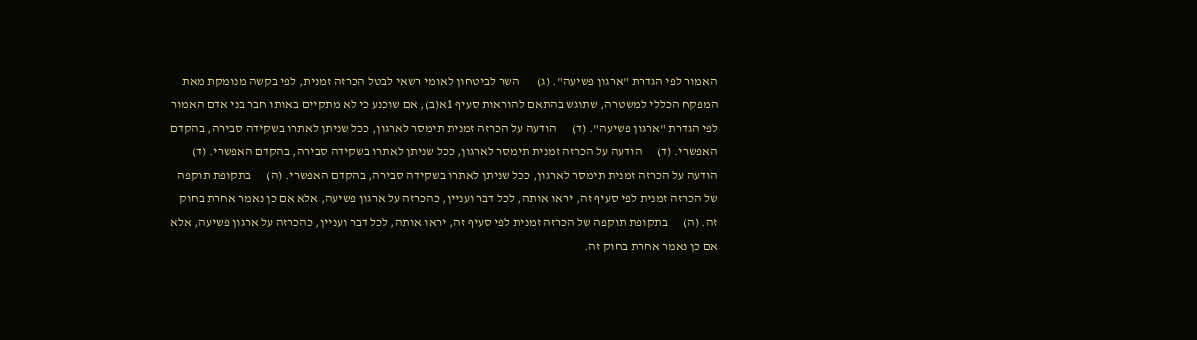האמור לפי הגדרת "ארגון פשיעה". (ג)       השר לביטחון לאומי רשאי לבטל הכרזה זמנית, לפי בקשה מנומקת מאת המפקח הכללי למשטרה, שתוגש בהתאם להוראות סעיף 1א(ב), אם שוכנע כי לא מתקיים באותו חבר בני אדם האמור לפי הגדרת "ארגון פשיעה". (ד)      הודעה על הכרזה זמנית תימסר לארגון, ככל שניתן לאתרו בשקידה סבירה, בהקדם האפשרי. (ד)      הודעה על הכרזה זמנית תימסר לארגון, ככל שניתן לאתרו בשקידה סבירה, בהקדם האפשרי. (ד)      הודעה על הכרזה זמנית תימסר לארגון, ככל שניתן לאתרו בשקידה סבירה, בהקדם האפשרי. (ה)      בתקופת תוקפה של הכרזה זמנית לפי סעיף זה, יראו אותה, לכל דבר ועניין, כהכרזה על ארגון פשיעה, אלא אם כן נאמר אחרת בחוק זה. (ה)      בתקופת תוקפה של הכרזה זמנית לפי סעיף זה, יראו אותה, לכל דבר ועניין, כהכרזה על ארגון פשיעה, אלא אם כן נאמר אחרת בחוק זה.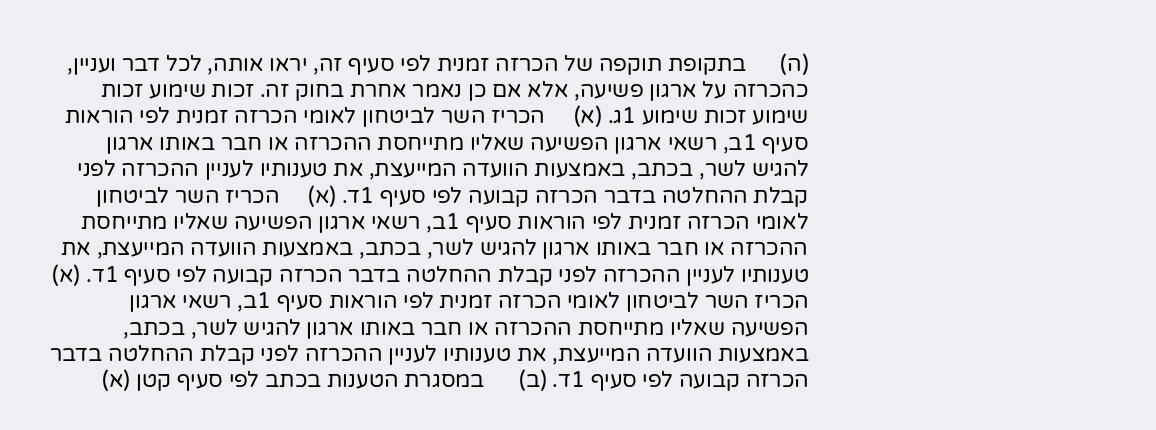(ה)      בתקופת תוקפה של הכרזה זמנית לפי סעיף זה, יראו אותה, לכל דבר ועניין, כהכרזה על ארגון פשיעה, אלא אם כן נאמר אחרת בחוק זה. זכות שימוע זכות שימוע זכות שימוע 1ג. (א)     הכריז השר לביטחון לאומי הכרזה זמנית לפי הוראות סעיף 1ב, רשאי ארגון הפשיעה שאליו מתייחסת ההכרזה או חבר באותו ארגון להגיש לשר, בכתב, באמצעות הוועדה המייעצת, את טענותיו לעניין ההכרזה לפני קבלת ההחלטה בדבר הכרזה קבועה לפי סעיף 1ד. (א)     הכריז השר לביטחון לאומי הכרזה זמנית לפי הוראות סעיף 1ב, רשאי ארגון הפשיעה שאליו מתייחסת ההכרזה או חבר באותו ארגון להגיש לשר, בכתב, באמצעות הוועדה המייעצת, את טענותיו לעניין ההכרזה לפני קבלת ההחלטה בדבר הכרזה קבועה לפי סעיף 1ד. (א)     הכריז השר לביטחון לאומי הכרזה זמנית לפי הוראות סעיף 1ב, רשאי ארגון הפשיעה שאליו מתייחסת ההכרזה או חבר באותו ארגון להגיש לשר, בכתב, באמצעות הוועדה המייעצת, את טענותיו לעניין ההכרזה לפני קבלת ההחלטה בדבר הכרזה קבועה לפי סעיף 1ד. (ב)      במסגרת הטענות בכתב לפי סעיף קטן (א)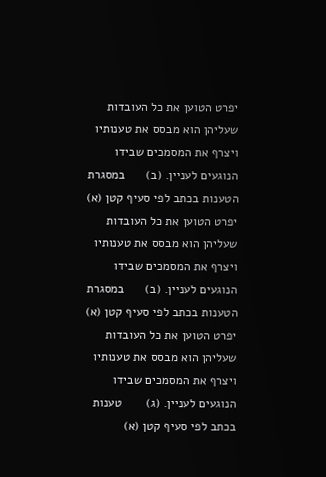יפרט הטוען את כל העובדות שעליהן הוא מבסס את טענותיו ויצרף את המסמכים שבידו הנוגעים לעניין. (ב)      במסגרת הטענות בכתב לפי סעיף קטן (א) יפרט הטוען את כל העובדות שעליהן הוא מבסס את טענותיו ויצרף את המסמכים שבידו הנוגעים לעניין. (ב)      במסגרת הטענות בכתב לפי סעיף קטן (א) יפרט הטוען את כל העובדות שעליהן הוא מבסס את טענותיו ויצרף את המסמכים שבידו הנוגעים לעניין. (ג)       טענות בכתב לפי סעיף קטן (א)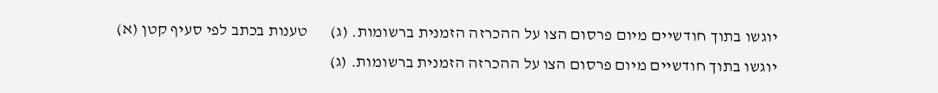יוגשו בתוך חודשיים מיום פרסום הצו על ההכרזה הזמנית ברשומות. (ג)       טענות בכתב לפי סעיף קטן (א) יוגשו בתוך חודשיים מיום פרסום הצו על ההכרזה הזמנית ברשומות. (ג)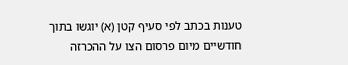טענות בכתב לפי סעיף קטן (א) יוגשו בתוך חודשיים מיום פרסום הצו על ההכרזה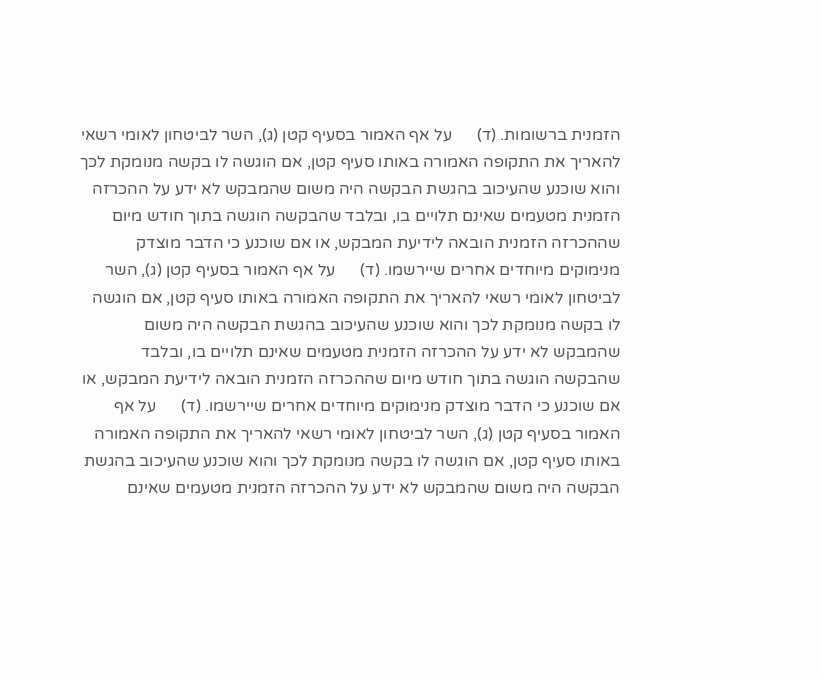הזמנית ברשומות. (ד)      על אף האמור בסעיף קטן (ג), השר לביטחון לאומי רשאי להאריך את התקופה האמורה באותו סעיף קטן, אם הוגשה לו בקשה מנומקת לכך והוא שוכנע שהעיכוב בהגשת הבקשה היה משום שהמבקש לא ידע על ההכרזה הזמנית מטעמים שאינם תלויים בו, ובלבד שהבקשה הוגשה בתוך חודש מיום שההכרזה הזמנית הובאה לידיעת המבקש, או אם שוכנע כי הדבר מוצדק מנימוקים מיוחדים אחרים שיירשמו. (ד)      על אף האמור בסעיף קטן (ג), השר לביטחון לאומי רשאי להאריך את התקופה האמורה באותו סעיף קטן, אם הוגשה לו בקשה מנומקת לכך והוא שוכנע שהעיכוב בהגשת הבקשה היה משום שהמבקש לא ידע על ההכרזה הזמנית מטעמים שאינם תלויים בו, ובלבד שהבקשה הוגשה בתוך חודש מיום שההכרזה הזמנית הובאה לידיעת המבקש, או אם שוכנע כי הדבר מוצדק מנימוקים מיוחדים אחרים שיירשמו. (ד)      על אף האמור בסעיף קטן (ג), השר לביטחון לאומי רשאי להאריך את התקופה האמורה באותו סעיף קטן, אם הוגשה לו בקשה מנומקת לכך והוא שוכנע שהעיכוב בהגשת הבקשה היה משום שהמבקש לא ידע על ההכרזה הזמנית מטעמים שאינם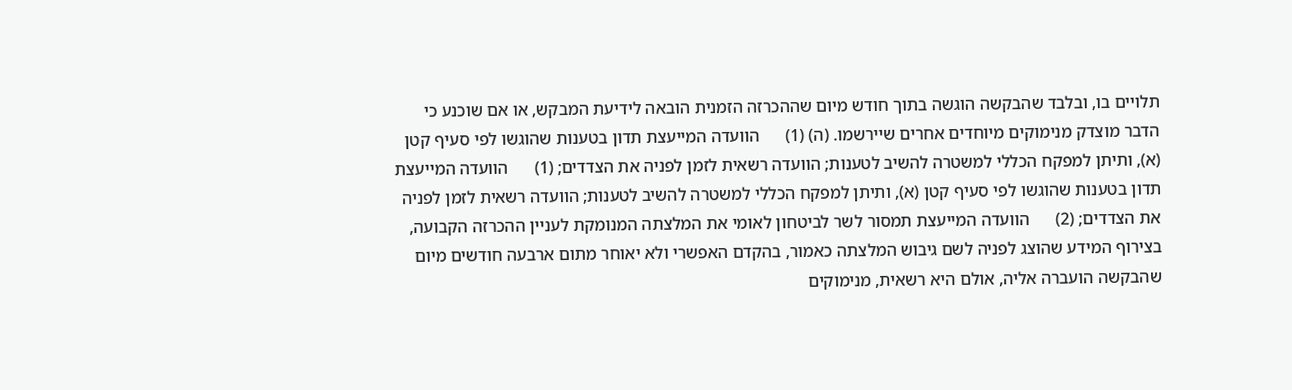תלויים בו, ובלבד שהבקשה הוגשה בתוך חודש מיום שההכרזה הזמנית הובאה לידיעת המבקש, או אם שוכנע כי הדבר מוצדק מנימוקים מיוחדים אחרים שיירשמו. (ה) (1)      הוועדה המייעצת תדון בטענות שהוגשו לפי סעיף קטן (א), ותיתן למפקח הכללי למשטרה להשיב לטענות; הוועדה רשאית לזמן לפניה את הצדדים; (1)      הוועדה המייעצת תדון בטענות שהוגשו לפי סעיף קטן (א), ותיתן למפקח הכללי למשטרה להשיב לטענות; הוועדה רשאית לזמן לפניה את הצדדים; (2)      הוועדה המייעצת תמסור לשר לביטחון לאומי את המלצתה המנומקת לעניין ההכרזה הקבועה, בצירוף המידע שהוצג לפניה לשם גיבוש המלצתה כאמור, בהקדם האפשרי ולא יאוחר מתום ארבעה חודשים מיום שהבקשה הועברה אליה, אולם היא רשאית, מנימוקים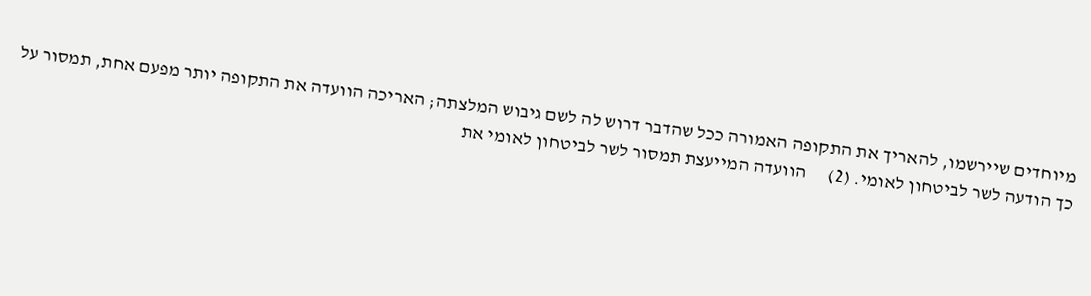מיוחדים שיירשמו, להאריך את התקופה האמורה ככל שהדבר דרוש לה לשם גיבוש המלצתה; האריכה הוועדה את התקופה יותר מפעם אחת, תמסור על כך הודעה לשר לביטחון לאומי. (2)      הוועדה המייעצת תמסור לשר לביטחון לאומי את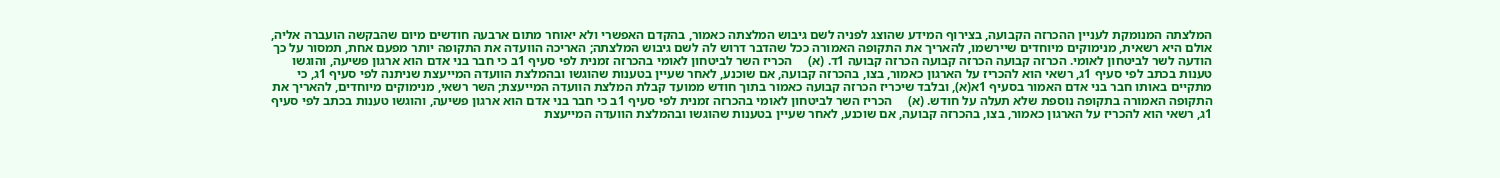המלצתה המנומקת לעניין ההכרזה הקבועה, בצירוף המידע שהוצג לפניה לשם גיבוש המלצתה כאמור, בהקדם האפשרי ולא יאוחר מתום ארבעה חודשים מיום שהבקשה הועברה אליה, אולם היא רשאית, מנימוקים מיוחדים שיירשמו, להאריך את התקופה האמורה ככל שהדבר דרוש לה לשם גיבוש המלצתה; האריכה הוועדה את התקופה יותר מפעם אחת, תמסור על כך הודעה לשר לביטחון לאומי. הכרזה קבועה הכרזה קבועה הכרזה קבועה 1ד. (א)     הכריז השר לביטחון לאומי בהכרזה זמנית לפי סעיף 1ב כי חבר בני אדם הוא ארגון פשיעה, והוגשו טענות בכתב לפי סעיף 1ג, רשאי הוא להכריז על הארגון כאמור, בצו, בהכרזה קבועה, אם שוכנע, לאחר שעיין בטענות שהוגשו ובהמלצת הוועדה המייעצת שניתנה לפי סעיף 1ג, כי מתקיים באותו חבר בני אדם האמור בסעיף 1א(א), ובלבד שיכריז הכרזה קבועה כאמור בתוך חודש ממועד קבלת המלצת הוועדה המייעצת; השר רשאי, מנימוקים מיוחדים, להאריך את התקופה האמורה בתקופה נוספת שלא תעלה על חודש. (א)     הכריז השר לביטחון לאומי בהכרזה זמנית לפי סעיף 1ב כי חבר בני אדם הוא ארגון פשיעה, והוגשו טענות בכתב לפי סעיף 1ג, רשאי הוא להכריז על הארגון כאמור, בצו, בהכרזה קבועה, אם שוכנע, לאחר שעיין בטענות שהוגשו ובהמלצת הוועדה המייעצת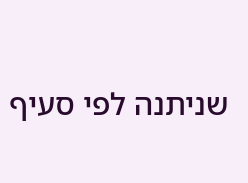שניתנה לפי סעיף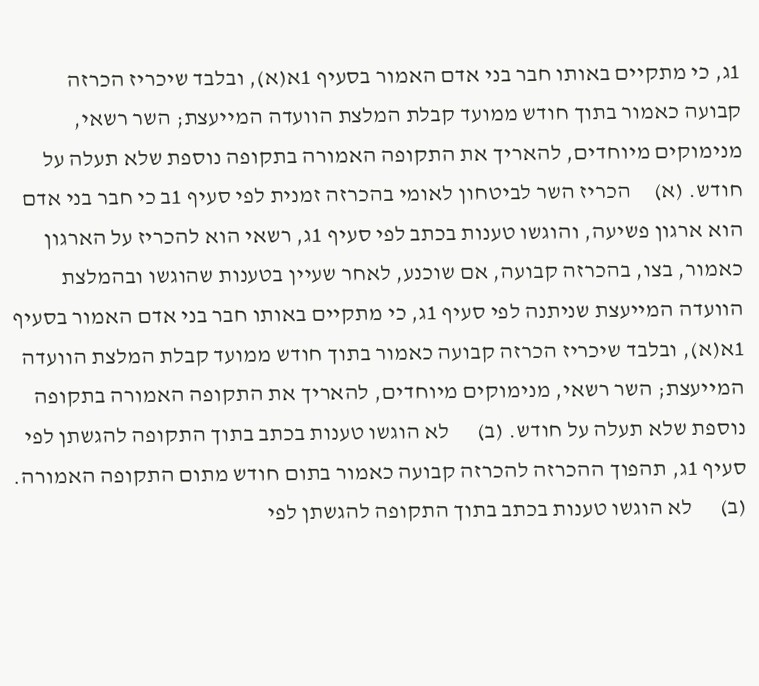1ג, כי מתקיים באותו חבר בני אדם האמור בסעיף 1א(א), ובלבד שיכריז הכרזה קבועה כאמור בתוך חודש ממועד קבלת המלצת הוועדה המייעצת; השר רשאי, מנימוקים מיוחדים, להאריך את התקופה האמורה בתקופה נוספת שלא תעלה על חודש. (א)     הכריז השר לביטחון לאומי בהכרזה זמנית לפי סעיף 1ב כי חבר בני אדם הוא ארגון פשיעה, והוגשו טענות בכתב לפי סעיף 1ג, רשאי הוא להכריז על הארגון כאמור, בצו, בהכרזה קבועה, אם שוכנע, לאחר שעיין בטענות שהוגשו ובהמלצת הוועדה המייעצת שניתנה לפי סעיף 1ג, כי מתקיים באותו חבר בני אדם האמור בסעיף 1א(א), ובלבד שיכריז הכרזה קבועה כאמור בתוך חודש ממועד קבלת המלצת הוועדה המייעצת; השר רשאי, מנימוקים מיוחדים, להאריך את התקופה האמורה בתקופה נוספת שלא תעלה על חודש. (ב)      לא הוגשו טענות בכתב בתוך התקופה להגשתן לפי סעיף 1ג, תהפוך ההכרזה להכרזה קבועה כאמור בתום חודש מתום התקופה האמורה. (ב)      לא הוגשו טענות בכתב בתוך התקופה להגשתן לפי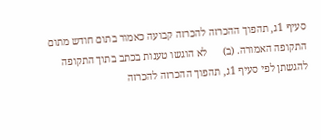סעיף 1ג, תהפוך ההכרזה להכרזה קבועה כאמור בתום חודש מתום התקופה האמורה. (ב)      לא הוגשו טענות בכתב בתוך התקופה להגשתן לפי סעיף 1ג, תהפוך ההכרזה להכרזה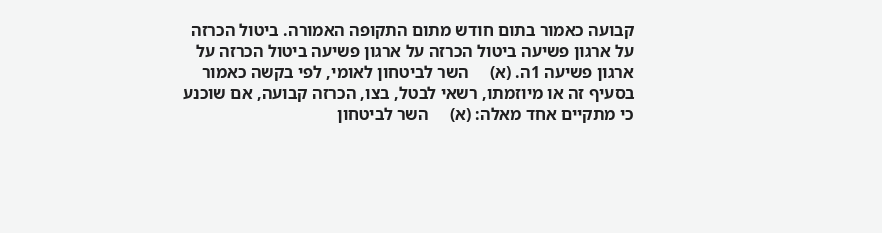קבועה כאמור בתום חודש מתום התקופה האמורה. ביטול הכרזה על ארגון פשיעה ביטול הכרזה על ארגון פשיעה ביטול הכרזה על ארגון פשיעה 1ה. (א)     השר לביטחון לאומי, לפי בקשה כאמור בסעיף זה או מיוזמתו, רשאי לבטל, בצו, הכרזה קבועה, אם שוכנע כי מתקיים אחד מאלה: (א)     השר לביטחון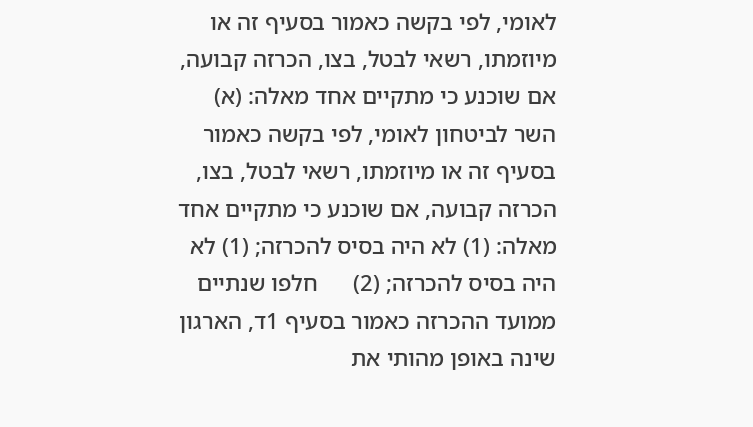לאומי, לפי בקשה כאמור בסעיף זה או מיוזמתו, רשאי לבטל, בצו, הכרזה קבועה, אם שוכנע כי מתקיים אחד מאלה: (א)     השר לביטחון לאומי, לפי בקשה כאמור בסעיף זה או מיוזמתו, רשאי לבטל, בצו, הכרזה קבועה, אם שוכנע כי מתקיים אחד מאלה: (1) לא היה בסיס להכרזה; (1) לא היה בסיס להכרזה; (2)      חלפו שנתיים ממועד ההכרזה כאמור בסעיף 1ד, הארגון שינה באופן מהותי את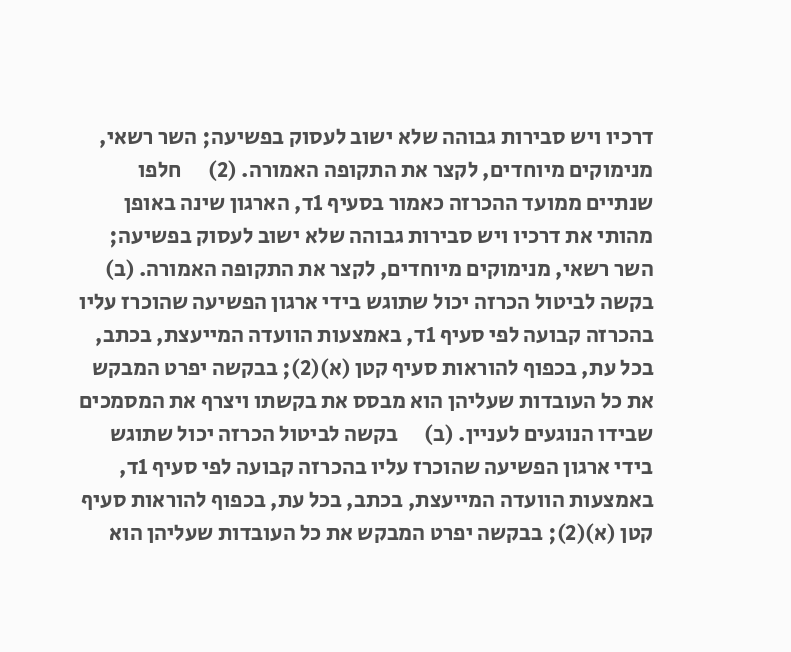דרכיו ויש סבירות גבוהה שלא ישוב לעסוק בפשיעה; השר רשאי, מנימוקים מיוחדים, לקצר את התקופה האמורה. (2)      חלפו שנתיים ממועד ההכרזה כאמור בסעיף 1ד, הארגון שינה באופן מהותי את דרכיו ויש סבירות גבוהה שלא ישוב לעסוק בפשיעה; השר רשאי, מנימוקים מיוחדים, לקצר את התקופה האמורה. (ב)      בקשה לביטול הכרזה יכול שתוגש בידי ארגון הפשיעה שהוכרז עליו בהכרזה קבועה לפי סעיף 1ד, באמצעות הוועדה המייעצת, בכתב, בכל עת, בכפוף להוראות סעיף קטן (א)(2); בבקשה יפרט המבקש את כל העובדות שעליהן הוא מבסס את בקשתו ויצרף את המסמכים שבידו הנוגעים לעניין. (ב)      בקשה לביטול הכרזה יכול שתוגש בידי ארגון הפשיעה שהוכרז עליו בהכרזה קבועה לפי סעיף 1ד, באמצעות הוועדה המייעצת, בכתב, בכל עת, בכפוף להוראות סעיף קטן (א)(2); בבקשה יפרט המבקש את כל העובדות שעליהן הוא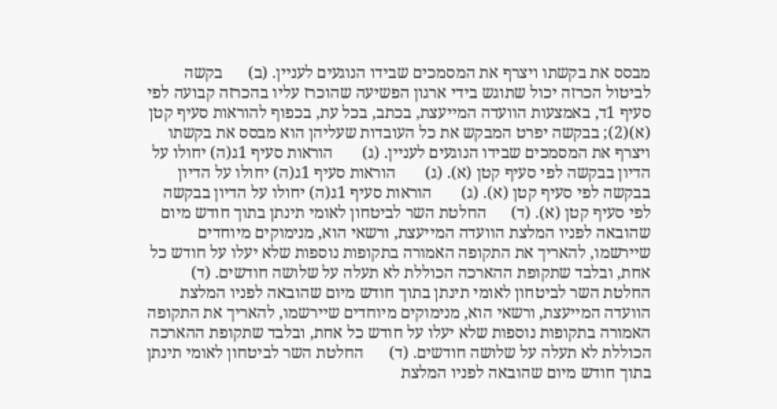מבסס את בקשתו ויצרף את המסמכים שבידו הנוגעים לעניין. (ב)      בקשה לביטול הכרזה יכול שתוגש בידי ארגון הפשיעה שהוכרז עליו בהכרזה קבועה לפי סעיף 1ד, באמצעות הוועדה המייעצת, בכתב, בכל עת, בכפוף להוראות סעיף קטן (א)(2); בבקשה יפרט המבקש את כל העובדות שעליהן הוא מבסס את בקשתו ויצרף את המסמכים שבידו הנוגעים לעניין. (ג)       הוראות סעיף 1ג(ה) יחולו על הדיון בבקשה לפי סעיף קטן (א). (ג)       הוראות סעיף 1ג(ה) יחולו על הדיון בבקשה לפי סעיף קטן (א). (ג)       הוראות סעיף 1ג(ה) יחולו על הדיון בבקשה לפי סעיף קטן (א). (ד)      החלטת השר לביטחון לאומי תינתן בתוך חודש מיום שהובאה לפניו המלצת הוועדה המייעצת, ורשאי הוא, מנימוקים מיוחדים שיירשמו, להאריך את התקופה האמורה בתקופות נוספות שלא יעלו על חודש כל אחת, ובלבד שתקופת ההארכה הכוללת לא תעלה על שלושה חודשים. (ד)      החלטת השר לביטחון לאומי תינתן בתוך חודש מיום שהובאה לפניו המלצת הוועדה המייעצת, ורשאי הוא, מנימוקים מיוחדים שיירשמו, להאריך את התקופה האמורה בתקופות נוספות שלא יעלו על חודש כל אחת, ובלבד שתקופת ההארכה הכוללת לא תעלה על שלושה חודשים. (ד)      החלטת השר לביטחון לאומי תינתן בתוך חודש מיום שהובאה לפניו המלצת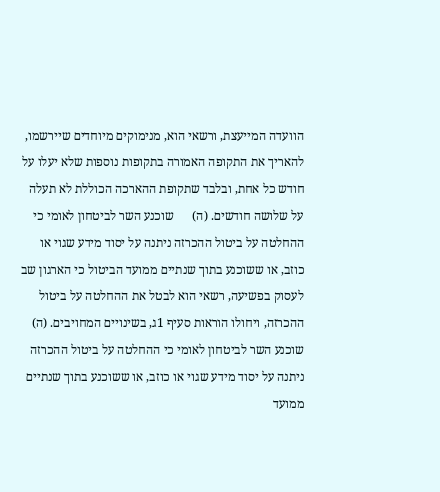הוועדה המייעצת, ורשאי הוא, מנימוקים מיוחדים שיירשמו, להאריך את התקופה האמורה בתקופות נוספות שלא יעלו על חודש כל אחת, ובלבד שתקופת ההארכה הכוללת לא תעלה על שלושה חודשים. (ה)      שוכנע השר לביטחון לאומי כי ההחלטה על ביטול ההכרזה ניתנה על יסוד מידע שגוי או כוזב, או ששוכנע בתוך שנתיים ממועד הביטול כי הארגון שב לעסוק בפשיעה, רשאי הוא לבטל את ההחלטה על ביטול ההכרזה, ויחולו הוראות סעיף 1ג, בשינויים המחויבים. (ה)      שוכנע השר לביטחון לאומי כי ההחלטה על ביטול ההכרזה ניתנה על יסוד מידע שגוי או כוזב, או ששוכנע בתוך שנתיים ממועד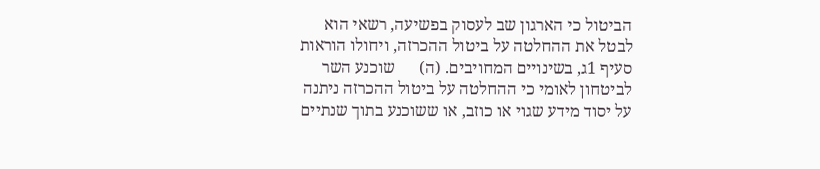הביטול כי הארגון שב לעסוק בפשיעה, רשאי הוא לבטל את ההחלטה על ביטול ההכרזה, ויחולו הוראות סעיף 1ג, בשינויים המחויבים. (ה)      שוכנע השר לביטחון לאומי כי ההחלטה על ביטול ההכרזה ניתנה על יסוד מידע שגוי או כוזב, או ששוכנע בתוך שנתיים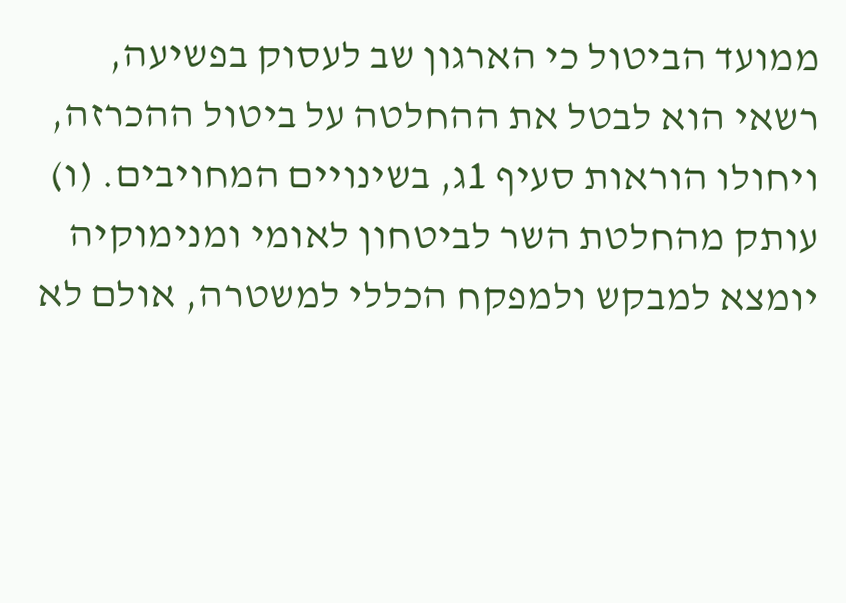ממועד הביטול כי הארגון שב לעסוק בפשיעה, רשאי הוא לבטל את ההחלטה על ביטול ההכרזה, ויחולו הוראות סעיף 1ג, בשינויים המחויבים. (ו)       עותק מהחלטת השר לביטחון לאומי ומנימוקיה יומצא למבקש ולמפקח הכללי למשטרה, אולם לא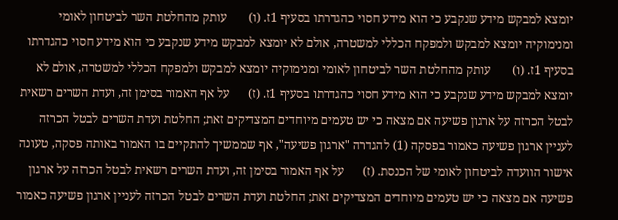יומצא למבקש מידע שנקבע כי הוא מידע חסוי כהגדרתו בסעיף 1ז. (ו)       עותק מהחלטת השר לביטחון לאומי ומנימוקיה יומצא למבקש ולמפקח הכללי למשטרה, אולם לא יומצא למבקש מידע שנקבע כי הוא מידע חסוי כהגדרתו בסעיף 1ז. (ו)       עותק מהחלטת השר לביטחון לאומי ומנימוקיה יומצא למבקש ולמפקח הכללי למשטרה, אולם לא יומצא למבקש מידע שנקבע כי הוא מידע חסוי כהגדרתו בסעיף 1ז. (ז)      על אף האמור בסימן זה, ועדת השרים רשאית לבטל הכרזה על ארגון פשיעה אם מצאה כי יש טעמים מיוחדים המצדיקים זאת; החלטת ועדת השרים לבטל הכרזה לעניין ארגון פשיעה כאמור בפסקה (1) להגדרה "ארגון פשיעה", אף שממשיך להתקיים בו האמור באותה פסקה, טעונה אישור הוועדה לביטחון לאומי של הכנסת. (ז)      על אף האמור בסימן זה, ועדת השרים רשאית לבטל הכרזה על ארגון פשיעה אם מצאה כי יש טעמים מיוחדים המצדיקים זאת; החלטת ועדת השרים לבטל הכרזה לעניין ארגון פשיעה כאמור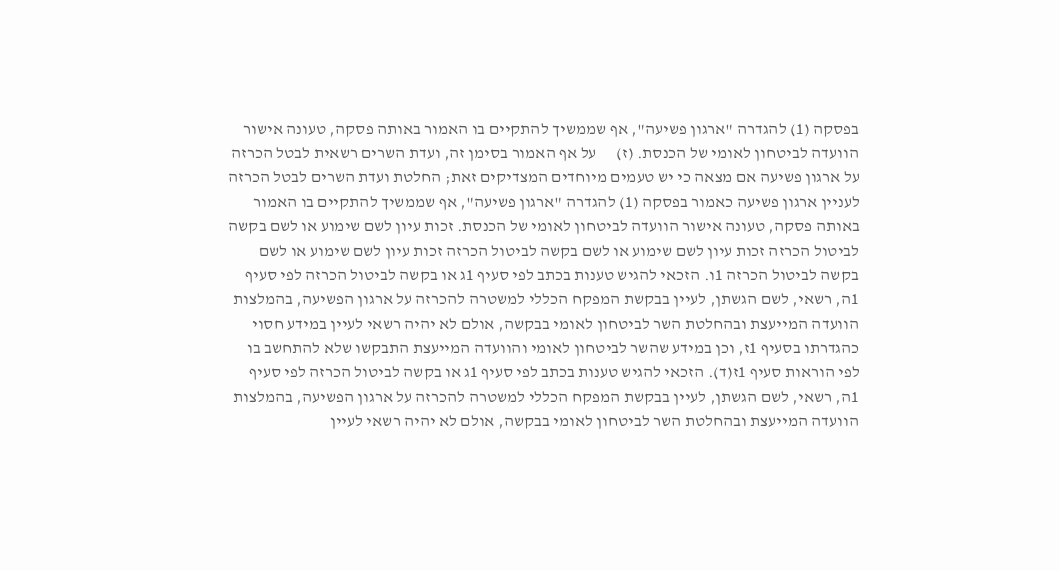בפסקה (1) להגדרה "ארגון פשיעה", אף שממשיך להתקיים בו האמור באותה פסקה, טעונה אישור הוועדה לביטחון לאומי של הכנסת. (ז)      על אף האמור בסימן זה, ועדת השרים רשאית לבטל הכרזה על ארגון פשיעה אם מצאה כי יש טעמים מיוחדים המצדיקים זאת; החלטת ועדת השרים לבטל הכרזה לעניין ארגון פשיעה כאמור בפסקה (1) להגדרה "ארגון פשיעה", אף שממשיך להתקיים בו האמור באותה פסקה, טעונה אישור הוועדה לביטחון לאומי של הכנסת. זכות עיון לשם שימוע או לשם בקשה לביטול הכרזה זכות עיון לשם שימוע או לשם בקשה לביטול הכרזה זכות עיון לשם שימוע או לשם בקשה לביטול הכרזה 1ו. הזכאי להגיש טענות בכתב לפי סעיף 1ג או בקשה לביטול הכרזה לפי סעיף 1ה, רשאי, לשם הגשתן, לעיין בבקשת המפקח הכללי למשטרה להכרזה על ארגון הפשיעה, בהמלצות הוועדה המייעצת ובהחלטת השר לביטחון לאומי בבקשה, אולם לא יהיה רשאי לעיין במידע חסוי כהגדרתו בסעיף 1ז, וכן במידע שהשר לביטחון לאומי והוועדה המייעצת התבקשו שלא להתחשב בו לפי הוראות סעיף 1ז(ד). הזכאי להגיש טענות בכתב לפי סעיף 1ג או בקשה לביטול הכרזה לפי סעיף 1ה, רשאי, לשם הגשתן, לעיין בבקשת המפקח הכללי למשטרה להכרזה על ארגון הפשיעה, בהמלצות הוועדה המייעצת ובהחלטת השר לביטחון לאומי בבקשה, אולם לא יהיה רשאי לעיין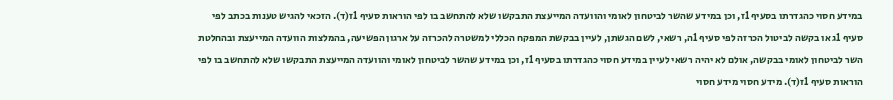במידע חסוי כהגדרתו בסעיף 1ז, וכן במידע שהשר לביטחון לאומי והוועדה המייעצת התבקשו שלא להתחשב בו לפי הוראות סעיף 1ז(ד). הזכאי להגיש טענות בכתב לפי סעיף 1ג או בקשה לביטול הכרזה לפי סעיף 1ה, רשאי, לשם הגשתן, לעיין בבקשת המפקח הכללי למשטרה להכרזה על ארגון הפשיעה, בהמלצות הוועדה המייעצת ובהחלטת השר לביטחון לאומי בבקשה, אולם לא יהיה רשאי לעיין במידע חסוי כהגדרתו בסעיף 1ז, וכן במידע שהשר לביטחון לאומי והוועדה המייעצת התבקשו שלא להתחשב בו לפי הוראות סעיף 1ז(ד). מידע חסוי מידע חסוי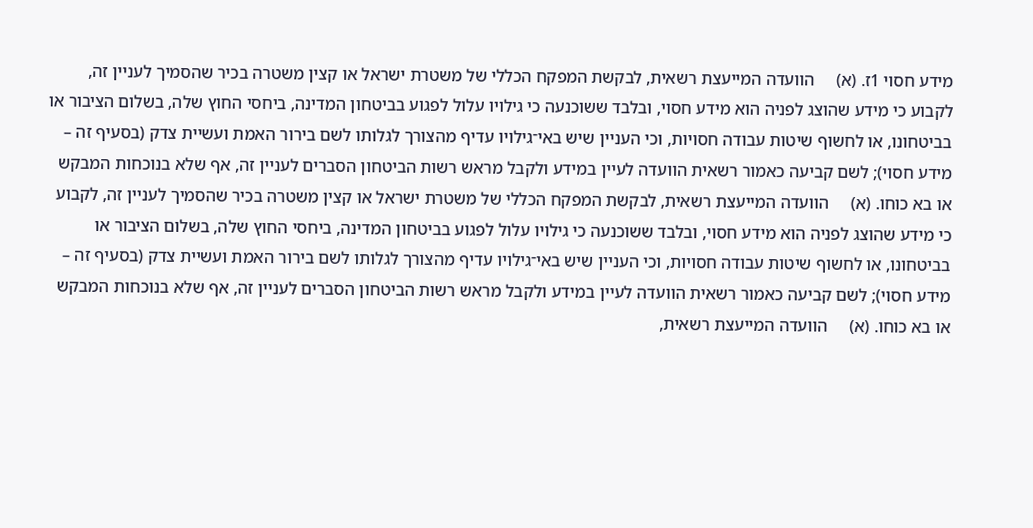מידע חסוי 1ז. (א)     הוועדה המייעצת רשאית, לבקשת המפקח הכללי של משטרת ישראל או קצין משטרה בכיר שהסמיך לעניין זה, לקבוע כי מידע שהוצג לפניה הוא מידע חסוי, ובלבד ששוכנעה כי גילויו עלול לפגוע בביטחון המדינה, ביחסי החוץ שלה, בשלום הציבור או בביטחונו, או לחשוף שיטות עבודה חסויות, וכי העניין שיש באי־גילויו עדיף מהצורך לגלותו לשם בירור האמת ועשיית צדק (בסעיף זה – מידע חסוי); לשם קביעה כאמור רשאית הוועדה לעיין במידע ולקבל מראש רשות הביטחון הסברים לעניין זה, אף שלא בנוכחות המבקש או בא כוחו. (א)     הוועדה המייעצת רשאית, לבקשת המפקח הכללי של משטרת ישראל או קצין משטרה בכיר שהסמיך לעניין זה, לקבוע כי מידע שהוצג לפניה הוא מידע חסוי, ובלבד ששוכנעה כי גילויו עלול לפגוע בביטחון המדינה, ביחסי החוץ שלה, בשלום הציבור או בביטחונו, או לחשוף שיטות עבודה חסויות, וכי העניין שיש באי־גילויו עדיף מהצורך לגלותו לשם בירור האמת ועשיית צדק (בסעיף זה – מידע חסוי); לשם קביעה כאמור רשאית הוועדה לעיין במידע ולקבל מראש רשות הביטחון הסברים לעניין זה, אף שלא בנוכחות המבקש או בא כוחו. (א)     הוועדה המייעצת רשאית,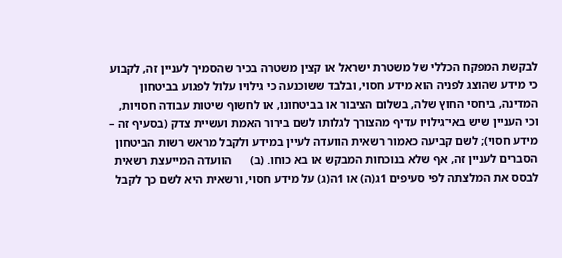לבקשת המפקח הכללי של משטרת ישראל או קצין משטרה בכיר שהסמיך לעניין זה, לקבוע כי מידע שהוצג לפניה הוא מידע חסוי, ובלבד ששוכנעה כי גילויו עלול לפגוע בביטחון המדינה, ביחסי החוץ שלה, בשלום הציבור או בביטחונו, או לחשוף שיטות עבודה חסויות, וכי העניין שיש באי־גילויו עדיף מהצורך לגלותו לשם בירור האמת ועשיית צדק (בסעיף זה – מידע חסוי); לשם קביעה כאמור רשאית הוועדה לעיין במידע ולקבל מראש רשות הביטחון הסברים לעניין זה, אף שלא בנוכחות המבקש או בא כוחו. (ב)      הוועדה המייעצת רשאית לבסס את המלצתה לפי סעיפים 1ג(ה) או 1ה(ג) על מידע חסוי, ורשאית היא לשם כך לקבל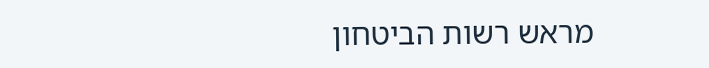מראש רשות הביטחון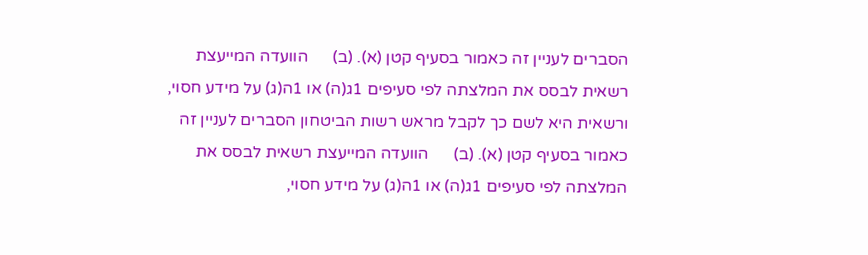הסברים לעניין זה כאמור בסעיף קטן (א). (ב)      הוועדה המייעצת רשאית לבסס את המלצתה לפי סעיפים 1ג(ה) או 1ה(ג) על מידע חסוי, ורשאית היא לשם כך לקבל מראש רשות הביטחון הסברים לעניין זה כאמור בסעיף קטן (א). (ב)      הוועדה המייעצת רשאית לבסס את המלצתה לפי סעיפים 1ג(ה) או 1ה(ג) על מידע חסוי,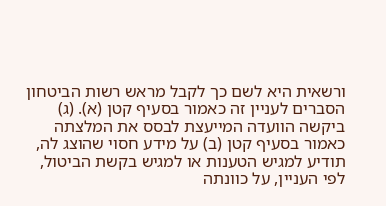ורשאית היא לשם כך לקבל מראש רשות הביטחון הסברים לעניין זה כאמור בסעיף קטן (א). (ג)       ביקשה הוועדה המייעצת לבסס את המלצתה כאמור בסעיף קטן (ב) על מידע חסוי שהוצג לה, תודיע למגיש הטענות או למגיש בקשת הביטול, לפי העניין, על כוונתה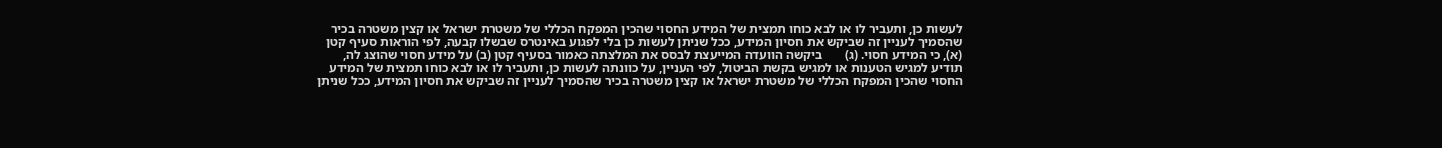לעשות כן, ותעביר לו או לבא כוחו תמצית של המידע החסוי שהכין המפקח הכללי של משטרת ישראל או קצין משטרה בכיר שהסמיך לעניין זה שביקש את חסיון המידע, ככל שניתן לעשות כן בלי לפגוע באינטרס שבשלו קבעה, לפי הוראות סעיף קטן (א), כי המידע חסוי. (ג)       ביקשה הוועדה המייעצת לבסס את המלצתה כאמור בסעיף קטן (ב) על מידע חסוי שהוצג לה, תודיע למגיש הטענות או למגיש בקשת הביטול, לפי העניין, על כוונתה לעשות כן, ותעביר לו או לבא כוחו תמצית של המידע החסוי שהכין המפקח הכללי של משטרת ישראל או קצין משטרה בכיר שהסמיך לעניין זה שביקש את חסיון המידע, ככל שניתן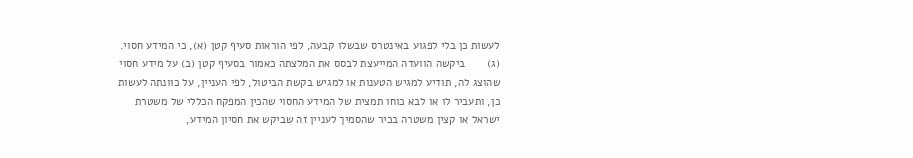לעשות כן בלי לפגוע באינטרס שבשלו קבעה, לפי הוראות סעיף קטן (א), כי המידע חסוי. (ג)       ביקשה הוועדה המייעצת לבסס את המלצתה כאמור בסעיף קטן (ב) על מידע חסוי שהוצג לה, תודיע למגיש הטענות או למגיש בקשת הביטול, לפי העניין, על כוונתה לעשות כן, ותעביר לו או לבא כוחו תמצית של המידע החסוי שהכין המפקח הכללי של משטרת ישראל או קצין משטרה בכיר שהסמיך לעניין זה שביקש את חסיון המידע,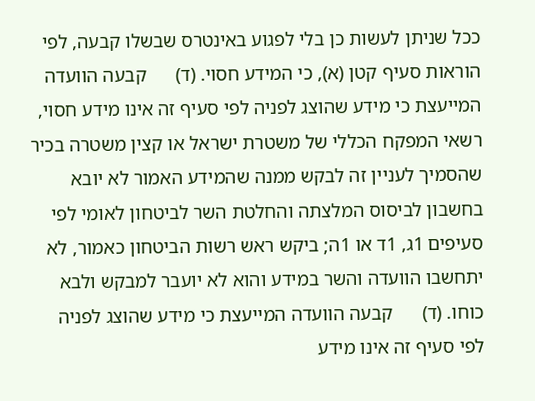ככל שניתן לעשות כן בלי לפגוע באינטרס שבשלו קבעה, לפי הוראות סעיף קטן (א), כי המידע חסוי. (ד)      קבעה הוועדה המייעצת כי מידע שהוצג לפניה לפי סעיף זה אינו מידע חסוי, רשאי המפקח הכללי של משטרת ישראל או קצין משטרה בכיר שהסמיך לעניין זה לבקש ממנה שהמידע האמור לא יובא בחשבון לביסוס המלצתה והחלטת השר לביטחון לאומי לפי סעיפים 1ג, 1ד או 1ה; ביקש ראש רשות הביטחון כאמור, לא יתחשבו הוועדה והשר במידע והוא לא יועבר למבקש ולבא כוחו. (ד)      קבעה הוועדה המייעצת כי מידע שהוצג לפניה לפי סעיף זה אינו מידע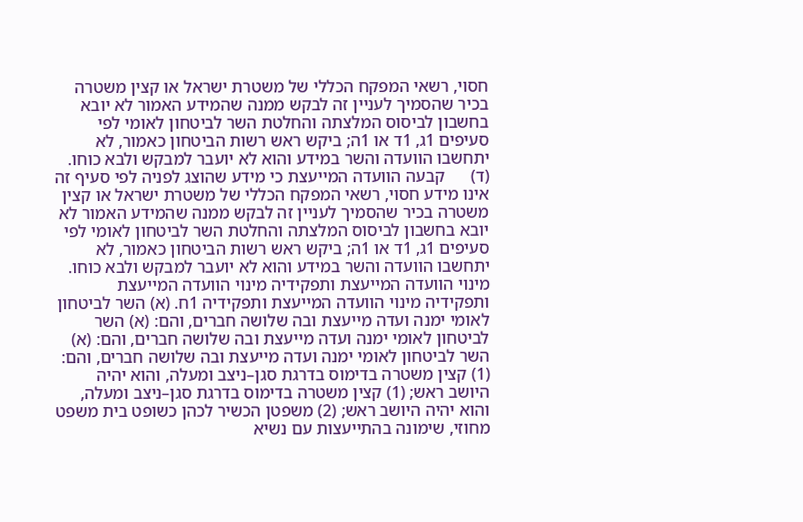חסוי, רשאי המפקח הכללי של משטרת ישראל או קצין משטרה בכיר שהסמיך לעניין זה לבקש ממנה שהמידע האמור לא יובא בחשבון לביסוס המלצתה והחלטת השר לביטחון לאומי לפי סעיפים 1ג, 1ד או 1ה; ביקש ראש רשות הביטחון כאמור, לא יתחשבו הוועדה והשר במידע והוא לא יועבר למבקש ולבא כוחו. (ד)      קבעה הוועדה המייעצת כי מידע שהוצג לפניה לפי סעיף זה אינו מידע חסוי, רשאי המפקח הכללי של משטרת ישראל או קצין משטרה בכיר שהסמיך לעניין זה לבקש ממנה שהמידע האמור לא יובא בחשבון לביסוס המלצתה והחלטת השר לביטחון לאומי לפי סעיפים 1ג, 1ד או 1ה; ביקש ראש רשות הביטחון כאמור, לא יתחשבו הוועדה והשר במידע והוא לא יועבר למבקש ולבא כוחו. מינוי הוועדה המייעצת ותפקידיה מינוי הוועדה המייעצת ותפקידיה מינוי הוועדה המייעצת ותפקידיה 1ח. (א) השר לביטחון לאומי ימנה ועדה מייעצת ובה שלושה חברים, והם: (א) השר לביטחון לאומי ימנה ועדה מייעצת ובה שלושה חברים, והם: (א) השר לביטחון לאומי ימנה ועדה מייעצת ובה שלושה חברים, והם: (1) קצין משטרה בדימוס בדרגת סגן–ניצב ומעלה, והוא יהיה היושב ראש; (1) קצין משטרה בדימוס בדרגת סגן–ניצב ומעלה, והוא יהיה היושב ראש; (2) משפטן הכשיר לכהן כשופט בית משפט מחוזי, שימונה בהתייעצות עם נשיא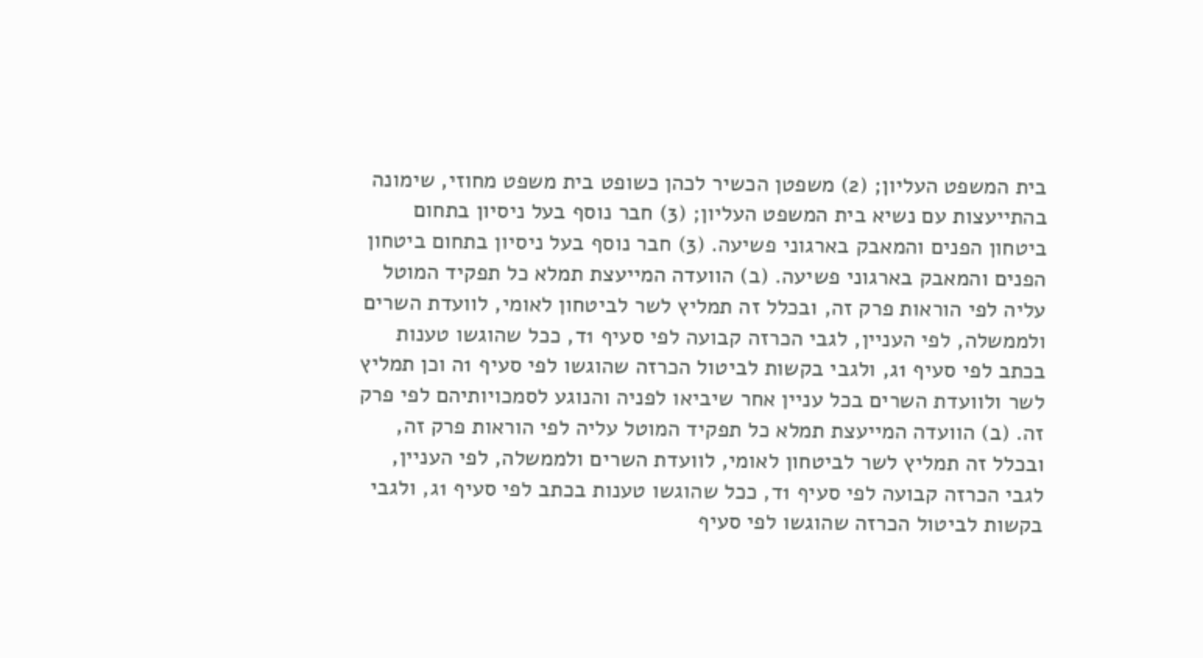בית המשפט העליון; (2) משפטן הכשיר לכהן כשופט בית משפט מחוזי, שימונה בהתייעצות עם נשיא בית המשפט העליון; (3) חבר נוסף בעל ניסיון בתחום ביטחון הפנים והמאבק בארגוני פשיעה. (3) חבר נוסף בעל ניסיון בתחום ביטחון הפנים והמאבק בארגוני פשיעה. (ב) הוועדה המייעצת תמלא כל תפקיד המוטל עליה לפי הוראות פרק זה, ובכלל זה תמליץ לשר לביטחון לאומי, לוועדת השרים ולממשלה, לפי העניין, לגבי הכרזה קבועה לפי סעיף 1ד, ככל שהוגשו טענות בכתב לפי סעיף 1ג, ולגבי בקשות לביטול הכרזה שהוגשו לפי סעיף 1ה וכן תמליץ לשר ולוועדת השרים בכל עניין אחר שיביאו לפניה והנוגע לסמכויותיהם לפי פרק זה. (ב) הוועדה המייעצת תמלא כל תפקיד המוטל עליה לפי הוראות פרק זה, ובכלל זה תמליץ לשר לביטחון לאומי, לוועדת השרים ולממשלה, לפי העניין, לגבי הכרזה קבועה לפי סעיף 1ד, ככל שהוגשו טענות בכתב לפי סעיף 1ג, ולגבי בקשות לביטול הכרזה שהוגשו לפי סעיף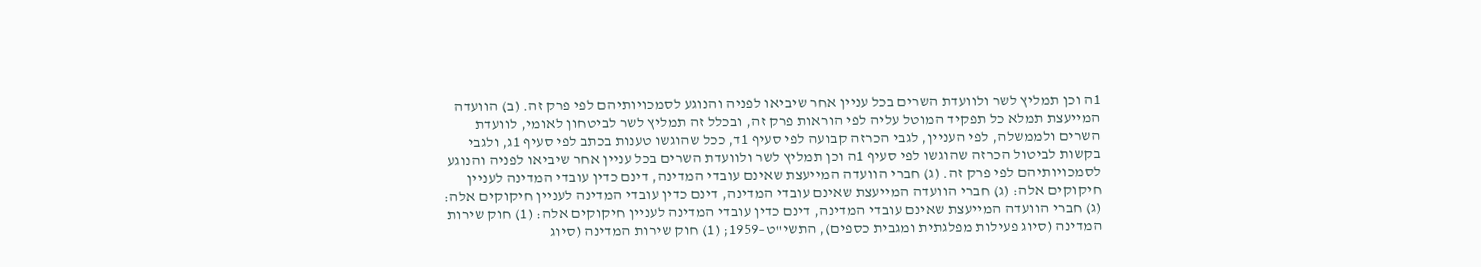1ה וכן תמליץ לשר ולוועדת השרים בכל עניין אחר שיביאו לפניה והנוגע לסמכויותיהם לפי פרק זה. (ב) הוועדה המייעצת תמלא כל תפקיד המוטל עליה לפי הוראות פרק זה, ובכלל זה תמליץ לשר לביטחון לאומי, לוועדת השרים ולממשלה, לפי העניין, לגבי הכרזה קבועה לפי סעיף 1ד, ככל שהוגשו טענות בכתב לפי סעיף 1ג, ולגבי בקשות לביטול הכרזה שהוגשו לפי סעיף 1ה וכן תמליץ לשר ולוועדת השרים בכל עניין אחר שיביאו לפניה והנוגע לסמכויותיהם לפי פרק זה. (ג) חברי הוועדה המייעצת שאינם עובדי המדינה, דינם כדין עובדי המדינה לעניין חיקוקים אלה: (ג) חברי הוועדה המייעצת שאינם עובדי המדינה, דינם כדין עובדי המדינה לעניין חיקוקים אלה: (ג) חברי הוועדה המייעצת שאינם עובדי המדינה, דינם כדין עובדי המדינה לעניין חיקוקים אלה: (1) חוק שירות המדינה (סיוג פעילות מפלגתית ומגבית כספים), התשי"ט–1959; (1) חוק שירות המדינה (סיוג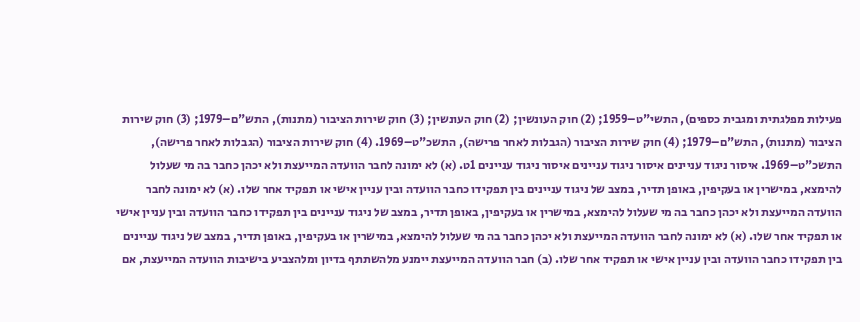פעילות מפלגתית ומגבית כספים), התשי"ט–1959; (2) חוק העונשין; (2) חוק העונשין; (3) חוק שירות הציבור (מתנות), התש"ם–1979; (3) חוק שירות הציבור (מתנות), התש"ם–1979; (4) חוק שירות הציבור (הגבלות לאחר פרישה), התשכ"ט–1969. (4) חוק שירות הציבור (הגבלות לאחר פרישה), התשכ"ט–1969. איסור ניגוד עניינים איסור ניגוד עניינים איסור ניגוד עניינים 1ט. (א) לא ימונה לחבר הוועדה המייעצת ולא יכהן כחבר בה מי שעלול להימצא, במישרין או בעקיפין, באופן תדיר, במצב של ניגוד עניינים בין תפקידו כחבר הוועדה ובין עניין אישי או תפקיד אחר שלו. (א) לא ימונה לחבר הוועדה המייעצת ולא יכהן כחבר בה מי שעלול להימצא, במישרין או בעקיפין, באופן תדיר, במצב של ניגוד עניינים בין תפקידו כחבר הוועדה ובין עניין אישי או תפקיד אחר שלו. (א) לא ימונה לחבר הוועדה המייעצת ולא יכהן כחבר בה מי שעלול להימצא, במישרין או בעקיפין, באופן תדיר, במצב של ניגוד עניינים בין תפקידו כחבר הוועדה ובין עניין אישי או תפקיד אחר שלו. (ב) חבר הוועדה המייעצת יימנע מלהשתתף בדיון ומלהצביע בישיבות הוועדה המייעצת, אם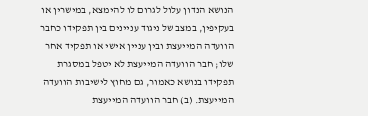הנושא הנדון עלול לגרום לו להימצא, במישרין או בעקיפין, במצב של ניגוד עניינים בין תפקידו כחבר הוועדה המייעצת ובין עניין אישי או תפקיד אחר שלו; חבר הוועדה המייעצת לא יטפל במסגרת תפקידו בנושא כאמור, גם מחוץ לישיבות הוועדה המייעצת. (ב) חבר הוועדה המייעצת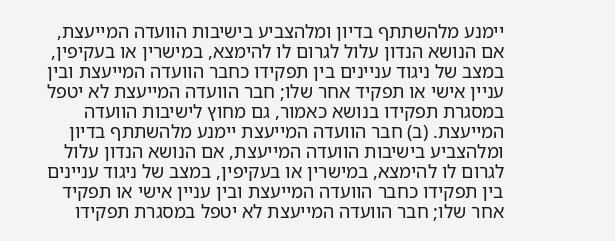יימנע מלהשתתף בדיון ומלהצביע בישיבות הוועדה המייעצת, אם הנושא הנדון עלול לגרום לו להימצא, במישרין או בעקיפין, במצב של ניגוד עניינים בין תפקידו כחבר הוועדה המייעצת ובין עניין אישי או תפקיד אחר שלו; חבר הוועדה המייעצת לא יטפל במסגרת תפקידו בנושא כאמור, גם מחוץ לישיבות הוועדה המייעצת. (ב) חבר הוועדה המייעצת יימנע מלהשתתף בדיון ומלהצביע בישיבות הוועדה המייעצת, אם הנושא הנדון עלול לגרום לו להימצא, במישרין או בעקיפין, במצב של ניגוד עניינים בין תפקידו כחבר הוועדה המייעצת ובין עניין אישי או תפקיד אחר שלו; חבר הוועדה המייעצת לא יטפל במסגרת תפקידו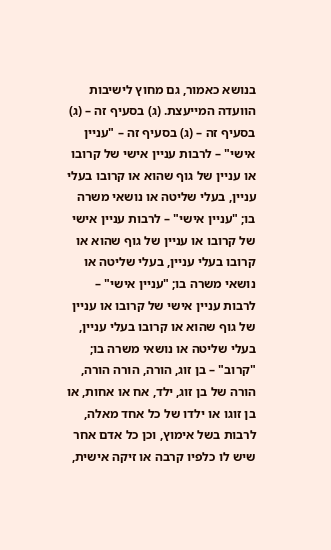בנושא כאמור, גם מחוץ לישיבות הוועדה המייעצת. (ג) בסעיף זה – (ג) בסעיף זה – (ג) בסעיף זה – "עניין אישי" – לרבות עניין אישי של קרובו או עניין של גוף שהוא או קרובו בעלי עניין, בעלי שליטה או נושאי משרה בו; "עניין אישי" – לרבות עניין אישי של קרובו או עניין של גוף שהוא או קרובו בעלי עניין, בעלי שליטה או נושאי משרה בו; "עניין אישי" – לרבות עניין אישי של קרובו או עניין של גוף שהוא או קרובו בעלי עניין, בעלי שליטה או נושאי משרה בו; "קרוב" – בן זוג, הורה, הורה הורה, הורה של בן זוג, ילד, אח או אחות, או בן זוגו או ילדו של כל אחד מאלה, לרבות בשל אימוץ, וכן כל אדם אחר שיש לו כלפיו קרבה או זיקה אישית,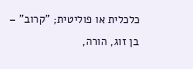כלכלית או פוליטית; "קרוב" – בן זוג, הורה,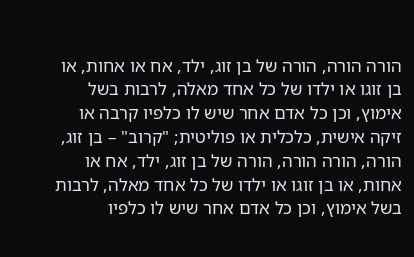הורה הורה, הורה של בן זוג, ילד, אח או אחות, או בן זוגו או ילדו של כל אחד מאלה, לרבות בשל אימוץ, וכן כל אדם אחר שיש לו כלפיו קרבה או זיקה אישית, כלכלית או פוליטית; "קרוב" – בן זוג, הורה, הורה הורה, הורה של בן זוג, ילד, אח או אחות, או בן זוגו או ילדו של כל אחד מאלה, לרבות בשל אימוץ, וכן כל אדם אחר שיש לו כלפיו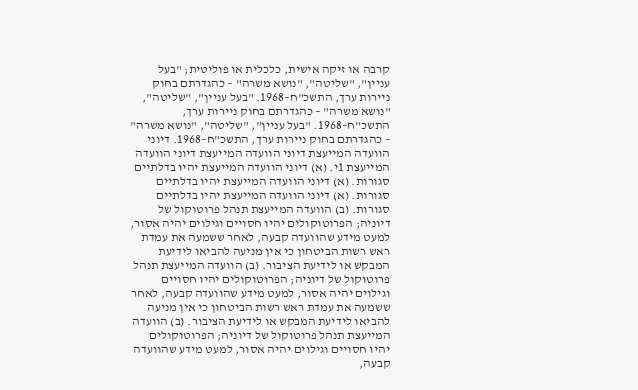קרבה או זיקה אישית, כלכלית או פוליטית; "בעל עניין", "שליטה", "נושא משרה" – כהגדרתם בחוק ניירות ערך, התשכ"ח–1968. "בעל עניין", "שליטה", "נושא משרה" – כהגדרתם בחוק ניירות ערך, התשכ"ח–1968. "בעל עניין", "שליטה", "נושא משרה" – כהגדרתם בחוק ניירות ערך, התשכ"ח–1968. דיוני הוועדה המייעצת דיוני הוועדה המייעצת דיוני הוועדה המייעצת 1י. (א) דיוני הוועדה המייעצת יהיו בדלתיים סגורות. (א) דיוני הוועדה המייעצת יהיו בדלתיים סגורות. (א) דיוני הוועדה המייעצת יהיו בדלתיים סגורות. (ב) הוועדה המייעצת תנהל פרוטוקול של דיוניה; הפרוטוקולים יהיו חסויים וגילוים יהיה אסור, למעט מידע שהוועדה קבעה, לאחר ששמעה את עמדת ראש רשות הביטחון כי אין מניעה להביאו לידיעת המבקש או לידיעת הציבור. (ב) הוועדה המייעצת תנהל פרוטוקול של דיוניה; הפרוטוקולים יהיו חסויים וגילוים יהיה אסור, למעט מידע שהוועדה קבעה, לאחר ששמעה את עמדת ראש רשות הביטחון כי אין מניעה להביאו לידיעת המבקש או לידיעת הציבור. (ב) הוועדה המייעצת תנהל פרוטוקול של דיוניה; הפרוטוקולים יהיו חסויים וגילוים יהיה אסור, למעט מידע שהוועדה קבעה,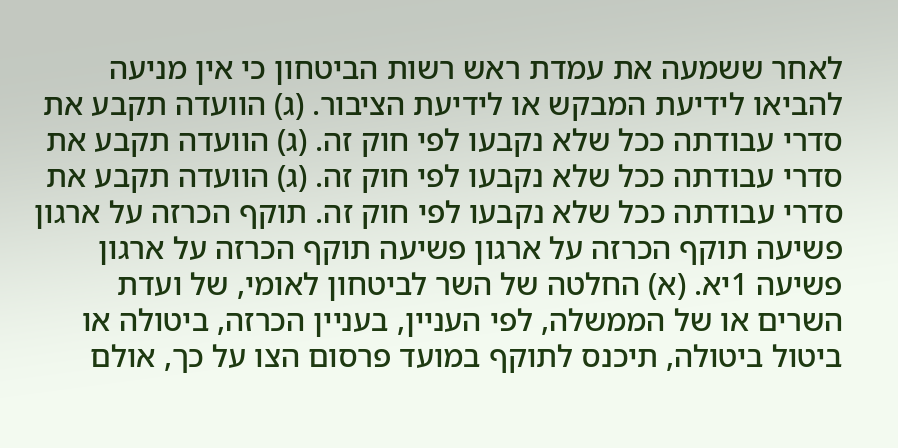לאחר ששמעה את עמדת ראש רשות הביטחון כי אין מניעה להביאו לידיעת המבקש או לידיעת הציבור. (ג) הוועדה תקבע את סדרי עבודתה ככל שלא נקבעו לפי חוק זה. (ג) הוועדה תקבע את סדרי עבודתה ככל שלא נקבעו לפי חוק זה. (ג) הוועדה תקבע את סדרי עבודתה ככל שלא נקבעו לפי חוק זה. תוקף הכרזה על ארגון פשיעה תוקף הכרזה על ארגון פשיעה תוקף הכרזה על ארגון פשיעה 1יא. (א) החלטה של השר לביטחון לאומי, של ועדת השרים או של הממשלה, לפי העניין, בעניין הכרזה, ביטולה או ביטול ביטולה, תיכנס לתוקף במועד פרסום הצו על כך, אולם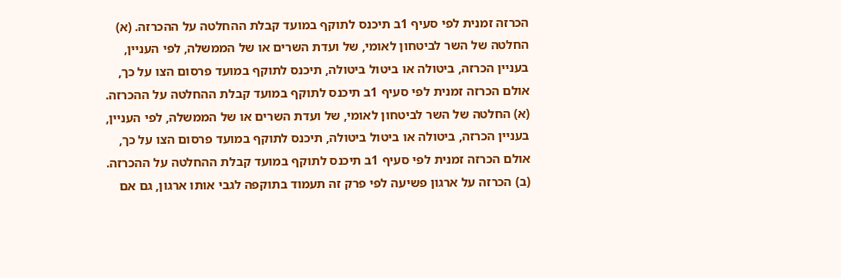הכרזה זמנית לפי סעיף 1ב תיכנס לתוקף במועד קבלת ההחלטה על ההכרזה. (א) החלטה של השר לביטחון לאומי, של ועדת השרים או של הממשלה, לפי העניין, בעניין הכרזה, ביטולה או ביטול ביטולה, תיכנס לתוקף במועד פרסום הצו על כך, אולם הכרזה זמנית לפי סעיף 1ב תיכנס לתוקף במועד קבלת ההחלטה על ההכרזה. (א) החלטה של השר לביטחון לאומי, של ועדת השרים או של הממשלה, לפי העניין, בעניין הכרזה, ביטולה או ביטול ביטולה, תיכנס לתוקף במועד פרסום הצו על כך, אולם הכרזה זמנית לפי סעיף 1ב תיכנס לתוקף במועד קבלת ההחלטה על ההכרזה. (ב) הכרזה על ארגון פשיעה לפי פרק זה תעמוד בתוקפה לגבי אותו ארגון, גם אם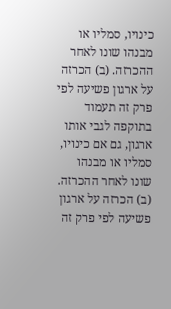כינויו, סמליו או מבנהו שונו לאחר ההכרזה. (ב) הכרזה על ארגון פשיעה לפי פרק זה תעמוד בתוקפה לגבי אותו ארגון, גם אם כינויו, סמליו או מבנהו שונו לאחר ההכרזה. (ב) הכרזה על ארגון פשיעה לפי פרק זה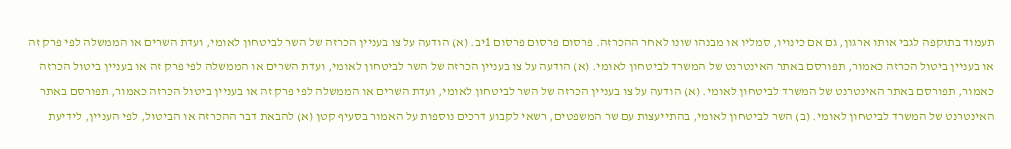תעמוד בתוקפה לגבי אותו ארגון, גם אם כינויו, סמליו או מבנהו שונו לאחר ההכרזה. פרסום פרסום פרסום 1יב. (א) הודעה על צו בעניין הכרזה של השר לביטחון לאומי, ועדת השרים או הממשלה לפי פרק זה או בעניין ביטול הכרזה כאמור, תפורסם באתר האינטרנט של המשרד לביטחון לאומי. (א) הודעה על צו בעניין הכרזה של השר לביטחון לאומי, ועדת השרים או הממשלה לפי פרק זה או בעניין ביטול הכרזה כאמור, תפורסם באתר האינטרנט של המשרד לביטחון לאומי. (א) הודעה על צו בעניין הכרזה של השר לביטחון לאומי, ועדת השרים או הממשלה לפי פרק זה או בעניין ביטול הכרזה כאמור, תפורסם באתר האינטרנט של המשרד לביטחון לאומי. (ב) השר לביטחון לאומי, בהתייעצות עם שר המשפטים, רשאי לקבוע דרכים נוספות על האמור בסעיף קטן (א) להבאת דבר ההכרזה או הביטול, לפי העניין, לידיעת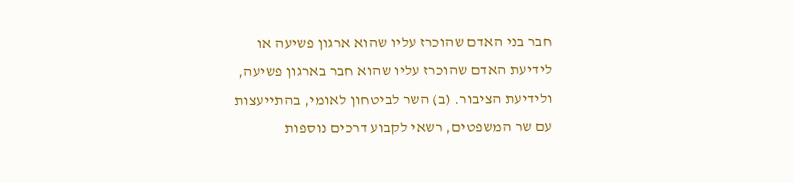חבר בני האדם שהוכרז עליו שהוא ארגון פשיעה או לידיעת האדם שהוכרז עליו שהוא חבר בארגון פשיעה, ולידיעת הציבור. (ב) השר לביטחון לאומי, בהתייעצות עם שר המשפטים, רשאי לקבוע דרכים נוספות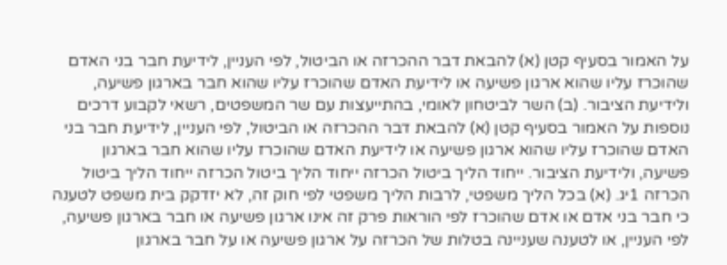על האמור בסעיף קטן (א) להבאת דבר ההכרזה או הביטול, לפי העניין, לידיעת חבר בני האדם שהוכרז עליו שהוא ארגון פשיעה או לידיעת האדם שהוכרז עליו שהוא חבר בארגון פשיעה, ולידיעת הציבור. (ב) השר לביטחון לאומי, בהתייעצות עם שר המשפטים, רשאי לקבוע דרכים נוספות על האמור בסעיף קטן (א) להבאת דבר ההכרזה או הביטול, לפי העניין, לידיעת חבר בני האדם שהוכרז עליו שהוא ארגון פשיעה או לידיעת האדם שהוכרז עליו שהוא חבר בארגון פשיעה, ולידיעת הציבור. ייחוד הליך ביטול הכרזה ייחוד הליך ביטול הכרזה ייחוד הליך ביטול הכרזה 1יג. (א) בכל הליך משפטי, לרבות הליך משפטי לפי חוק זה, לא יזדקק בית משפט לטענה כי חבר בני אדם או אדם שהוכרז לפי הוראות פרק זה אינו ארגון פשיעה או חבר בארגון פשיעה, לפי העניין, או לטענה שעניינה בטלות של הכרזה על ארגון פשיעה או על חבר בארגון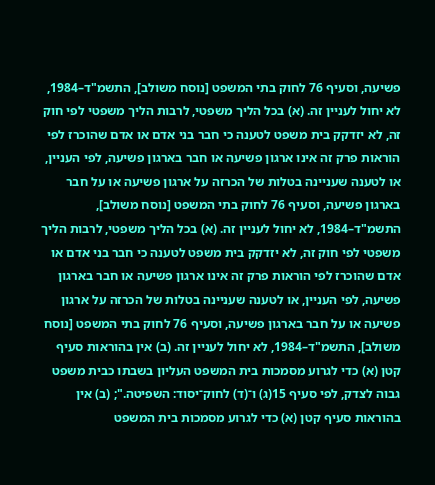פשיעה, וסעיף 76 לחוק בתי המשפט [נוסח משולב], התשמ"ד–1984, לא יחול לעניין זה. (א) בכל הליך משפטי, לרבות הליך משפטי לפי חוק זה, לא יזדקק בית משפט לטענה כי חבר בני אדם או אדם שהוכרז לפי הוראות פרק זה אינו ארגון פשיעה או חבר בארגון פשיעה, לפי העניין, או לטענה שעניינה בטלות של הכרזה על ארגון פשיעה או על חבר בארגון פשיעה, וסעיף 76 לחוק בתי המשפט [נוסח משולב], התשמ"ד–1984, לא יחול לעניין זה. (א) בכל הליך משפטי, לרבות הליך משפטי לפי חוק זה, לא יזדקק בית משפט לטענה כי חבר בני אדם או אדם שהוכרז לפי הוראות פרק זה אינו ארגון פשיעה או חבר בארגון פשיעה, לפי העניין, או לטענה שעניינה בטלות של הכרזה על ארגון פשיעה או על חבר בארגון פשיעה, וסעיף 76 לחוק בתי המשפט [נוסח משולב], התשמ"ד–1984, לא יחול לעניין זה. (ב) אין בהוראות סעיף קטן (א) כדי לגרוע מסמכות בית המשפט העליון בשבתו כבית משפט גבוה לצדק, לפי סעיף 15(ג) ו־(ד) לחוק־יסוד: השפיטה."; (ב) אין בהוראות סעיף קטן (א) כדי לגרוע מסמכות בית המשפט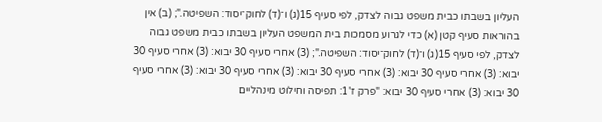העליון בשבתו כבית משפט גבוה לצדק, לפי סעיף 15(ג) ו־(ד) לחוק־יסוד: השפיטה."; (ב) אין בהוראות סעיף קטן (א) כדי לגרוע מסמכות בית המשפט העליון בשבתו כבית משפט גבוה לצדק, לפי סעיף 15(ג) ו־(ד) לחוק־יסוד: השפיטה."; (3) אחרי סעיף 30 יבוא: (3) אחרי סעיף 30 יבוא: (3) אחרי סעיף 30 יבוא: (3) אחרי סעיף 30 יבוא: (3) אחרי סעיף 30 יבוא: (3) אחרי סעיף 30 יבוא: (3) אחרי סעיף 30 יבוא: "פרק ז'1: תפיסה וחילוט מינהליים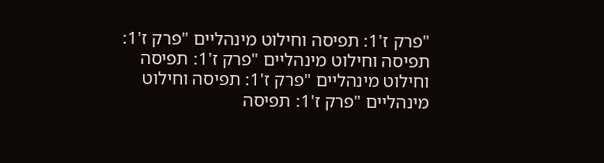"פרק ז'1: תפיסה וחילוט מינהליים "פרק ז'1: תפיסה וחילוט מינהליים "פרק ז'1: תפיסה וחילוט מינהליים "פרק ז'1: תפיסה וחילוט מינהליים "פרק ז'1: תפיסה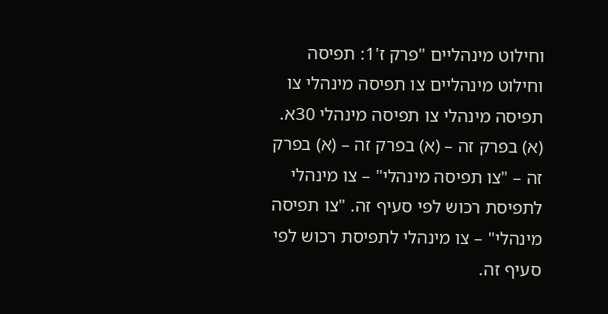וחילוט מינהליים "פרק ז'1: תפיסה וחילוט מינהליים צו תפיסה מינהלי צו תפיסה מינהלי צו תפיסה מינהלי 30א. (א) בפרק זה – (א) בפרק זה – (א) בפרק זה – "צו תפיסה מינהלי" – צו מינהלי לתפיסת רכוש לפי סעיף זה. "צו תפיסה מינהלי" – צו מינהלי לתפיסת רכוש לפי סעיף זה.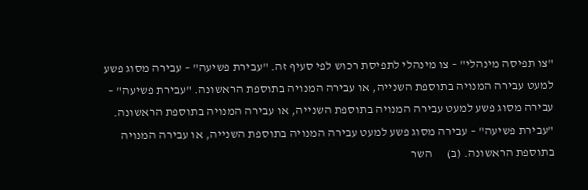"צו תפיסה מינהלי" – צו מינהלי לתפיסת רכוש לפי סעיף זה. "עבירת פשיעה" – עבירה מסוג פשע למעט עבירה המנויה בתוספת השנייה, או עבירה המנויה בתוספת הראשונה. "עבירת פשיעה" – עבירה מסוג פשע למעט עבירה המנויה בתוספת השנייה, או עבירה המנויה בתוספת הראשונה. "עבירת פשיעה" – עבירה מסוג פשע למעט עבירה המנויה בתוספת השנייה, או עבירה המנויה בתוספת הראשונה. (ב)      השר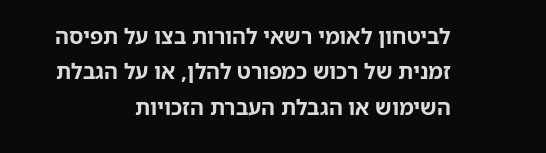לביטחון לאומי רשאי להורות בצו על תפיסה זמנית של רכוש כמפורט להלן, או על הגבלת השימוש או הגבלת העברת הזכויות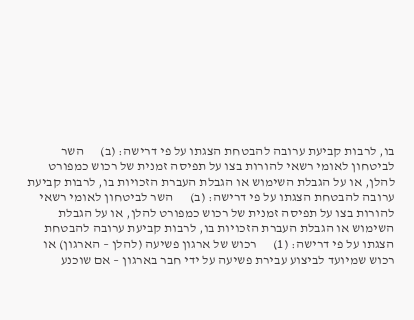בו, לרבות קביעת ערובה להבטחת הצגתו על פי דרישה: (ב)      השר לביטחון לאומי רשאי להורות בצו על תפיסה זמנית של רכוש כמפורט להלן, או על הגבלת השימוש או הגבלת העברת הזכויות בו, לרבות קביעת ערובה להבטחת הצגתו על פי דרישה: (ב)      השר לביטחון לאומי רשאי להורות בצו על תפיסה זמנית של רכוש כמפורט להלן, או על הגבלת השימוש או הגבלת העברת הזכויות בו, לרבות קביעת ערובה להבטחת הצגתו על פי דרישה: (1)      רכוש של ארגון פשיעה (להלן – הארגון) או רכוש שמיועד לביצוע עבירת פשיעה על ידי חבר בארגון – אם שוכנע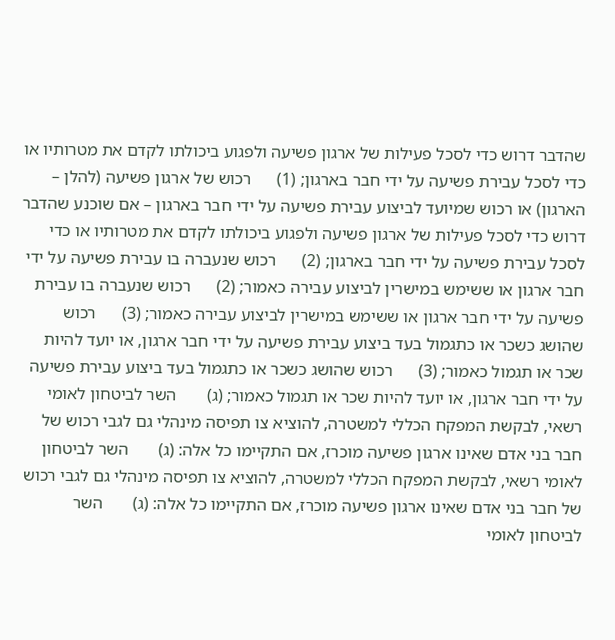שהדבר דרוש כדי לסכל פעילות של ארגון פשיעה ולפגוע ביכולתו לקדם את מטרותיו או כדי לסכל עבירת פשיעה על ידי חבר בארגון; (1)      רכוש של ארגון פשיעה (להלן – הארגון) או רכוש שמיועד לביצוע עבירת פשיעה על ידי חבר בארגון – אם שוכנע שהדבר דרוש כדי לסכל פעילות של ארגון פשיעה ולפגוע ביכולתו לקדם את מטרותיו או כדי לסכל עבירת פשיעה על ידי חבר בארגון; (2)      רכוש שנעברה בו עבירת פשיעה על ידי חבר ארגון או ששימש במישרין לביצוע עבירה כאמור; (2)      רכוש שנעברה בו עבירת פשיעה על ידי חבר ארגון או ששימש במישרין לביצוע עבירה כאמור; (3)      רכוש שהושג כשכר או כתגמול בעד ביצוע עבירת פשיעה על ידי חבר ארגון, או יועד להיות שכר או תגמול כאמור; (3)      רכוש שהושג כשכר או כתגמול בעד ביצוע עבירת פשיעה על ידי חבר ארגון, או יועד להיות שכר או תגמול כאמור; (ג)       השר לביטחון לאומי רשאי, לבקשת המפקח הכללי למשטרה, להוציא צו תפיסה מינהלי גם לגבי רכוש של חבר בני אדם שאינו ארגון פשיעה מוכרז, אם התקיימו כל אלה: (ג)       השר לביטחון לאומי רשאי, לבקשת המפקח הכללי למשטרה, להוציא צו תפיסה מינהלי גם לגבי רכוש של חבר בני אדם שאינו ארגון פשיעה מוכרז, אם התקיימו כל אלה: (ג)       השר לביטחון לאומי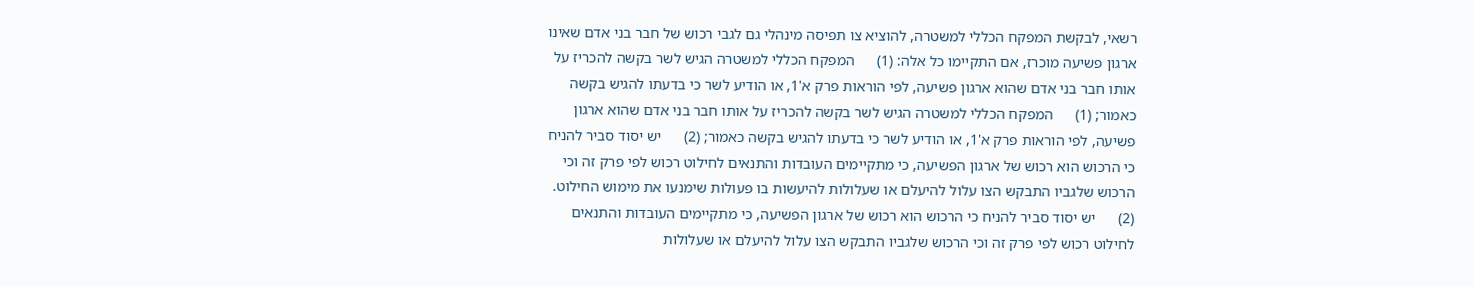רשאי, לבקשת המפקח הכללי למשטרה, להוציא צו תפיסה מינהלי גם לגבי רכוש של חבר בני אדם שאינו ארגון פשיעה מוכרז, אם התקיימו כל אלה: (1)      המפקח הכללי למשטרה הגיש לשר בקשה להכריז על אותו חבר בני אדם שהוא ארגון פשיעה, לפי הוראות פרק א'1, או הודיע לשר כי בדעתו להגיש בקשה כאמור; (1)      המפקח הכללי למשטרה הגיש לשר בקשה להכריז על אותו חבר בני אדם שהוא ארגון פשיעה, לפי הוראות פרק א'1, או הודיע לשר כי בדעתו להגיש בקשה כאמור; (2)      יש יסוד סביר להניח כי הרכוש הוא רכוש של ארגון הפשיעה, כי מתקיימים העובדות והתנאים לחילוט רכוש לפי פרק זה וכי הרכוש שלגביו התבקש הצו עלול להיעלם או שעלולות להיעשות בו פעולות שימנעו את מימוש החילוט. (2)      יש יסוד סביר להניח כי הרכוש הוא רכוש של ארגון הפשיעה, כי מתקיימים העובדות והתנאים לחילוט רכוש לפי פרק זה וכי הרכוש שלגביו התבקש הצו עלול להיעלם או שעלולות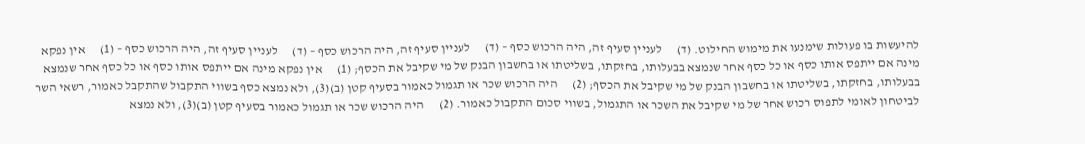להיעשות בו פעולות שימנעו את מימוש החילוט. (ד)      לעניין סעיף זה, היה הרכוש כסף – (ד)      לעניין סעיף זה, היה הרכוש כסף – (ד)      לעניין סעיף זה, היה הרכוש כסף – (1)      אין נפקא מינה אם ייתפס אותו כסף או כל כסף אחר שנמצא בבעלותו, בחזקתו, בשליטתו או בחשבון הבנק של מי שקיבל את הכסף; (1)      אין נפקא מינה אם ייתפס אותו כסף או כל כסף אחר שנמצא בבעלותו, בחזקתו, בשליטתו או בחשבון הבנק של מי שקיבל את הכסף; (2)      היה הרכוש שכר או תגמול כאמור בסעיף קטן (ב)(3), ולא נמצא כסף בשווי התקבול שהתקבל כאמור, רשאי השר לביטחון לאומי לתפוס רכוש אחר של מי שקיבל את השכר או התגמול, בשווי סכום התקבול כאמור. (2)      היה הרכוש שכר או תגמול כאמור בסעיף קטן (ב)(3), ולא נמצא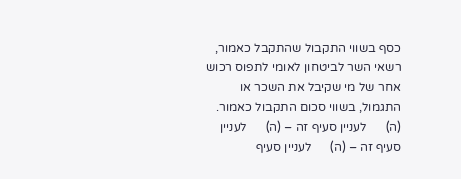כסף בשווי התקבול שהתקבל כאמור, רשאי השר לביטחון לאומי לתפוס רכוש אחר של מי שקיבל את השכר או התגמול, בשווי סכום התקבול כאמור. (ה)      לעניין סעיף זה – (ה)      לעניין סעיף זה – (ה)      לעניין סעיף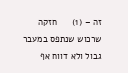זה – (1)      חזקה שרכוש שנתפס במעבר גבול ולא דווח אף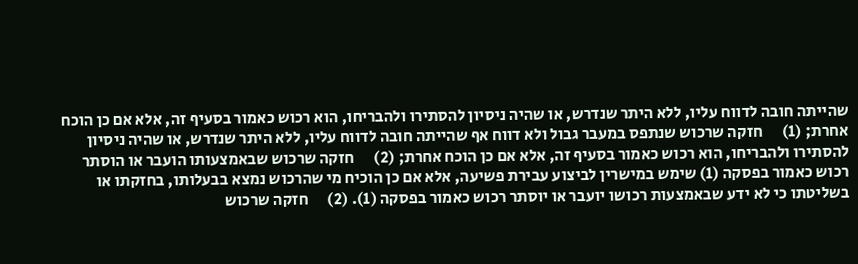שהייתה חובה לדווח עליו, ללא היתר שנדרש, או שהיה ניסיון להסתירו ולהבריחו, הוא רכוש כאמור בסעיף זה, אלא אם כן הוכח אחרת; (1)      חזקה שרכוש שנתפס במעבר גבול ולא דווח אף שהייתה חובה לדווח עליו, ללא היתר שנדרש, או שהיה ניסיון להסתירו ולהבריחו, הוא רכוש כאמור בסעיף זה, אלא אם כן הוכח אחרת; (2)      חזקה שרכוש שבאמצעותו הועבר או הוסתר רכוש כאמור בפסקה (1) שימש במישרין לביצוע עבירת פשיעה, אלא אם כן הוכיח מי שהרכוש נמצא בבעלותו, בחזקתו או בשליטתו כי לא ידע שבאמצעות רכושו יועבר או יוסתר רכוש כאמור בפסקה (1). (2)      חזקה שרכוש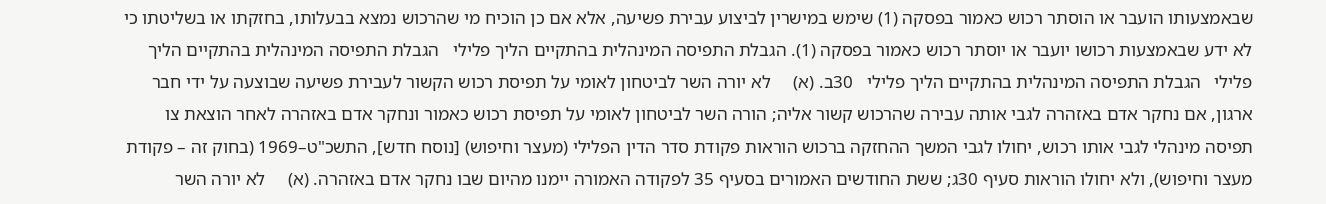שבאמצעותו הועבר או הוסתר רכוש כאמור בפסקה (1) שימש במישרין לביצוע עבירת פשיעה, אלא אם כן הוכיח מי שהרכוש נמצא בבעלותו, בחזקתו או בשליטתו כי לא ידע שבאמצעות רכושו יועבר או יוסתר רכוש כאמור בפסקה (1). הגבלת התפיסה המינהלית בהתקיים הליך פלילי   הגבלת התפיסה המינהלית בהתקיים הליך פלילי   הגבלת התפיסה המינהלית בהתקיים הליך פלילי   30ב. (א)     לא יורה השר לביטחון לאומי על תפיסת רכוש הקשור לעבירת פשיעה שבוצעה על ידי חבר ארגון, אם נחקר אדם באזהרה לגבי אותה עבירה שהרכוש קשור אליה; הורה השר לביטחון לאומי על תפיסת רכוש כאמור ונחקר אדם באזהרה לאחר הוצאת צו תפיסה מינהלי לגבי אותו רכוש, יחולו לגבי המשך ההחזקה ברכוש הוראות פקודת סדר הדין הפלילי (מעצר וחיפוש) [נוסח חדש], התשכ"ט–1969 (בחוק זה – פקודת מעצר וחיפוש), ולא יחולו הוראות סעיף 30ג; ששת החודשים האמורים בסעיף 35 לפקודה האמורה יימנו מהיום שבו נחקר אדם באזהרה. (א)     לא יורה השר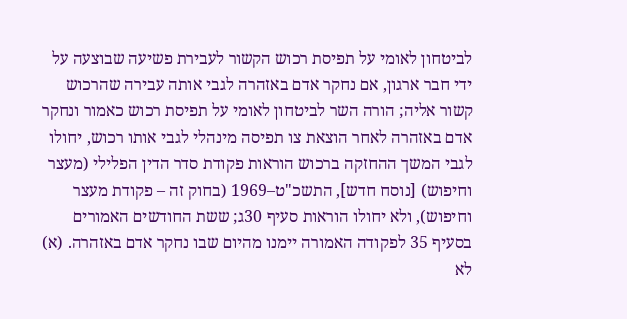לביטחון לאומי על תפיסת רכוש הקשור לעבירת פשיעה שבוצעה על ידי חבר ארגון, אם נחקר אדם באזהרה לגבי אותה עבירה שהרכוש קשור אליה; הורה השר לביטחון לאומי על תפיסת רכוש כאמור ונחקר אדם באזהרה לאחר הוצאת צו תפיסה מינהלי לגבי אותו רכוש, יחולו לגבי המשך ההחזקה ברכוש הוראות פקודת סדר הדין הפלילי (מעצר וחיפוש) [נוסח חדש], התשכ"ט–1969 (בחוק זה – פקודת מעצר וחיפוש), ולא יחולו הוראות סעיף 30ג; ששת החודשים האמורים בסעיף 35 לפקודה האמורה יימנו מהיום שבו נחקר אדם באזהרה. (א)     לא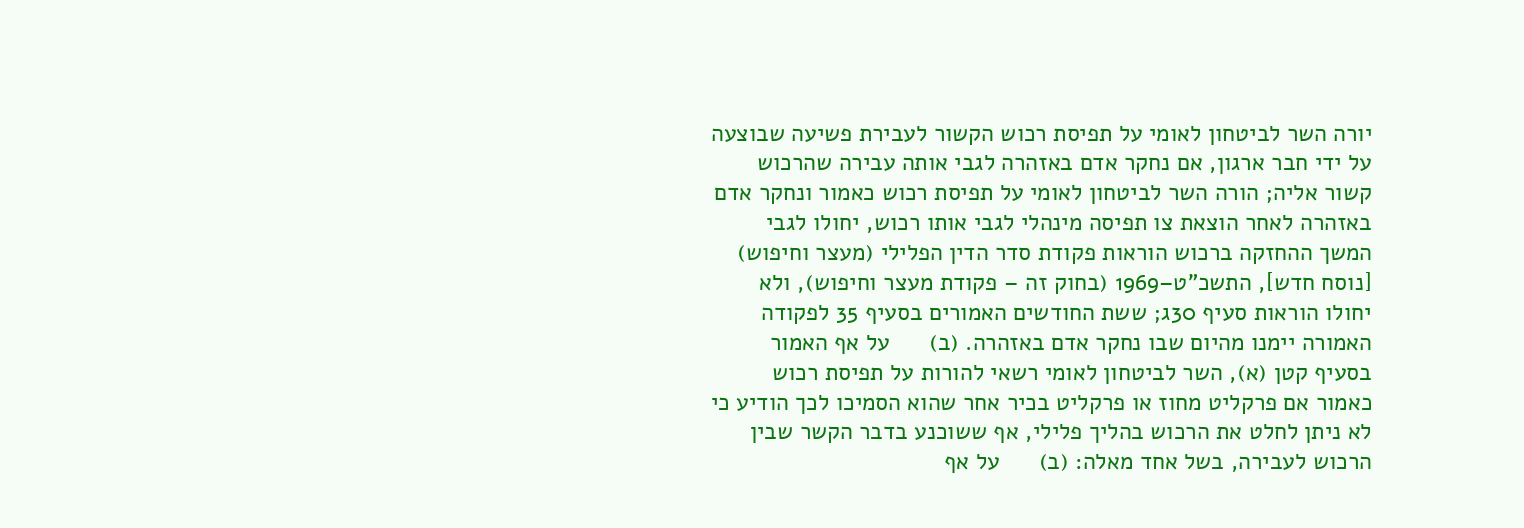יורה השר לביטחון לאומי על תפיסת רכוש הקשור לעבירת פשיעה שבוצעה על ידי חבר ארגון, אם נחקר אדם באזהרה לגבי אותה עבירה שהרכוש קשור אליה; הורה השר לביטחון לאומי על תפיסת רכוש כאמור ונחקר אדם באזהרה לאחר הוצאת צו תפיסה מינהלי לגבי אותו רכוש, יחולו לגבי המשך ההחזקה ברכוש הוראות פקודת סדר הדין הפלילי (מעצר וחיפוש) [נוסח חדש], התשכ"ט–1969 (בחוק זה – פקודת מעצר וחיפוש), ולא יחולו הוראות סעיף 30ג; ששת החודשים האמורים בסעיף 35 לפקודה האמורה יימנו מהיום שבו נחקר אדם באזהרה. (ב)      על אף האמור בסעיף קטן (א), השר לביטחון לאומי רשאי להורות על תפיסת רכוש כאמור אם פרקליט מחוז או פרקליט בכיר אחר שהוא הסמיכו לכך הודיע כי לא ניתן לחלט את הרכוש בהליך פלילי, אף ששוכנע בדבר הקשר שבין הרכוש לעבירה, בשל אחד מאלה: (ב)      על אף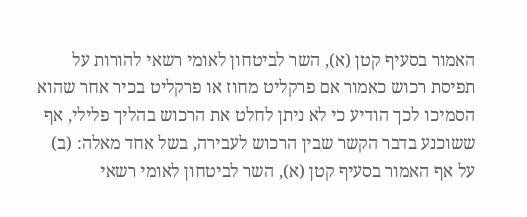האמור בסעיף קטן (א), השר לביטחון לאומי רשאי להורות על תפיסת רכוש כאמור אם פרקליט מחוז או פרקליט בכיר אחר שהוא הסמיכו לכך הודיע כי לא ניתן לחלט את הרכוש בהליך פלילי, אף ששוכנע בדבר הקשר שבין הרכוש לעבירה, בשל אחד מאלה: (ב)      על אף האמור בסעיף קטן (א), השר לביטחון לאומי רשאי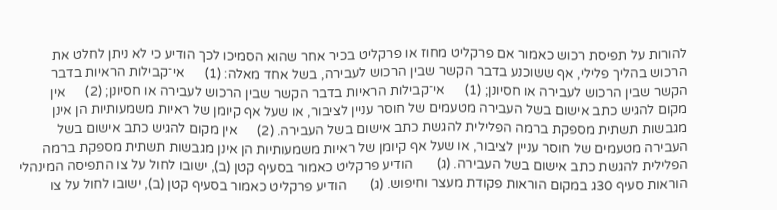להורות על תפיסת רכוש כאמור אם פרקליט מחוז או פרקליט בכיר אחר שהוא הסמיכו לכך הודיע כי לא ניתן לחלט את הרכוש בהליך פלילי, אף ששוכנע בדבר הקשר שבין הרכוש לעבירה, בשל אחד מאלה: (1)      אי־קבילות הראיות בדבר הקשר שבין הרכוש לעבירה או חסיונן; (1)      אי־קבילות הראיות בדבר הקשר שבין הרכוש לעבירה או חסיונן; (2)      אין מקום להגיש כתב אישום בשל העבירה מטעמים של חוסר עניין לציבור, או שעל אף קיומן של ראיות משמעותיות הן אינן מגבשות תשתית מספקת ברמה הפלילית להגשת כתב אישום בשל העבירה. (2)      אין מקום להגיש כתב אישום בשל העבירה מטעמים של חוסר עניין לציבור, או שעל אף קיומן של ראיות משמעותיות הן אינן מגבשות תשתית מספקת ברמה הפלילית להגשת כתב אישום בשל העבירה. (ג)       הודיע פרקליט כאמור בסעיף קטן (ב), ישובו לחול על צו התפיסה המינהלי הוראות סעיף 30ג במקום הוראות פקודת מעצר וחיפוש. (ג)       הודיע פרקליט כאמור בסעיף קטן (ב), ישובו לחול על צו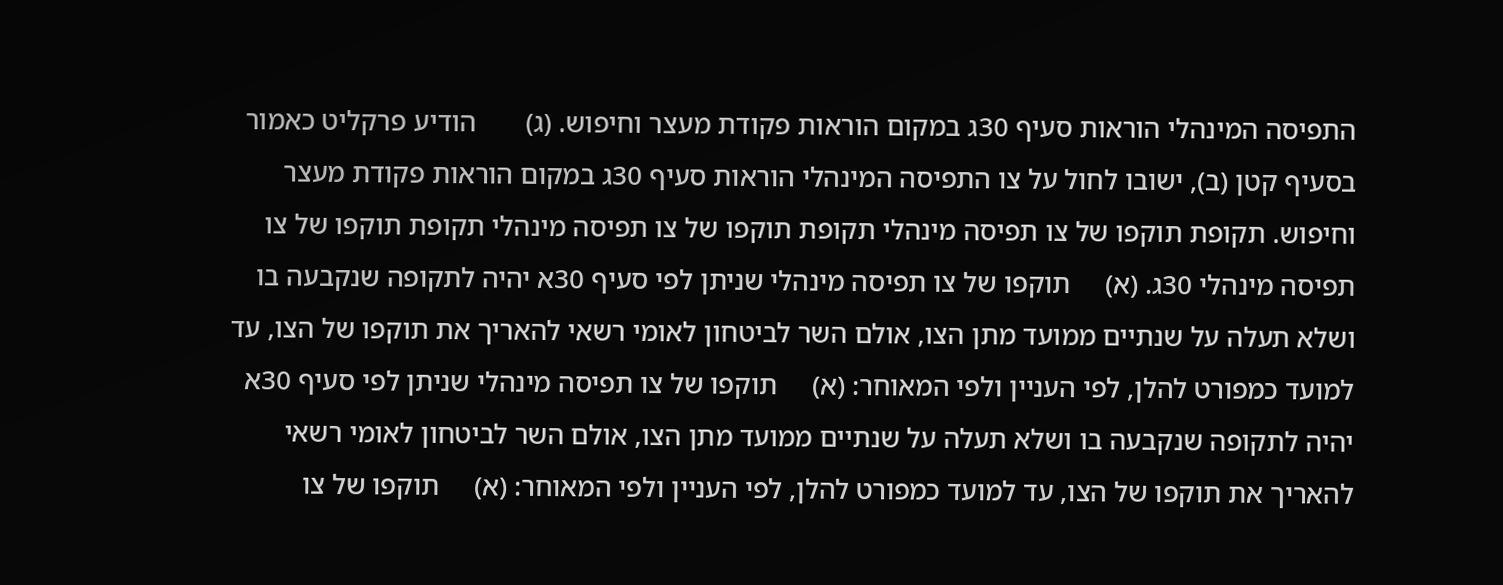התפיסה המינהלי הוראות סעיף 30ג במקום הוראות פקודת מעצר וחיפוש. (ג)       הודיע פרקליט כאמור בסעיף קטן (ב), ישובו לחול על צו התפיסה המינהלי הוראות סעיף 30ג במקום הוראות פקודת מעצר וחיפוש. תקופת תוקפו של צו תפיסה מינהלי תקופת תוקפו של צו תפיסה מינהלי תקופת תוקפו של צו תפיסה מינהלי 30ג. (א)     תוקפו של צו תפיסה מינהלי שניתן לפי סעיף 30א יהיה לתקופה שנקבעה בו ושלא תעלה על שנתיים ממועד מתן הצו, אולם השר לביטחון לאומי רשאי להאריך את תוקפו של הצו, עד למועד כמפורט להלן, לפי העניין ולפי המאוחר: (א)     תוקפו של צו תפיסה מינהלי שניתן לפי סעיף 30א יהיה לתקופה שנקבעה בו ושלא תעלה על שנתיים ממועד מתן הצו, אולם השר לביטחון לאומי רשאי להאריך את תוקפו של הצו, עד למועד כמפורט להלן, לפי העניין ולפי המאוחר: (א)     תוקפו של צו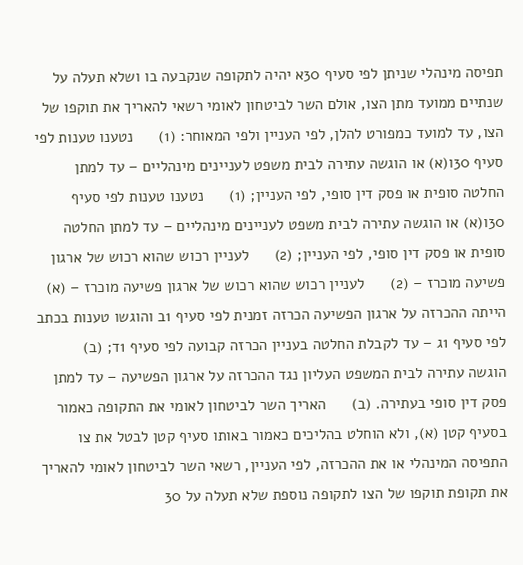תפיסה מינהלי שניתן לפי סעיף 30א יהיה לתקופה שנקבעה בו ושלא תעלה על שנתיים ממועד מתן הצו, אולם השר לביטחון לאומי רשאי להאריך את תוקפו של הצו, עד למועד כמפורט להלן, לפי העניין ולפי המאוחר: (1)      נטענו טענות לפי סעיף 30ו(א) או הוגשה עתירה לבית משפט לעניינים מינהליים – עד למתן החלטה סופית או פסק דין סופי, לפי העניין; (1)      נטענו טענות לפי סעיף 30ו(א) או הוגשה עתירה לבית משפט לעניינים מינהליים – עד למתן החלטה סופית או פסק דין סופי, לפי העניין; (2)      לעניין רכוש שהוא רכוש של ארגון פשיעה מוכרז – (2)      לעניין רכוש שהוא רכוש של ארגון פשיעה מוכרז – (א)     הייתה ההכרזה על ארגון הפשיעה הכרזה זמנית לפי סעיף 1ב והוגשו טענות בכתב לפי סעיף 1ג – עד לקבלת החלטה בעניין הכרזה קבועה לפי סעיף 1ד; (ב)      הוגשה עתירה לבית המשפט העליון נגד ההכרזה על ארגון הפשיעה – עד למתן פסק דין סופי בעתירה. (ב)      האריך השר לביטחון לאומי את התקופה כאמור בסעיף קטן (א), ולא הוחלט בהליכים כאמור באותו סעיף קטן לבטל את צו התפיסה המינהלי או את ההכרזה, לפי העניין, רשאי השר לביטחון לאומי להאריך את תקופת תוקפו של הצו לתקופה נוספת שלא תעלה על 30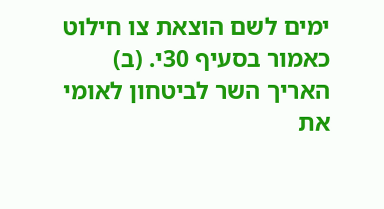ימים לשם הוצאת צו חילוט כאמור בסעיף 30י. (ב)      האריך השר לביטחון לאומי את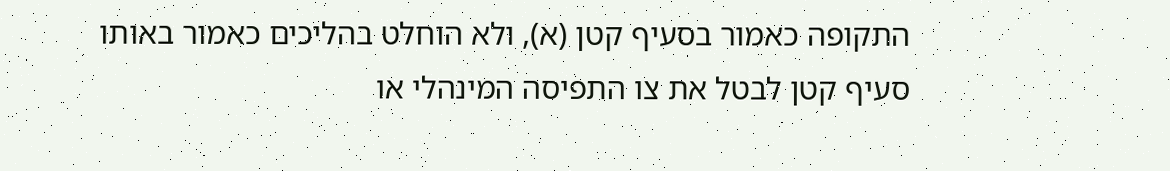התקופה כאמור בסעיף קטן (א), ולא הוחלט בהליכים כאמור באותו סעיף קטן לבטל את צו התפיסה המינהלי או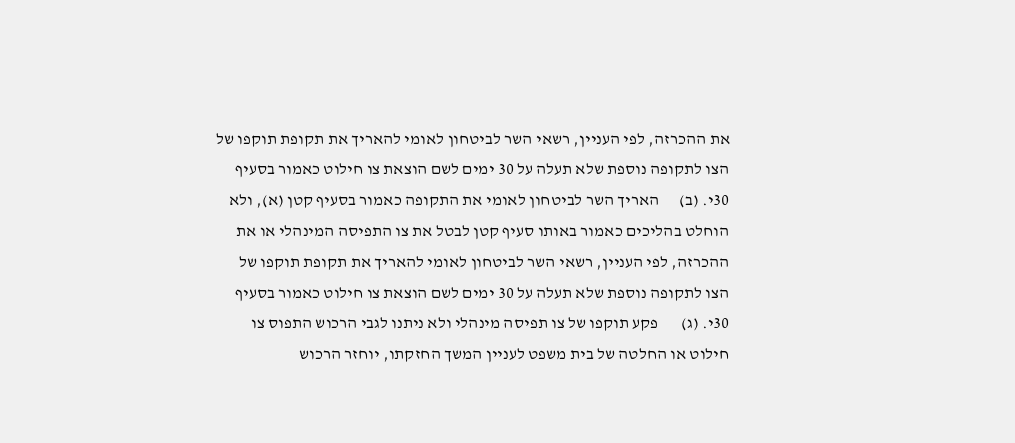את ההכרזה, לפי העניין, רשאי השר לביטחון לאומי להאריך את תקופת תוקפו של הצו לתקופה נוספת שלא תעלה על 30 ימים לשם הוצאת צו חילוט כאמור בסעיף 30י. (ב)      האריך השר לביטחון לאומי את התקופה כאמור בסעיף קטן (א), ולא הוחלט בהליכים כאמור באותו סעיף קטן לבטל את צו התפיסה המינהלי או את ההכרזה, לפי העניין, רשאי השר לביטחון לאומי להאריך את תקופת תוקפו של הצו לתקופה נוספת שלא תעלה על 30 ימים לשם הוצאת צו חילוט כאמור בסעיף 30י. (ג)       פקע תוקפו של צו תפיסה מינהלי ולא ניתנו לגבי הרכוש התפוס צו חילוט או החלטה של בית משפט לעניין המשך החזקתו, יוחזר הרכוש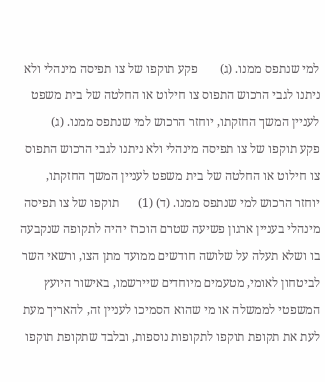למי שנתפס ממנו. (ג)       פקע תוקפו של צו תפיסה מינהלי ולא ניתנו לגבי הרכוש התפוס צו חילוט או החלטה של בית משפט לעניין המשך החזקתו, יוחזר הרכוש למי שנתפס ממנו. (ג)       פקע תוקפו של צו תפיסה מינהלי ולא ניתנו לגבי הרכוש התפוס צו חילוט או החלטה של בית משפט לעניין המשך החזקתו, יוחזר הרכוש למי שנתפס ממנו. (ד) (1)      תוקפו של צו תפיסה מינהלי בעניין ארגון פשיעה שטרם הוכרז יהיה לתקופה שנקבעה בו ושלא תעלה על שלושה חודשים ממועד מתן הצו, ורשאי השר לביטחון לאומי, מטעמים מיוחדים שיירשמו, באישור היועץ המשפטי לממשלה או מי שהוא הסמיכו לעניין זה, להאריך מעת לעת את תקופת תוקפו לתקופות נוספות, ובלבד שתקופת תוקפו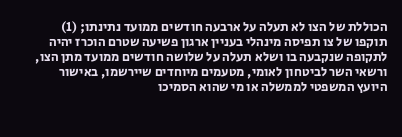הכוללת של הצו לא תעלה על ארבעה חודשים ממועד נתינתו; (1)      תוקפו של צו תפיסה מינהלי בעניין ארגון פשיעה שטרם הוכרז יהיה לתקופה שנקבעה בו ושלא תעלה על שלושה חודשים ממועד מתן הצו, ורשאי השר לביטחון לאומי, מטעמים מיוחדים שיירשמו, באישור היועץ המשפטי לממשלה או מי שהוא הסמיכו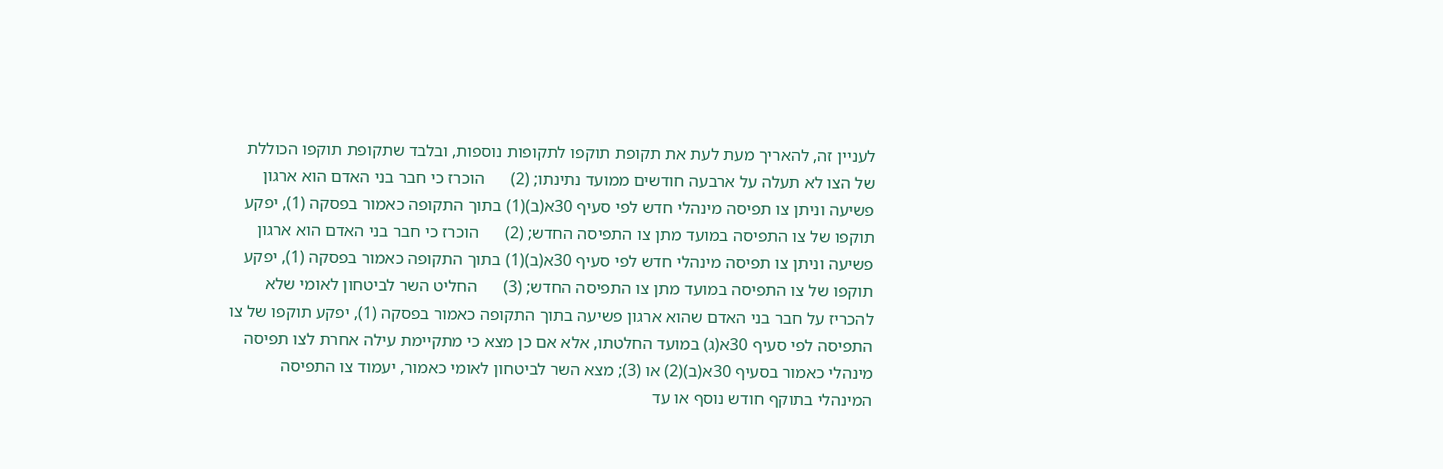לעניין זה, להאריך מעת לעת את תקופת תוקפו לתקופות נוספות, ובלבד שתקופת תוקפו הכוללת של הצו לא תעלה על ארבעה חודשים ממועד נתינתו; (2)      הוכרז כי חבר בני האדם הוא ארגון פשיעה וניתן צו תפיסה מינהלי חדש לפי סעיף 30א(ב)(1) בתוך התקופה כאמור בפסקה (1), יפקע תוקפו של צו התפיסה במועד מתן צו התפיסה החדש; (2)      הוכרז כי חבר בני האדם הוא ארגון פשיעה וניתן צו תפיסה מינהלי חדש לפי סעיף 30א(ב)(1) בתוך התקופה כאמור בפסקה (1), יפקע תוקפו של צו התפיסה במועד מתן צו התפיסה החדש; (3)      החליט השר לביטחון לאומי שלא להכריז על חבר בני האדם שהוא ארגון פשיעה בתוך התקופה כאמור בפסקה (1), יפקע תוקפו של צו התפיסה לפי סעיף 30א(ג) במועד החלטתו, אלא אם כן מצא כי מתקיימת עילה אחרת לצו תפיסה מינהלי כאמור בסעיף 30א(ב)(2) או (3); מצא השר לביטחון לאומי כאמור, יעמוד צו התפיסה המינהלי בתוקף חודש נוסף או עד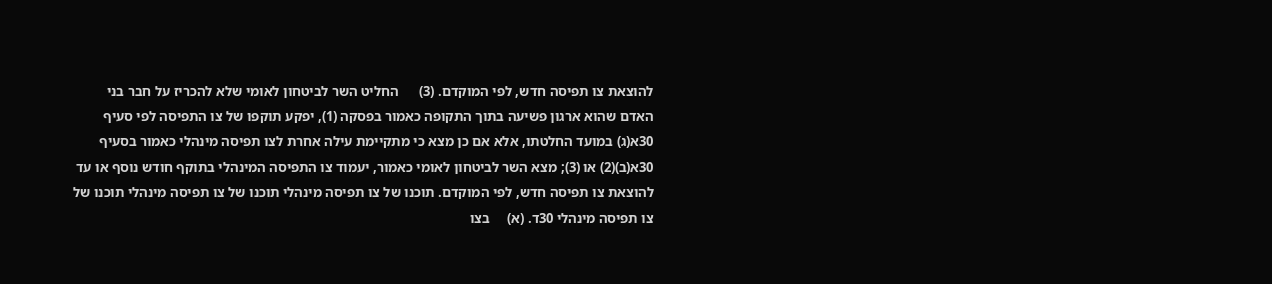להוצאת צו תפיסה חדש, לפי המוקדם. (3)      החליט השר לביטחון לאומי שלא להכריז על חבר בני האדם שהוא ארגון פשיעה בתוך התקופה כאמור בפסקה (1), יפקע תוקפו של צו התפיסה לפי סעיף 30א(ג) במועד החלטתו, אלא אם כן מצא כי מתקיימת עילה אחרת לצו תפיסה מינהלי כאמור בסעיף 30א(ב)(2) או (3); מצא השר לביטחון לאומי כאמור, יעמוד צו התפיסה המינהלי בתוקף חודש נוסף או עד להוצאת צו תפיסה חדש, לפי המוקדם. תוכנו של צו תפיסה מינהלי תוכנו של צו תפיסה מינהלי תוכנו של צו תפיסה מינהלי 30ד. (א)     בצו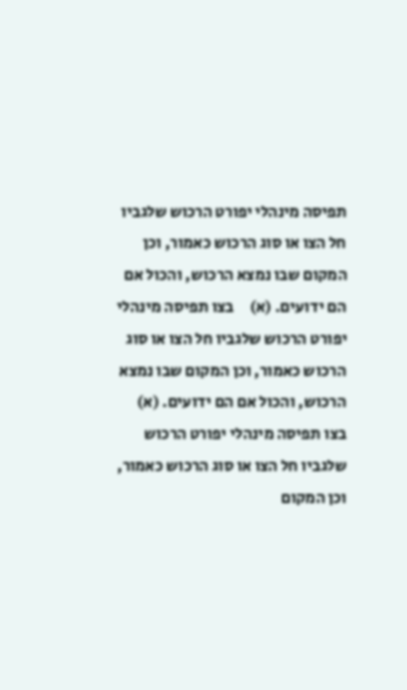תפיסה מינהלי יפורט הרכוש שלגביו חל הצו או סוג הרכוש כאמור, וכן המקום שבו נמצא הרכוש, והכול אם הם ידועים. (א)     בצו תפיסה מינהלי יפורט הרכוש שלגביו חל הצו או סוג הרכוש כאמור, וכן המקום שבו נמצא הרכוש, והכול אם הם ידועים. (א)     בצו תפיסה מינהלי יפורט הרכוש שלגביו חל הצו או סוג הרכוש כאמור, וכן המקום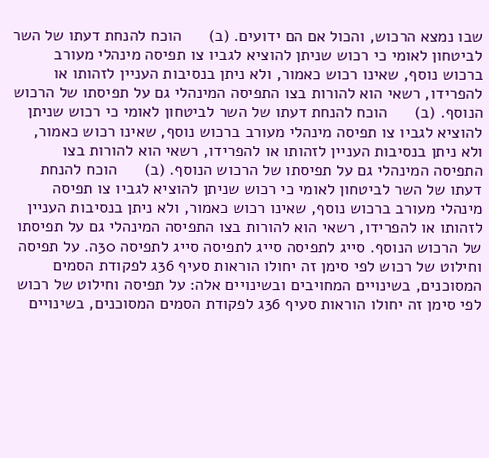שבו נמצא הרכוש, והכול אם הם ידועים. (ב)      הוכח להנחת דעתו של השר לביטחון לאומי כי רכוש שניתן להוציא לגביו צו תפיסה מינהלי מעורב ברכוש נוסף, שאינו רכוש כאמור, ולא ניתן בנסיבות העניין לזהותו או להפרידו, רשאי הוא להורות בצו התפיסה המינהלי גם על תפיסתו של הרכוש הנוסף. (ב)      הוכח להנחת דעתו של השר לביטחון לאומי כי רכוש שניתן להוציא לגביו צו תפיסה מינהלי מעורב ברכוש נוסף, שאינו רכוש כאמור, ולא ניתן בנסיבות העניין לזהותו או להפרידו, רשאי הוא להורות בצו התפיסה המינהלי גם על תפיסתו של הרכוש הנוסף. (ב)      הוכח להנחת דעתו של השר לביטחון לאומי כי רכוש שניתן להוציא לגביו צו תפיסה מינהלי מעורב ברכוש נוסף, שאינו רכוש כאמור, ולא ניתן בנסיבות העניין לזהותו או להפרידו, רשאי הוא להורות בצו התפיסה המינהלי גם על תפיסתו של הרכוש הנוסף. סייג לתפיסה סייג לתפיסה סייג לתפיסה 30ה. על תפיסה וחילוט של רכוש לפי סימן זה יחולו הוראות סעיף 36ג לפקודת הסמים המסוכנים, בשינויים המחויבים ובשינויים אלה: על תפיסה וחילוט של רכוש לפי סימן זה יחולו הוראות סעיף 36ג לפקודת הסמים המסוכנים, בשינויים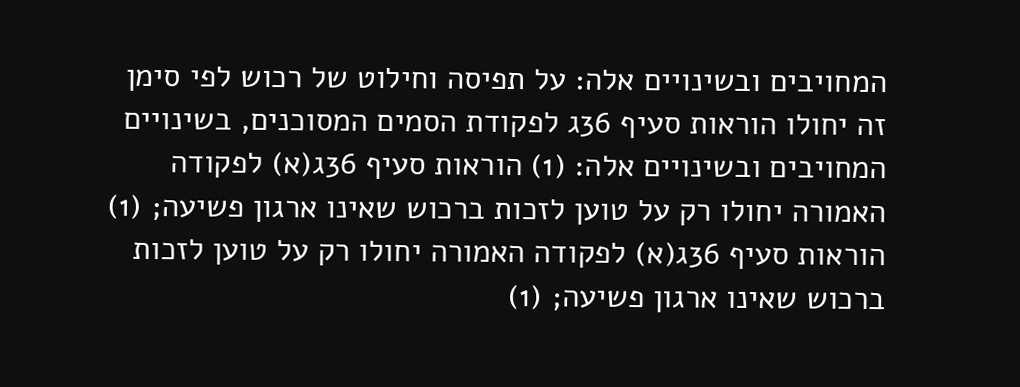המחויבים ובשינויים אלה: על תפיסה וחילוט של רכוש לפי סימן זה יחולו הוראות סעיף 36ג לפקודת הסמים המסוכנים, בשינויים המחויבים ובשינויים אלה: (1) הוראות סעיף 36ג(א) לפקודה האמורה יחולו רק על טוען לזכות ברכוש שאינו ארגון פשיעה; (1) הוראות סעיף 36ג(א) לפקודה האמורה יחולו רק על טוען לזכות ברכוש שאינו ארגון פשיעה; (1)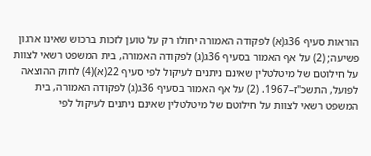הוראות סעיף 36ג(א) לפקודה האמורה יחולו רק על טוען לזכות ברכוש שאינו ארגון פשיעה; (2) על אף האמור בסעיף 36ג(ג) לפקודה האמורה, בית המשפט רשאי לצוות על חילוטם של מיטלטלין שאינם ניתנים לעיקול לפי סעיף 22(א)(4) לחוק ההוצאה לפועל, התשכ"ז–1967. (2) על אף האמור בסעיף 36ג(ג) לפקודה האמורה, בית המשפט רשאי לצוות על חילוטם של מיטלטלין שאינם ניתנים לעיקול לפי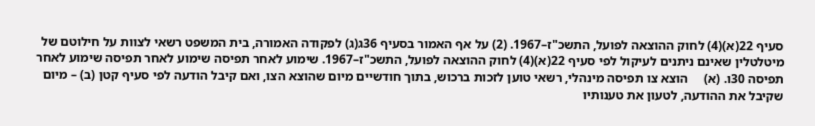סעיף 22(א)(4) לחוק ההוצאה לפועל, התשכ"ז–1967. (2) על אף האמור בסעיף 36ג(ג) לפקודה האמורה, בית המשפט רשאי לצוות על חילוטם של מיטלטלין שאינם ניתנים לעיקול לפי סעיף 22(א)(4) לחוק ההוצאה לפועל, התשכ"ז–1967. שימוע לאחר תפיסה שימוע לאחר תפיסה שימוע לאחר תפיסה 30ו. (א)     הוצא צו תפיסה מינהלי, רשאי טוען לזכות ברכוש, בתוך חודשיים מיום שהוצא הצו, ואם קיבל הודעה לפי סעיף קטן (ב) – מיום שקיבל את ההודעה, לטעון את טענותיו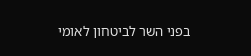בפני השר לביטחון לאומי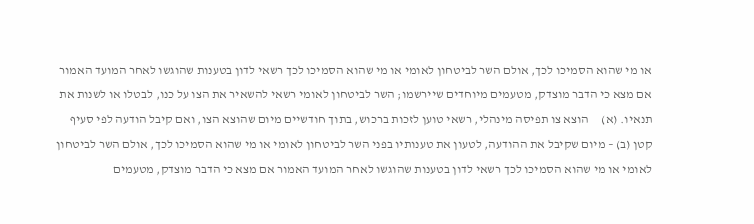או מי שהוא הסמיכו לכך, אולם השר לביטחון לאומי או מי שהוא הסמיכו לכך רשאי לדון בטענות שהוגשו לאחר המועד האמור אם מצא כי הדבר מוצדק, מטעמים מיוחדים שיירשמו; השר לביטחון לאומי רשאי להשאיר את הצו על כנו, לבטלו או לשנות את תנאיו. (א)     הוצא צו תפיסה מינהלי, רשאי טוען לזכות ברכוש, בתוך חודשיים מיום שהוצא הצו, ואם קיבל הודעה לפי סעיף קטן (ב) – מיום שקיבל את ההודעה, לטעון את טענותיו בפני השר לביטחון לאומי או מי שהוא הסמיכו לכך, אולם השר לביטחון לאומי או מי שהוא הסמיכו לכך רשאי לדון בטענות שהוגשו לאחר המועד האמור אם מצא כי הדבר מוצדק, מטעמים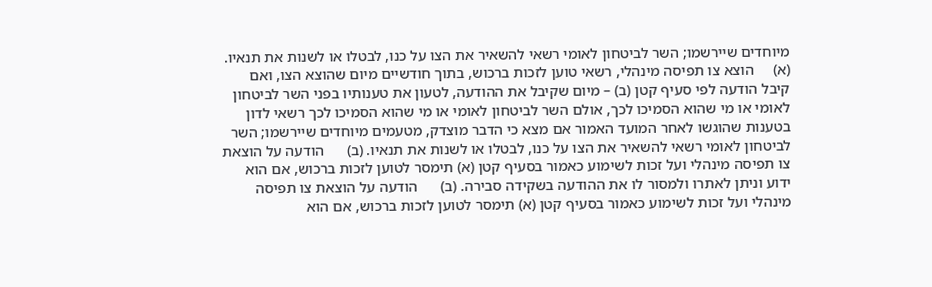מיוחדים שיירשמו; השר לביטחון לאומי רשאי להשאיר את הצו על כנו, לבטלו או לשנות את תנאיו. (א)     הוצא צו תפיסה מינהלי, רשאי טוען לזכות ברכוש, בתוך חודשיים מיום שהוצא הצו, ואם קיבל הודעה לפי סעיף קטן (ב) – מיום שקיבל את ההודעה, לטעון את טענותיו בפני השר לביטחון לאומי או מי שהוא הסמיכו לכך, אולם השר לביטחון לאומי או מי שהוא הסמיכו לכך רשאי לדון בטענות שהוגשו לאחר המועד האמור אם מצא כי הדבר מוצדק, מטעמים מיוחדים שיירשמו; השר לביטחון לאומי רשאי להשאיר את הצו על כנו, לבטלו או לשנות את תנאיו. (ב)      הודעה על הוצאת צו תפיסה מינהלי ועל זכות לשימוע כאמור בסעיף קטן (א) תימסר לטוען לזכות ברכוש, אם הוא ידוע וניתן לאתרו ולמסור לו את ההודעה בשקידה סבירה. (ב)      הודעה על הוצאת צו תפיסה מינהלי ועל זכות לשימוע כאמור בסעיף קטן (א) תימסר לטוען לזכות ברכוש, אם הוא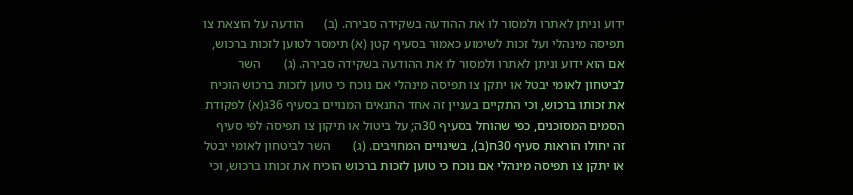ידוע וניתן לאתרו ולמסור לו את ההודעה בשקידה סבירה. (ב)      הודעה על הוצאת צו תפיסה מינהלי ועל זכות לשימוע כאמור בסעיף קטן (א) תימסר לטוען לזכות ברכוש, אם הוא ידוע וניתן לאתרו ולמסור לו את ההודעה בשקידה סבירה. (ג)       השר לביטחון לאומי יבטל או יתקן צו תפיסה מינהלי אם נוכח כי טוען לזכות ברכוש הוכיח את זכותו ברכוש, וכי התקיים בעניין זה אחד התנאים המנויים בסעיף 36ג(א) לפקודת הסמים המסוכנים, כפי שהוחל בסעיף 30ה; על ביטול או תיקון צו תפיסה לפי סעיף זה יחולו הוראות סעיף 30ח(ב), בשינויים המחויבים. (ג)       השר לביטחון לאומי יבטל או יתקן צו תפיסה מינהלי אם נוכח כי טוען לזכות ברכוש הוכיח את זכותו ברכוש, וכי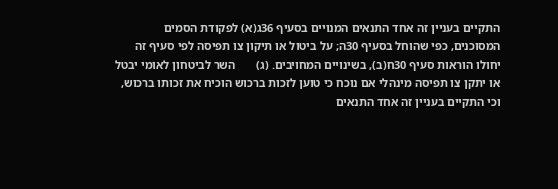התקיים בעניין זה אחד התנאים המנויים בסעיף 36ג(א) לפקודת הסמים המסוכנים, כפי שהוחל בסעיף 30ה; על ביטול או תיקון צו תפיסה לפי סעיף זה יחולו הוראות סעיף 30ח(ב), בשינויים המחויבים. (ג)       השר לביטחון לאומי יבטל או יתקן צו תפיסה מינהלי אם נוכח כי טוען לזכות ברכוש הוכיח את זכותו ברכוש, וכי התקיים בעניין זה אחד התנאים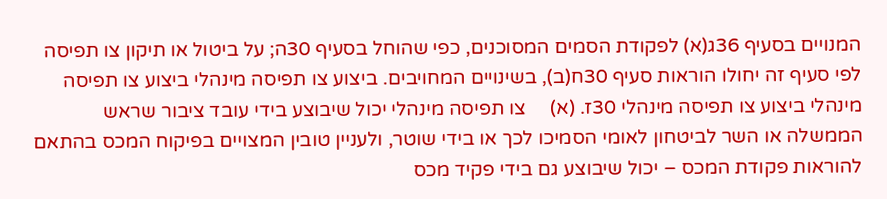המנויים בסעיף 36ג(א) לפקודת הסמים המסוכנים, כפי שהוחל בסעיף 30ה; על ביטול או תיקון צו תפיסה לפי סעיף זה יחולו הוראות סעיף 30ח(ב), בשינויים המחויבים. ביצוע צו תפיסה מינהלי ביצוע צו תפיסה מינהלי ביצוע צו תפיסה מינהלי 30ז. (א)     צו תפיסה מינהלי יכול שיבוצע בידי עובד ציבור שראש הממשלה או השר לביטחון לאומי הסמיכו לכך או בידי שוטר, ולעניין טובין המצויים בפיקוח המכס בהתאם להוראות פקודת המכס – יכול שיבוצע גם בידי פקיד מכס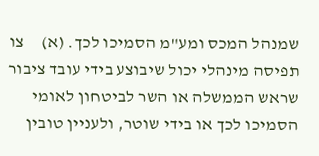שמנהל המכס ומע"מ הסמיכו לכך. (א)     צו תפיסה מינהלי יכול שיבוצע בידי עובד ציבור שראש הממשלה או השר לביטחון לאומי הסמיכו לכך או בידי שוטר, ולעניין טובין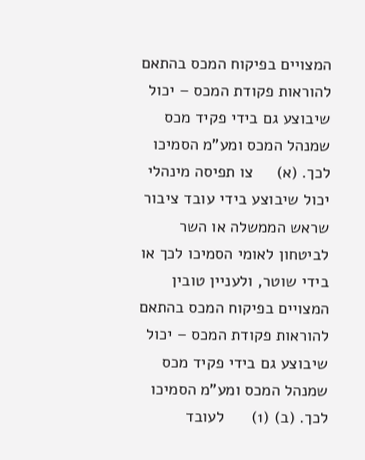המצויים בפיקוח המכס בהתאם להוראות פקודת המכס – יכול שיבוצע גם בידי פקיד מכס שמנהל המכס ומע"מ הסמיכו לכך. (א)     צו תפיסה מינהלי יכול שיבוצע בידי עובד ציבור שראש הממשלה או השר לביטחון לאומי הסמיכו לכך או בידי שוטר, ולעניין טובין המצויים בפיקוח המכס בהתאם להוראות פקודת המכס – יכול שיבוצע גם בידי פקיד מכס שמנהל המכס ומע"מ הסמיכו לכך. (ב) (1)      לעובד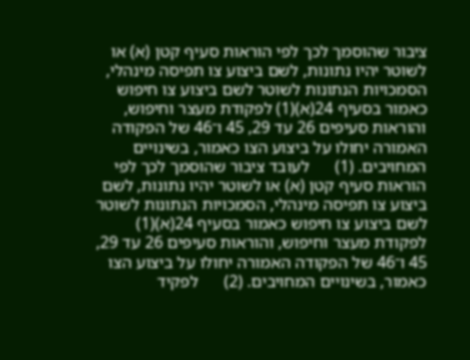ציבור שהוסמך לכך לפי הוראות סעיף קטן (א) או לשוטר יהיו נתונות, לשם ביצוע צו תפיסה מינהלי, הסמכויות הנתונות לשוטר לשם ביצוע צו חיפוש כאמור בסעיף 24(א)(1) לפקודת מעצר וחיפוש, והוראות סעיפים 26 עד 29, 45 ו־46 של הפקודה האמורה יחולו על ביצוע הצו כאמור, בשינויים המחויבים. (1)      לעובד ציבור שהוסמך לכך לפי הוראות סעיף קטן (א) או לשוטר יהיו נתונות, לשם ביצוע צו תפיסה מינהלי, הסמכויות הנתונות לשוטר לשם ביצוע צו חיפוש כאמור בסעיף 24(א)(1) לפקודת מעצר וחיפוש, והוראות סעיפים 26 עד 29, 45 ו־46 של הפקודה האמורה יחולו על ביצוע הצו כאמור, בשינויים המחויבים. (2)      לפקיד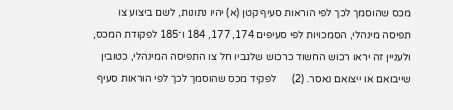מכס שהוסמך לכך לפי הוראות סעיף קטן (א) יהיו נתונות, לשם ביצוע צו תפיסה מינהלי, הסמכויות לפי סעיפים 174, 177, 184 ו־185 לפקודת המכס, ולעניין זה יראו רכוש החשוד כרכוש שלגביו חל צו התפיסה המינהלי, כטובין שייבואם או ייצואם נאסר. (2)      לפקיד מכס שהוסמך לכך לפי הוראות סעיף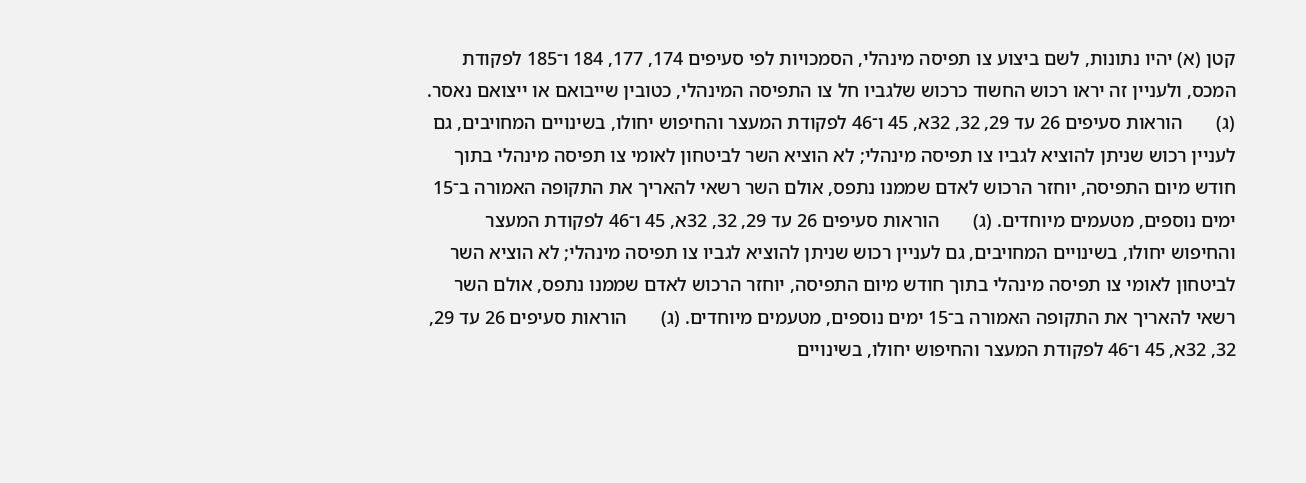קטן (א) יהיו נתונות, לשם ביצוע צו תפיסה מינהלי, הסמכויות לפי סעיפים 174, 177, 184 ו־185 לפקודת המכס, ולעניין זה יראו רכוש החשוד כרכוש שלגביו חל צו התפיסה המינהלי, כטובין שייבואם או ייצואם נאסר. (ג)       הוראות סעיפים 26 עד 29, 32, 32א, 45 ו־46 לפקודת המעצר והחיפוש יחולו, בשינויים המחויבים, גם לעניין רכוש שניתן להוציא לגביו צו תפיסה מינהלי; לא הוציא השר לביטחון לאומי צו תפיסה מינהלי בתוך חודש מיום התפיסה, יוחזר הרכוש לאדם שממנו נתפס, אולם השר רשאי להאריך את התקופה האמורה ב־15 ימים נוספים, מטעמים מיוחדים. (ג)       הוראות סעיפים 26 עד 29, 32, 32א, 45 ו־46 לפקודת המעצר והחיפוש יחולו, בשינויים המחויבים, גם לעניין רכוש שניתן להוציא לגביו צו תפיסה מינהלי; לא הוציא השר לביטחון לאומי צו תפיסה מינהלי בתוך חודש מיום התפיסה, יוחזר הרכוש לאדם שממנו נתפס, אולם השר רשאי להאריך את התקופה האמורה ב־15 ימים נוספים, מטעמים מיוחדים. (ג)       הוראות סעיפים 26 עד 29, 32, 32א, 45 ו־46 לפקודת המעצר והחיפוש יחולו, בשינויים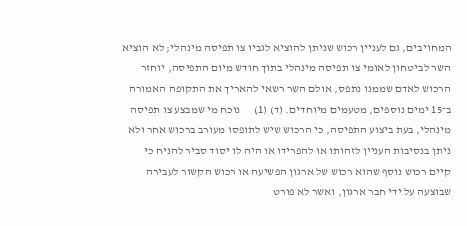המחויבים, גם לעניין רכוש שניתן להוציא לגביו צו תפיסה מינהלי; לא הוציא השר לביטחון לאומי צו תפיסה מינהלי בתוך חודש מיום התפיסה, יוחזר הרכוש לאדם שממנו נתפס, אולם השר רשאי להאריך את התקופה האמורה ב־15 ימים נוספים, מטעמים מיוחדים. (ד) (1)      נוכח מי שמבצע צו תפיסה מינהלי, בעת ביצוע התפיסה, כי הרכוש שיש לתופסו מעורב ברכוש אחר ולא ניתן בנסיבות העניין לזהותו או להפרידו או היה לו יסוד סביר להניח כי קיים רכוש נוסף שהוא רכוש של ארגון הפשיעה או רכוש הקשור לעבירה שבוצעה על ידי חבר ארגון, ואשר לא פורט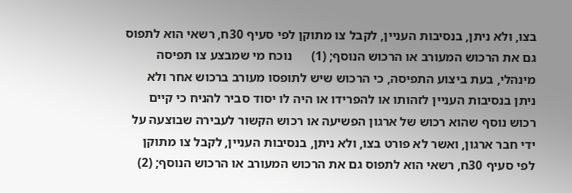בצו, ולא ניתן, בנסיבות העניין, לקבל צו מתוקן לפי סעיף 30ח, רשאי הוא לתפוס גם את הרכוש המעורב או הרכוש הנוסף; (1)      נוכח מי שמבצע צו תפיסה מינהלי, בעת ביצוע התפיסה, כי הרכוש שיש לתופסו מעורב ברכוש אחר ולא ניתן בנסיבות העניין לזהותו או להפרידו או היה לו יסוד סביר להניח כי קיים רכוש נוסף שהוא רכוש של ארגון הפשיעה או רכוש הקשור לעבירה שבוצעה על ידי חבר ארגון, ואשר לא פורט בצו, ולא ניתן, בנסיבות העניין, לקבל צו מתוקן לפי סעיף 30ח, רשאי הוא לתפוס גם את הרכוש המעורב או הרכוש הנוסף; (2)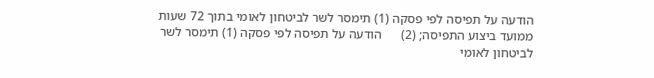הודעה על תפיסה לפי פסקה (1) תימסר לשר לביטחון לאומי בתוך 72 שעות ממועד ביצוע התפיסה; (2)      הודעה על תפיסה לפי פסקה (1) תימסר לשר לביטחון לאומי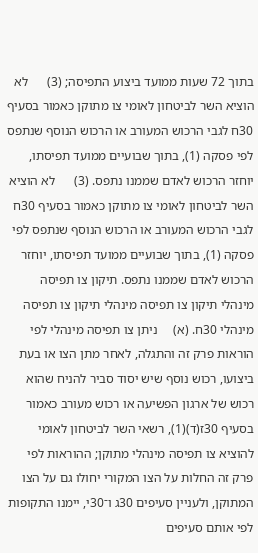בתוך 72 שעות ממועד ביצוע התפיסה; (3)      לא הוציא השר לביטחון לאומי צו מתוקן כאמור בסעיף 30ח לגבי הרכוש המעורב או הרכוש הנוסף שנתפס לפי פסקה (1), בתוך שבועיים ממועד תפיסתו, יוחזר הרכוש לאדם שממנו נתפס. (3)      לא הוציא השר לביטחון לאומי צו מתוקן כאמור בסעיף 30ח לגבי הרכוש המעורב או הרכוש הנוסף שנתפס לפי פסקה (1), בתוך שבועיים ממועד תפיסתו, יוחזר הרכוש לאדם שממנו נתפס. תיקון צו תפיסה מינהלי תיקון צו תפיסה מינהלי תיקון צו תפיסה מינהלי 30ח. (א)     ניתן צו תפיסה מינהלי לפי הוראות פרק זה והתגלה, לאחר מתן הצו או בעת ביצועו, רכוש נוסף שיש יסוד סביר להניח שהוא רכוש של ארגון הפשיעה או רכוש מעורב כאמור בסעיף 30ז(ד)(1), רשאי השר לביטחון לאומי להוציא צו תפיסה מינהלי מתוקן; ההוראות לפי פרק זה החלות על הצו המקורי יחולו גם על הצו המתוקן, ולעניין סעיפים 30ג ו־30י, יימנו התקופות לפי אותם סעיפים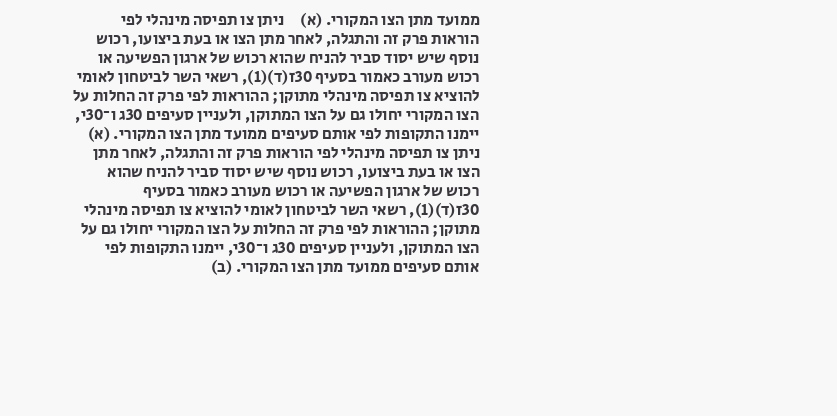ממועד מתן הצו המקורי. (א)     ניתן צו תפיסה מינהלי לפי הוראות פרק זה והתגלה, לאחר מתן הצו או בעת ביצועו, רכוש נוסף שיש יסוד סביר להניח שהוא רכוש של ארגון הפשיעה או רכוש מעורב כאמור בסעיף 30ז(ד)(1), רשאי השר לביטחון לאומי להוציא צו תפיסה מינהלי מתוקן; ההוראות לפי פרק זה החלות על הצו המקורי יחולו גם על הצו המתוקן, ולעניין סעיפים 30ג ו־30י, יימנו התקופות לפי אותם סעיפים ממועד מתן הצו המקורי. (א)     ניתן צו תפיסה מינהלי לפי הוראות פרק זה והתגלה, לאחר מתן הצו או בעת ביצועו, רכוש נוסף שיש יסוד סביר להניח שהוא רכוש של ארגון הפשיעה או רכוש מעורב כאמור בסעיף 30ז(ד)(1), רשאי השר לביטחון לאומי להוציא צו תפיסה מינהלי מתוקן; ההוראות לפי פרק זה החלות על הצו המקורי יחולו גם על הצו המתוקן, ולעניין סעיפים 30ג ו־30י, יימנו התקופות לפי אותם סעיפים ממועד מתן הצו המקורי. (ב)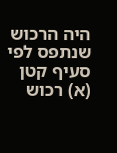היה הרכוש שנתפס לפי סעיף קטן (א) רכוש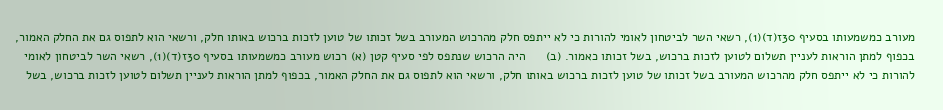מעורב כמשמעותו בסעיף 30ז(ד)(1), רשאי השר לביטחון לאומי להורות כי לא ייתפס חלק מהרכוש המעורב בשל זכותו של טוען לזכות ברכוש באותו חלק, ורשאי הוא לתפוס גם את החלק האמור, בכפוף למתן הוראות לעניין תשלום לטוען לזכות ברכוש, בשל זכותו כאמור. (ב)      היה הרכוש שנתפס לפי סעיף קטן (א) רכוש מעורב כמשמעותו בסעיף 30ז(ד)(1), רשאי השר לביטחון לאומי להורות כי לא ייתפס חלק מהרכוש המעורב בשל זכותו של טוען לזכות ברכוש באותו חלק, ורשאי הוא לתפוס גם את החלק האמור, בכפוף למתן הוראות לעניין תשלום לטוען לזכות ברכוש, בשל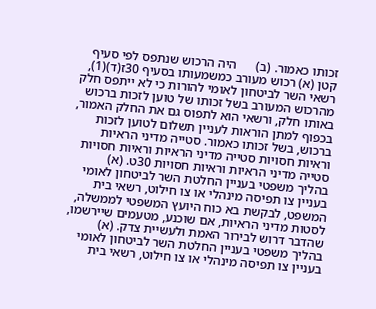זכותו כאמור. (ב)      היה הרכוש שנתפס לפי סעיף קטן (א) רכוש מעורב כמשמעותו בסעיף 30ז(ד)(1), רשאי השר לביטחון לאומי להורות כי לא ייתפס חלק מהרכוש המעורב בשל זכותו של טוען לזכות ברכוש באותו חלק, ורשאי הוא לתפוס גם את החלק האמור, בכפוף למתן הוראות לעניין תשלום לטוען לזכות ברכוש, בשל זכותו כאמור. סטייה מדיני הראיות וראיות חסויות סטייה מדיני הראיות וראיות חסויות סטייה מדיני הראיות וראיות חסויות 30ט. (א)     בהליך משפטי בעניין החלטת השר לביטחון לאומי בעניין צו תפיסה מינהלי או צו חילוט, רשאי בית המשפט, לבקשת בא כוח היועץ המשפטי לממשלה, לסטות מדיני הראיות, אם שוכנע, מטעמים שיירשמו, שהדבר דרוש לבירור האמת ולעשיית צדק. (א)     בהליך משפטי בעניין החלטת השר לביטחון לאומי בעניין צו תפיסה מינהלי או צו חילוט, רשאי בית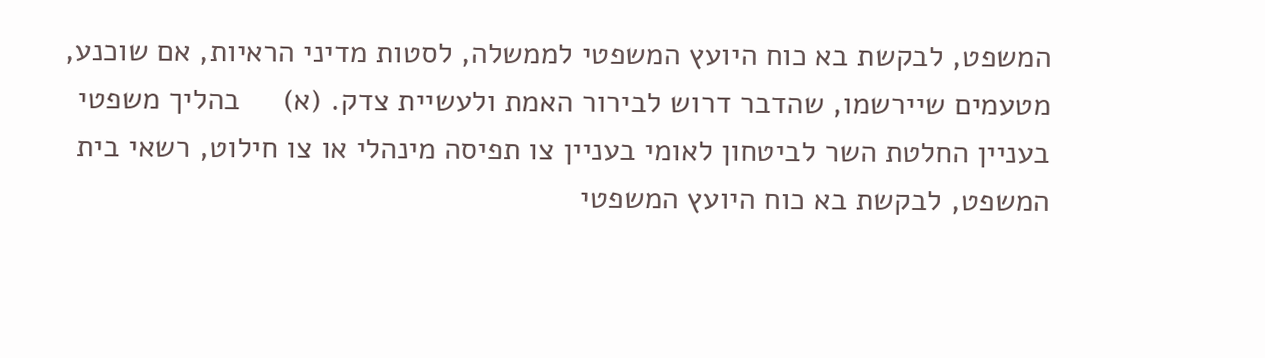המשפט, לבקשת בא כוח היועץ המשפטי לממשלה, לסטות מדיני הראיות, אם שוכנע, מטעמים שיירשמו, שהדבר דרוש לבירור האמת ולעשיית צדק. (א)     בהליך משפטי בעניין החלטת השר לביטחון לאומי בעניין צו תפיסה מינהלי או צו חילוט, רשאי בית המשפט, לבקשת בא כוח היועץ המשפטי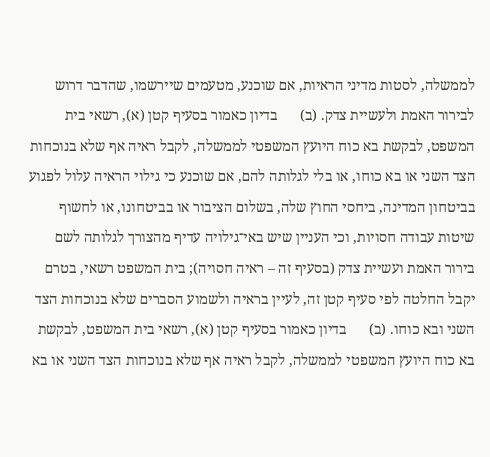לממשלה, לסטות מדיני הראיות, אם שוכנע, מטעמים שיירשמו, שהדבר דרוש לבירור האמת ולעשיית צדק. (ב)      בדיון כאמור בסעיף קטן (א), רשאי בית המשפט, לבקשת בא כוח היועץ המשפטי לממשלה, לקבל ראיה אף שלא בנוכחות הצד השני או בא כוחו, או בלי לגלותה להם, אם שוכנע כי גילוי הראיה עלול לפגוע בביטחון המדינה, ביחסי החוץ שלה, בשלום הציבור או בביטחונו, או לחשוף שיטות עבודה חסויות, וכי העניין שיש באי־גילויה עדיף מהצורך לגלותה לשם בירור האמת ועשיית צדק (בסעיף זה – ראיה חסויה); בית המשפט רשאי, בטרם יקבל החלטה לפי סעיף קטן זה, לעיין בראיה ולשמוע הסברים שלא בנוכחות הצד השני ובא כוחו. (ב)      בדיון כאמור בסעיף קטן (א), רשאי בית המשפט, לבקשת בא כוח היועץ המשפטי לממשלה, לקבל ראיה אף שלא בנוכחות הצד השני או בא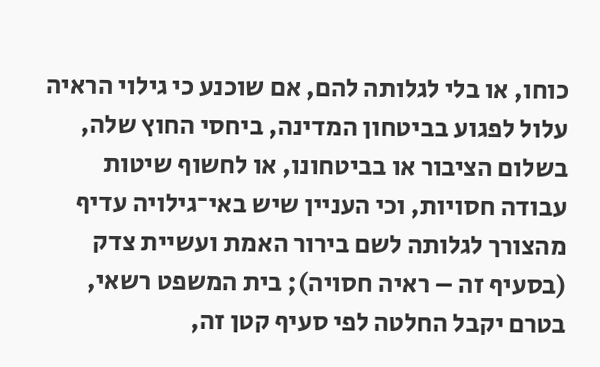כוחו, או בלי לגלותה להם, אם שוכנע כי גילוי הראיה עלול לפגוע בביטחון המדינה, ביחסי החוץ שלה, בשלום הציבור או בביטחונו, או לחשוף שיטות עבודה חסויות, וכי העניין שיש באי־גילויה עדיף מהצורך לגלותה לשם בירור האמת ועשיית צדק (בסעיף זה – ראיה חסויה); בית המשפט רשאי, בטרם יקבל החלטה לפי סעיף קטן זה,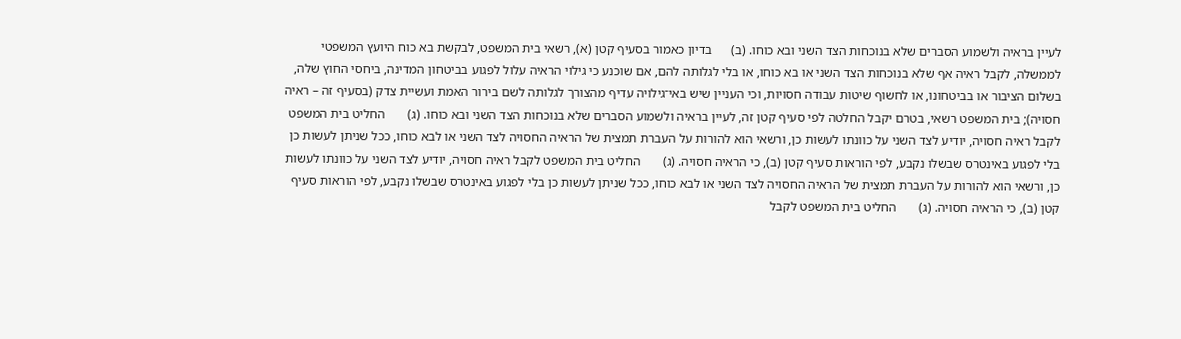לעיין בראיה ולשמוע הסברים שלא בנוכחות הצד השני ובא כוחו. (ב)      בדיון כאמור בסעיף קטן (א), רשאי בית המשפט, לבקשת בא כוח היועץ המשפטי לממשלה, לקבל ראיה אף שלא בנוכחות הצד השני או בא כוחו, או בלי לגלותה להם, אם שוכנע כי גילוי הראיה עלול לפגוע בביטחון המדינה, ביחסי החוץ שלה, בשלום הציבור או בביטחונו, או לחשוף שיטות עבודה חסויות, וכי העניין שיש באי־גילויה עדיף מהצורך לגלותה לשם בירור האמת ועשיית צדק (בסעיף זה – ראיה חסויה); בית המשפט רשאי, בטרם יקבל החלטה לפי סעיף קטן זה, לעיין בראיה ולשמוע הסברים שלא בנוכחות הצד השני ובא כוחו. (ג)       החליט בית המשפט לקבל ראיה חסויה, יודיע לצד השני על כוונתו לעשות כן, ורשאי הוא להורות על העברת תמצית של הראיה החסויה לצד השני או לבא כוחו, ככל שניתן לעשות כן בלי לפגוע באינטרס שבשלו נקבע, לפי הוראות סעיף קטן (ב), כי הראיה חסויה. (ג)       החליט בית המשפט לקבל ראיה חסויה, יודיע לצד השני על כוונתו לעשות כן, ורשאי הוא להורות על העברת תמצית של הראיה החסויה לצד השני או לבא כוחו, ככל שניתן לעשות כן בלי לפגוע באינטרס שבשלו נקבע, לפי הוראות סעיף קטן (ב), כי הראיה חסויה. (ג)       החליט בית המשפט לקבל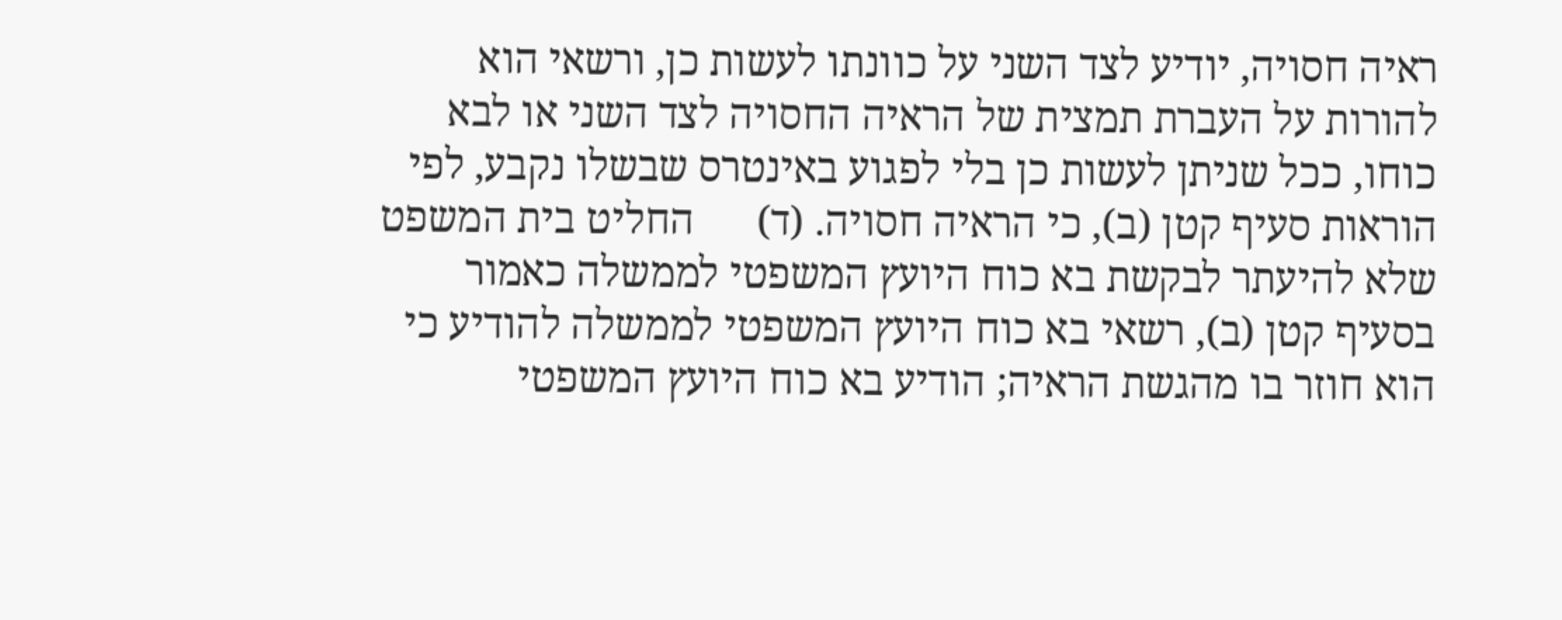ראיה חסויה, יודיע לצד השני על כוונתו לעשות כן, ורשאי הוא להורות על העברת תמצית של הראיה החסויה לצד השני או לבא כוחו, ככל שניתן לעשות כן בלי לפגוע באינטרס שבשלו נקבע, לפי הוראות סעיף קטן (ב), כי הראיה חסויה. (ד)      החליט בית המשפט שלא להיעתר לבקשת בא כוח היועץ המשפטי לממשלה כאמור בסעיף קטן (ב), רשאי בא כוח היועץ המשפטי לממשלה להודיע כי הוא חוזר בו מהגשת הראיה; הודיע בא כוח היועץ המשפטי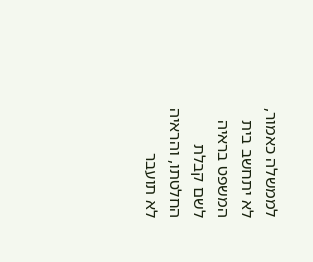לממשלה כאמור, לא יתחשב בית המשפט בראיה לשם קבלת החלטתו, והראיה לא תועבר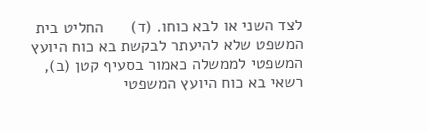לצד השני או לבא כוחו. (ד)      החליט בית המשפט שלא להיעתר לבקשת בא כוח היועץ המשפטי לממשלה כאמור בסעיף קטן (ב), רשאי בא כוח היועץ המשפטי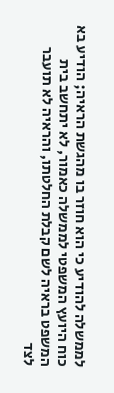לממשלה להודיע כי הוא חוזר בו מהגשת הראיה; הודיע בא כוח היועץ המשפטי לממשלה כאמור, לא יתחשב בית המשפט בראיה לשם קבלת החלטתו, והראיה לא תועבר לצד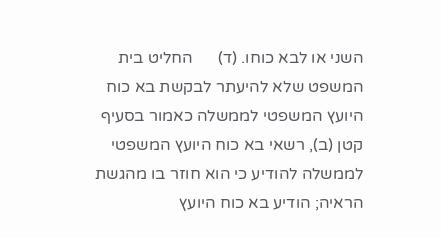השני או לבא כוחו. (ד)      החליט בית המשפט שלא להיעתר לבקשת בא כוח היועץ המשפטי לממשלה כאמור בסעיף קטן (ב), רשאי בא כוח היועץ המשפטי לממשלה להודיע כי הוא חוזר בו מהגשת הראיה; הודיע בא כוח היועץ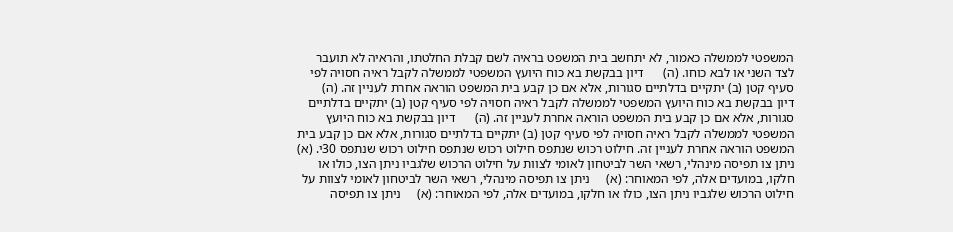המשפטי לממשלה כאמור, לא יתחשב בית המשפט בראיה לשם קבלת החלטתו, והראיה לא תועבר לצד השני או לבא כוחו. (ה)      דיון בבקשת בא כוח היועץ המשפטי לממשלה לקבל ראיה חסויה לפי סעיף קטן (ב) יתקיים בדלתיים סגורות, אלא אם כן קבע בית המשפט הוראה אחרת לעניין זה. (ה)      דיון בבקשת בא כוח היועץ המשפטי לממשלה לקבל ראיה חסויה לפי סעיף קטן (ב) יתקיים בדלתיים סגורות, אלא אם כן קבע בית המשפט הוראה אחרת לעניין זה. (ה)      דיון בבקשת בא כוח היועץ המשפטי לממשלה לקבל ראיה חסויה לפי סעיף קטן (ב) יתקיים בדלתיים סגורות, אלא אם כן קבע בית המשפט הוראה אחרת לעניין זה. חילוט רכוש שנתפס חילוט רכוש שנתפס חילוט רכוש שנתפס 30י. (א)     ניתן צו תפיסה מינהלי, רשאי השר לביטחון לאומי לצוות על חילוט הרכוש שלגביו ניתן הצו, כולו או חלקו, במועדים אלה, לפי המאוחר: (א)     ניתן צו תפיסה מינהלי, רשאי השר לביטחון לאומי לצוות על חילוט הרכוש שלגביו ניתן הצו, כולו או חלקו, במועדים אלה, לפי המאוחר: (א)     ניתן צו תפיסה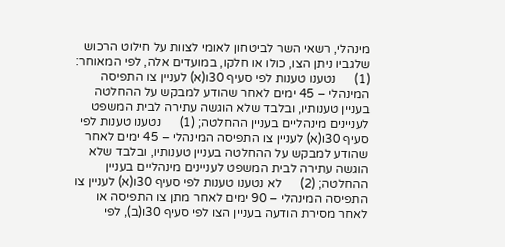מינהלי, רשאי השר לביטחון לאומי לצוות על חילוט הרכוש שלגביו ניתן הצו, כולו או חלקו, במועדים אלה, לפי המאוחר: (1)      נטענו טענות לפי סעיף 30ו(א) לעניין צו התפיסה המינהלי – 45 ימים לאחר שהודע למבקש על ההחלטה בעניין טענותיו, ובלבד שלא הוגשה עתירה לבית המשפט לעניינים מינהליים בעניין ההחלטה; (1)      נטענו טענות לפי סעיף 30ו(א) לעניין צו התפיסה המינהלי – 45 ימים לאחר שהודע למבקש על ההחלטה בעניין טענותיו, ובלבד שלא הוגשה עתירה לבית המשפט לעניינים מינהליים בעניין ההחלטה; (2)      לא נטענו טענות לפי סעיף 30ו(א) לעניין צו התפיסה המינהלי – 90 ימים לאחר מתן צו התפיסה או לאחר מסירת הודעה בעניין הצו לפי סעיף 30ו(ב), לפי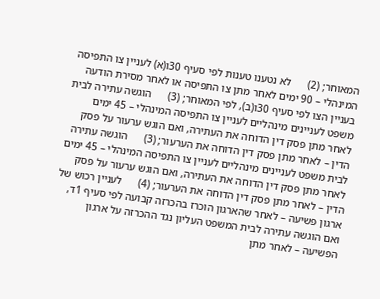המאוחר; (2)      לא נטענו טענות לפי סעיף 30ו(א) לעניין צו התפיסה המינהלי – 90 ימים לאחר מתן צו התפיסה או לאחר מסירת הודעה בעניין הצו לפי סעיף 30ו(ב), לפי המאוחר; (3)      הוגשה עתירה לבית משפט לעניינים מינהליים לעניין צו התפיסה המינהלי – 45 ימים לאחר מתן פסק דין הדוחה את העתירה, ואם הוגש ערעור על פסק הדין – לאחר מתן פסק דין הדוחה את הערעור; (3)      הוגשה עתירה לבית משפט לעניינים מינהליים לעניין צו התפיסה המינהלי – 45 ימים לאחר מתן פסק דין הדוחה את העתירה, ואם הוגש ערעור על פסק הדין – לאחר מתן פסק דין הדוחה את הערעור; (4)      לעניין רכוש של ארגון פשיעה – לאחר שהארגון הוכרז בהכרזה קבועה לפי סעיף 1ד, ואם הוגשה עתירה לבית המשפט העליון נגד ההכרזה על ארגון הפשיעה – לאחר מתן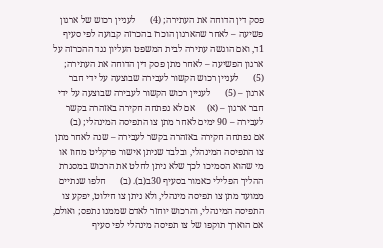פסק דין הדוחה את העתירה; (4)      לעניין רכוש של ארגון פשיעה – לאחר שהארגון הוכרז בהכרזה קבועה לפי סעיף 1ד, ואם הוגשה עתירה לבית המשפט העליון נגד ההכרזה על ארגון הפשיעה – לאחר מתן פסק דין הדוחה את העתירה; (5)      לעניין רכוש הקשור לעבירה שבוצעה על ידי חבר ארגון – (5)      לעניין רכוש הקשור לעבירה שבוצעה על ידי חבר ארגון – (א)     אם לא נפתחה חקירה באזהרה בקשר לעבירה – 90 ימים לאחר מתן צו התפיסה המינהלי; (ב)      אם נפתחה חקירה באזהרה בקשר לעבירה – שנה לאחר מתן צו התפיסה המינהלי, ובלבד שניתן אישור פרקליט מחוז או מי שהוא הסמיכו לכך שלא ניתן לחלט את הרכוש במסגרת ההליך הפלילי כאמור בסעיף 30ב(ב). (ב)      חלפו שנתיים ממועד מתן צו תפיסה מינהלי, ולא ניתן צו חילוט, יפקע צו התפיסה המינהלי, והרכוש יוחזר לאדם שממנו נתפס; ואולם, אם הוארך תוקפו של צו תפיסה מינהלי לפי סעיף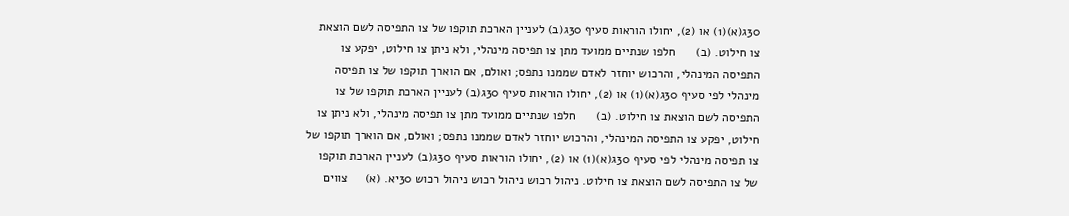30ג(א)(1) או (2), יחולו הוראות סעיף 30ג(ב) לעניין הארכת תוקפו של צו התפיסה לשם הוצאת צו חילוט. (ב)      חלפו שנתיים ממועד מתן צו תפיסה מינהלי, ולא ניתן צו חילוט, יפקע צו התפיסה המינהלי, והרכוש יוחזר לאדם שממנו נתפס; ואולם, אם הוארך תוקפו של צו תפיסה מינהלי לפי סעיף 30ג(א)(1) או (2), יחולו הוראות סעיף 30ג(ב) לעניין הארכת תוקפו של צו התפיסה לשם הוצאת צו חילוט. (ב)      חלפו שנתיים ממועד מתן צו תפיסה מינהלי, ולא ניתן צו חילוט, יפקע צו התפיסה המינהלי, והרכוש יוחזר לאדם שממנו נתפס; ואולם, אם הוארך תוקפו של צו תפיסה מינהלי לפי סעיף 30ג(א)(1) או (2), יחולו הוראות סעיף 30ג(ב) לעניין הארכת תוקפו של צו התפיסה לשם הוצאת צו חילוט. ניהול רכוש ניהול רכוש ניהול רכוש 30יא. (א)     צווים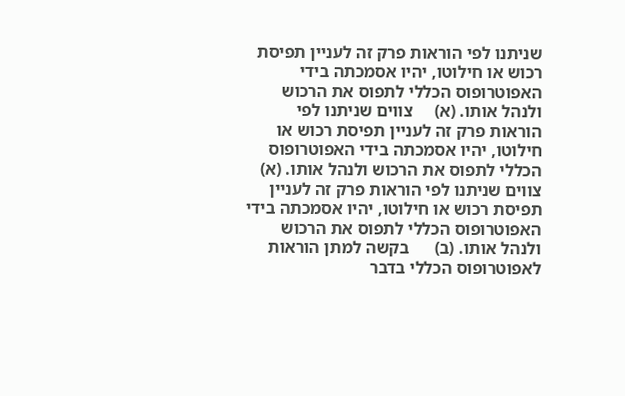שניתנו לפי הוראות פרק זה לעניין תפיסת רכוש או חילוטו, יהיו אסמכתה בידי האפוטרופוס הכללי לתפוס את הרכוש ולנהל אותו. (א)     צווים שניתנו לפי הוראות פרק זה לעניין תפיסת רכוש או חילוטו, יהיו אסמכתה בידי האפוטרופוס הכללי לתפוס את הרכוש ולנהל אותו. (א)     צווים שניתנו לפי הוראות פרק זה לעניין תפיסת רכוש או חילוטו, יהיו אסמכתה בידי האפוטרופוס הכללי לתפוס את הרכוש ולנהל אותו. (ב)      בקשה למתן הוראות לאפוטרופוס הכללי בדבר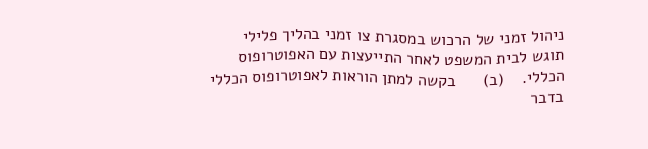ניהול זמני של הרכוש במסגרת צו זמני בהליך פלילי תוגש לבית המשפט לאחר התייעצות עם האפוטרופוס הכללי.    (ב)      בקשה למתן הוראות לאפוטרופוס הכללי בדבר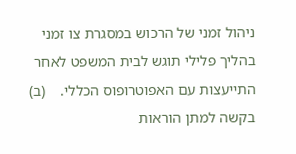ניהול זמני של הרכוש במסגרת צו זמני בהליך פלילי תוגש לבית המשפט לאחר התייעצות עם האפוטרופוס הכללי.    (ב)      בקשה למתן הוראות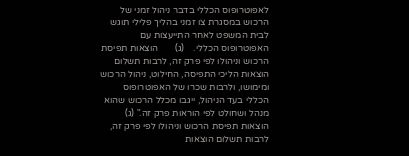לאפוטרופוס הכללי בדבר ניהול זמני של הרכוש במסגרת צו זמני בהליך פלילי תוגש לבית המשפט לאחר התייעצות עם האפוטרופוס הכללי.    (ג)       הוצאות תפיסת הרכוש וניהולו לפי פרק זה, לרבות תשלום הוצאות הליכי התפיסה, החילוט, ניהול הרכוש ומימושו, ולרבות שכרו של האפוטרופוס הכללי בעד הניהול, ייגבו מכלל הרכוש שהוא מנהל ושחולט לפי הוראות פרק זה." (ג)       הוצאות תפיסת הרכוש וניהולו לפי פרק זה, לרבות תשלום הוצאות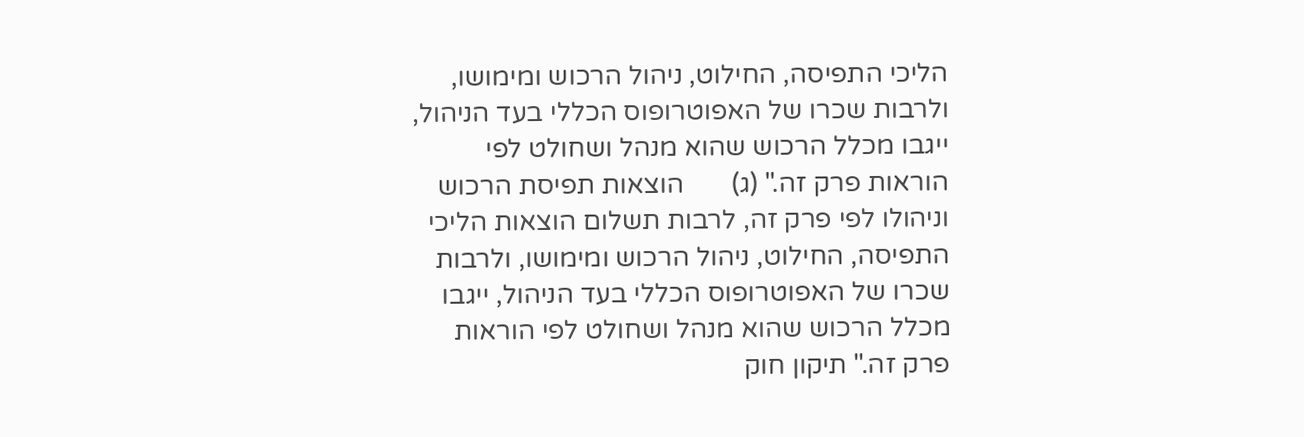הליכי התפיסה, החילוט, ניהול הרכוש ומימושו, ולרבות שכרו של האפוטרופוס הכללי בעד הניהול, ייגבו מכלל הרכוש שהוא מנהל ושחולט לפי הוראות פרק זה." (ג)       הוצאות תפיסת הרכוש וניהולו לפי פרק זה, לרבות תשלום הוצאות הליכי התפיסה, החילוט, ניהול הרכוש ומימושו, ולרבות שכרו של האפוטרופוס הכללי בעד הניהול, ייגבו מכלל הרכוש שהוא מנהל ושחולט לפי הוראות פרק זה." תיקון חוק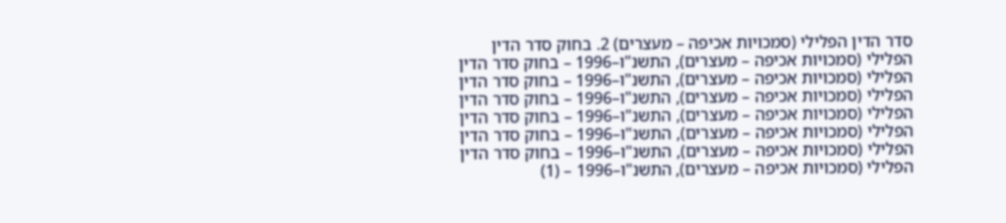סדר הדין הפלילי (סמכויות אכיפה – מעצרים) 2. בחוק סדר הדין הפלילי (סמכויות אכיפה – מעצרים), התשנ"ו–1996 – בחוק סדר הדין הפלילי (סמכויות אכיפה – מעצרים), התשנ"ו–1996 – בחוק סדר הדין הפלילי (סמכויות אכיפה – מעצרים), התשנ"ו–1996 – בחוק סדר הדין הפלילי (סמכויות אכיפה – מעצרים), התשנ"ו–1996 – בחוק סדר הדין הפלילי (סמכויות אכיפה – מעצרים), התשנ"ו–1996 – בחוק סדר הדין הפלילי (סמכויות אכיפה – מעצרים), התשנ"ו–1996 – בחוק סדר הדין הפלילי (סמכויות אכיפה – מעצרים), התשנ"ו–1996 – (1)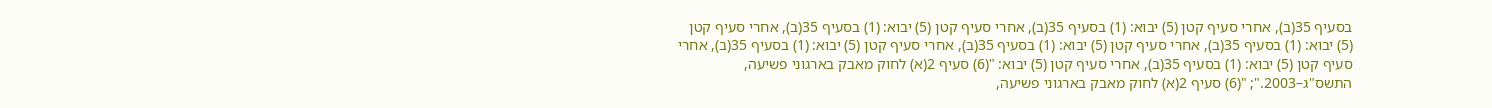בסעיף 35(ב), אחרי סעיף קטן (5) יבוא: (1) בסעיף 35(ב), אחרי סעיף קטן (5) יבוא: (1) בסעיף 35(ב), אחרי סעיף קטן (5) יבוא: (1) בסעיף 35(ב), אחרי סעיף קטן (5) יבוא: (1) בסעיף 35(ב), אחרי סעיף קטן (5) יבוא: (1) בסעיף 35(ב), אחרי סעיף קטן (5) יבוא: (1) בסעיף 35(ב), אחרי סעיף קטן (5) יבוא: "(6) סעיף 2(א) לחוק מאבק בארגוני פשיעה, התשס"ג–2003."; "(6) סעיף 2(א) לחוק מאבק בארגוני פשיעה,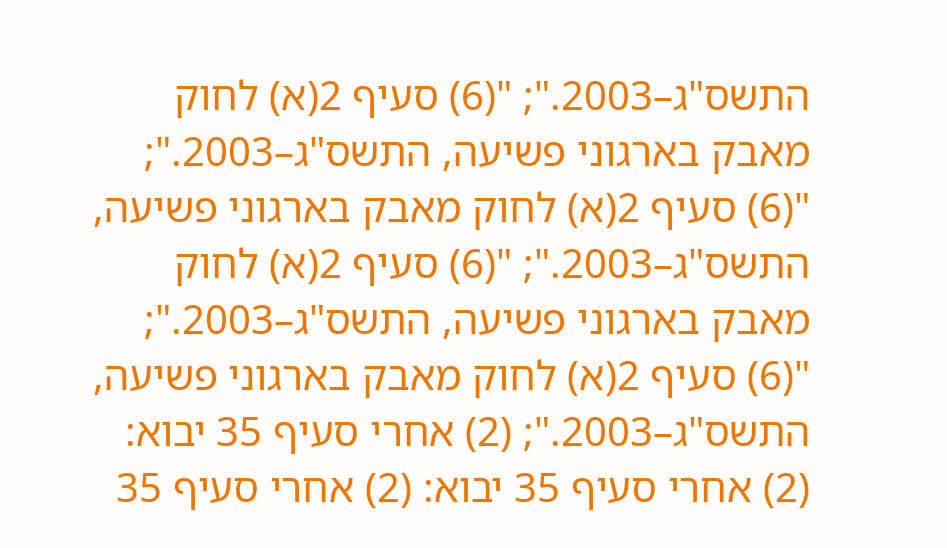התשס"ג–2003."; "(6) סעיף 2(א) לחוק מאבק בארגוני פשיעה, התשס"ג–2003."; "(6) סעיף 2(א) לחוק מאבק בארגוני פשיעה, התשס"ג–2003."; "(6) סעיף 2(א) לחוק מאבק בארגוני פשיעה, התשס"ג–2003."; "(6) סעיף 2(א) לחוק מאבק בארגוני פשיעה, התשס"ג–2003."; (2) אחרי סעיף 35 יבוא: (2) אחרי סעיף 35 יבוא: (2) אחרי סעיף 35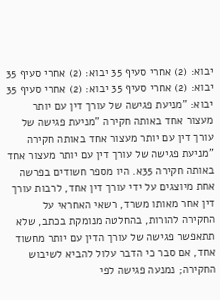יבוא: (2) אחרי סעיף 35 יבוא: (2) אחרי סעיף 35 יבוא: (2) אחרי סעיף 35 יבוא: (2) אחרי סעיף 35 יבוא: "מניעת פגישה של עורך דין עם יותר מעצור אחד באותה חקירה "מניעת פגישה של עורך דין עם יותר מעצור אחד באותה חקירה "מניעת פגישה של עורך דין עם יותר מעצור אחד באותה חקירה 35א. היו מספר חשודים בפרשה אחת מיוצגים על ידי עורך דין אחד, לרבות עורך דין אחר מאותו משרד, רשאי האחראי על החקירה להורות, בהחלטה מנומקת בכתב, שלא תתאפשר פגישה של עורך הדין עם יותר מחשוד אחד, אם סבר כי הדבר עלול להביא לשיבוש החקירה; נמנעה פגישה לפי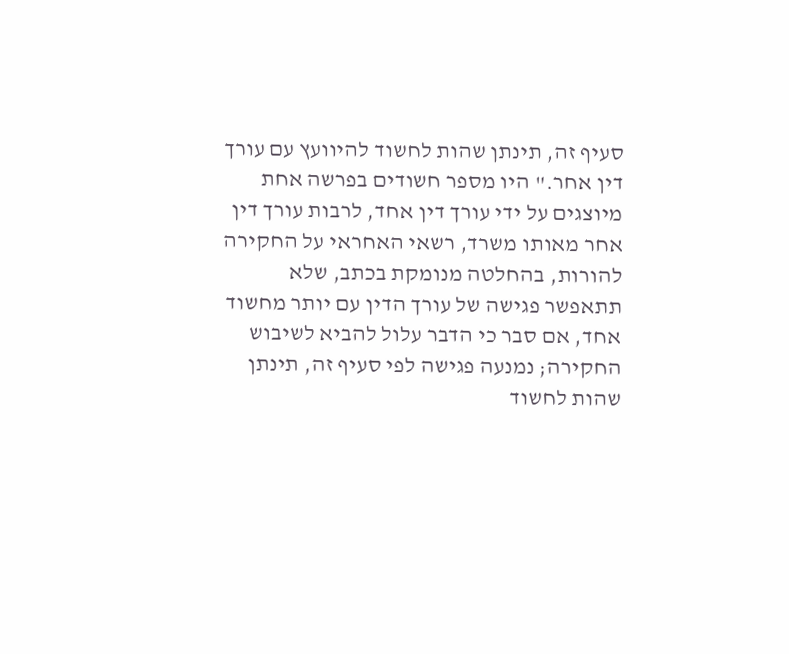סעיף זה, תינתן שהות לחשוד להיוועץ עם עורך דין אחר." היו מספר חשודים בפרשה אחת מיוצגים על ידי עורך דין אחד, לרבות עורך דין אחר מאותו משרד, רשאי האחראי על החקירה להורות, בהחלטה מנומקת בכתב, שלא תתאפשר פגישה של עורך הדין עם יותר מחשוד אחד, אם סבר כי הדבר עלול להביא לשיבוש החקירה; נמנעה פגישה לפי סעיף זה, תינתן שהות לחשוד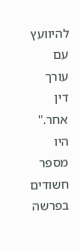להיוועץ עם עורך דין אחר." היו מספר חשודים בפרשה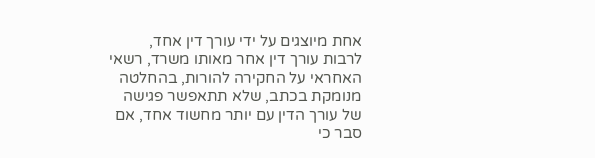אחת מיוצגים על ידי עורך דין אחד, לרבות עורך דין אחר מאותו משרד, רשאי האחראי על החקירה להורות, בהחלטה מנומקת בכתב, שלא תתאפשר פגישה של עורך הדין עם יותר מחשוד אחד, אם סבר כי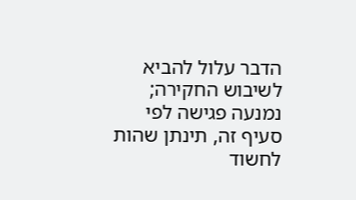הדבר עלול להביא לשיבוש החקירה; נמנעה פגישה לפי סעיף זה, תינתן שהות לחשוד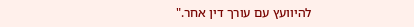להיוועץ עם עורך דין אחר."